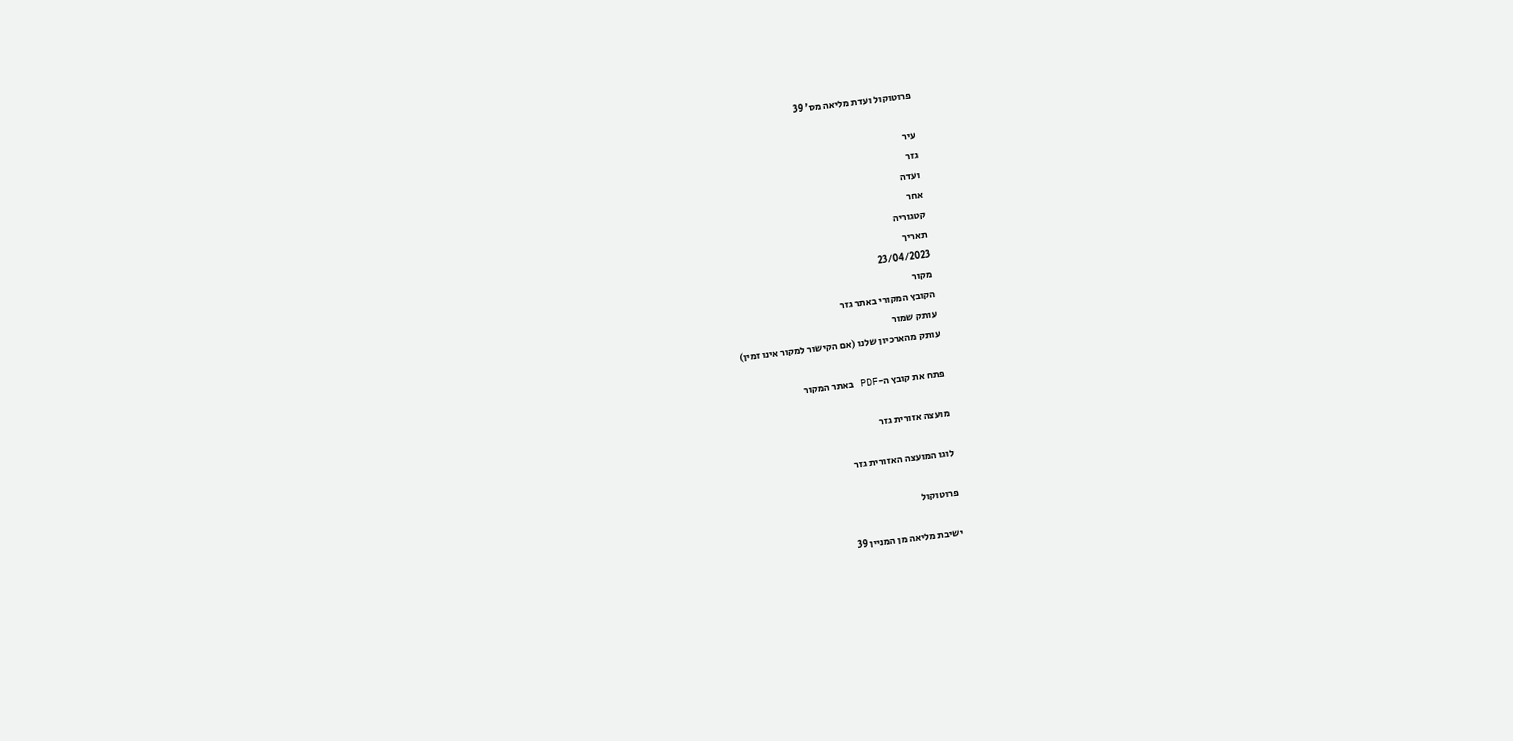פרוטוקול ועדת מליאה מס' 39

עיר
גזר
ועדה
אחר
קטגוריה
תאריך
23/04/2023
מקור
הקובץ המקורי באתר גזר
עותק שמור
עותק מהארכיון שלנו (אם הקישור למקור אינו זמין)

פתח את קובץ ה-PDF באתר המקור

מועצה אזורית גזר

לוגו המועצה האזורית גזר

פרוטוקול

ישיבת מליאה מן המניין 39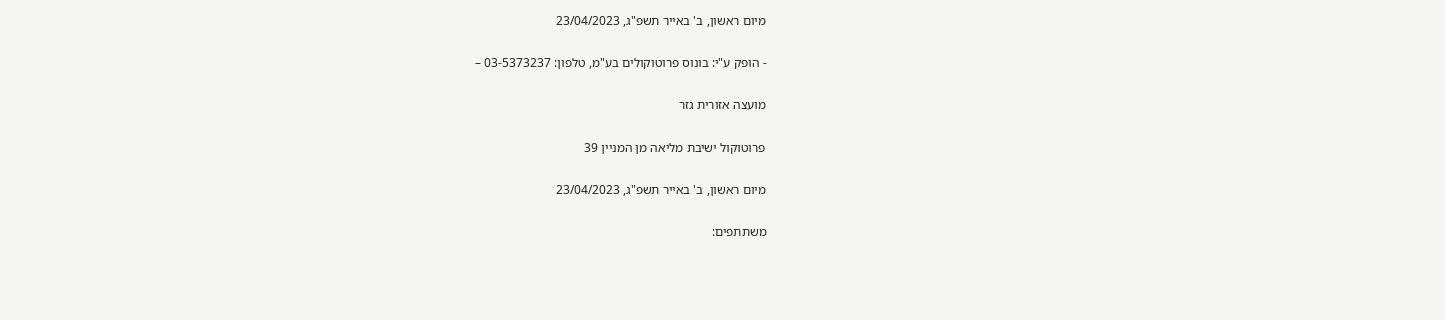מיום ראשון, ב' באייר תשפ"ג, 23/04/2023

- הופק ע"י: בונוס פרוטוקולים בע"מ, טלפון: 03-5373237 –

מועצה אזורית גזר

פרוטוקול ישיבת מליאה מן המניין 39

מיום ראשון, ב' באייר תשפ"ג, 23/04/2023

משתתפים: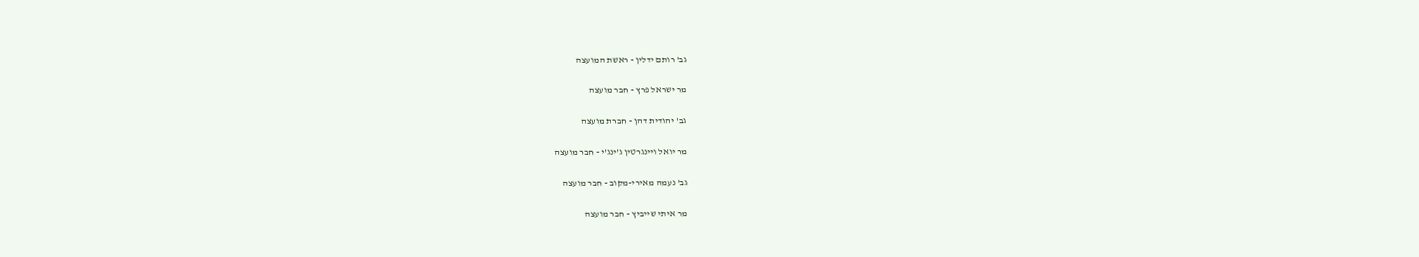גב' רותם ידלין - ראשת המועצה

מר ישראל פרץ - חבר מועצה

גב' יהודית דהן - חברת מועצה

מר יואל ויינגרטין ג'ינג'י - חבר מועצה

גב' נעמה מאירי-מקוב - חבר מועצה

מר איתי שייביץ - חבר מועצה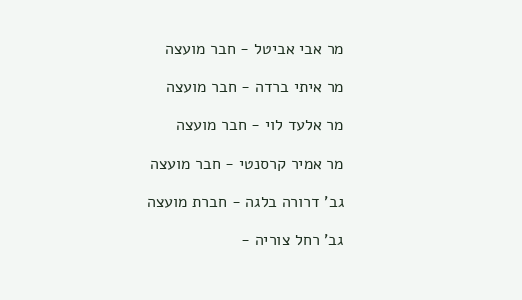מר אבי אביטל - חבר מועצה

מר איתי ברדה - חבר מועצה

מר אלעד לוי - חבר מועצה

מר אמיר קרסנטי - חבר מועצה

גב' דרורה בלגה - חברת מועצה

גב' רחל צוריה -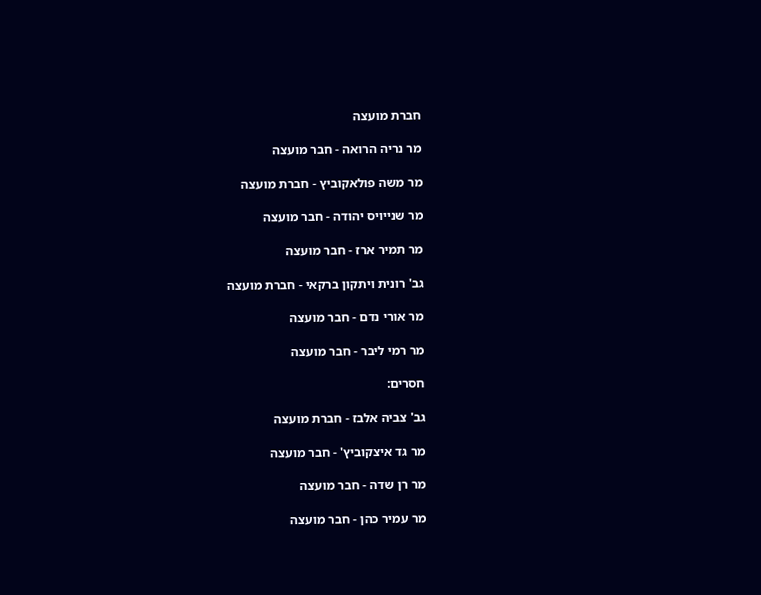חברת מועצה

מר נריה הרואה - חבר מועצה

מר משה פולאקוביץ - חברת מועצה

מר שנייויס יהודה - חבר מועצה

מר תמיר ארז - חבר מועצה

גב' רונית ויתקון ברקאי - חברת מועצה

מר אורי נדם - חבר מועצה

מר רמי ליבר - חבר מועצה

חסרים:

גב' צביה אלבז - חברת מועצה

מר גד איצקוביץ' - חבר מועצה

מר רן שדה - חבר מועצה

מר עמיר כהן - חבר מועצה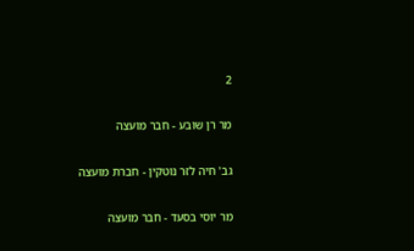2

מר רן שובע - חבר מועצה

גב' חיה לזר נוטקין - חברת מועצה

מר יוסי בסעד - חבר מועצה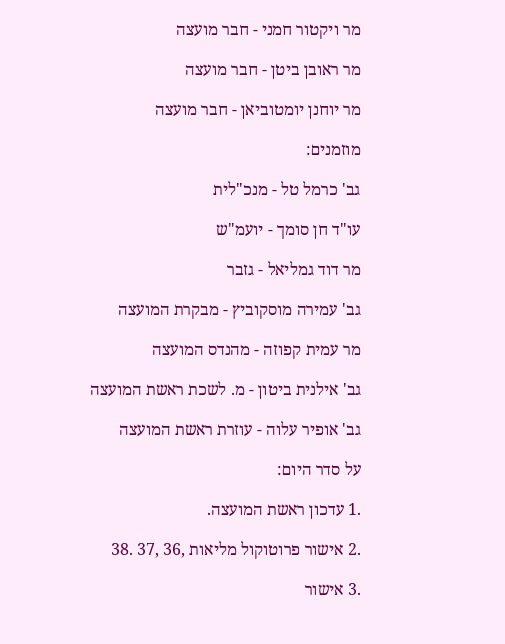מר ויקטור חמני - חבר מועצה

מר ראובן ביטן - חבר מועצה

מר יוחנן יומטוביאן - חבר מועצה

מוזמנים:

גב' כרמל טל - מנכ"לית

עו"ד חן סומך - יועמ"ש

מר דוד גמליאל - גזבר

גב' עמירה מוסקוביץ - מבקרת המועצה

מר עמית קפוזה - מהנדס המועצה

גב' אילנית ביטון - מ. לשכת ראשת המועצה

גב' אופיר עלוה - עוזרת ראשת המועצה

על סדר היום:

.1 עדכון ראשת המועצה.

.2 אישור פרוטוקול מליאות ,36 ,37 .38

.3 אישור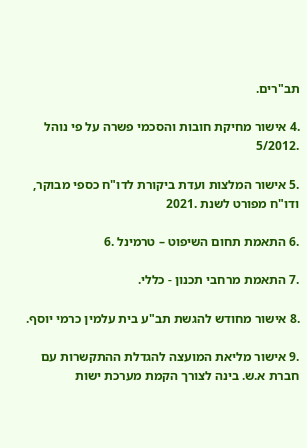תב"רים.

.4 אישור מחיקת חובות והסכמי פשרה על פי נוהל .5/2012

.5 אישור המלצות ועדת ביקורת לדו"ח כספי מבוקר, ודו"ח מפורט לשנת .2021

.6 התאמת תחום השיפוט – טרמינל .6

.7 התאמת מרחבי תכנון - כללי.

.8 אישור מחודש להגשת תב"ע בית עלמין כרמי יוסף.

.9 אישור מליאת המועצה להגדלת ההתקשרות עם חברת א.ש. בינה לצורך הקמת מערכת ישות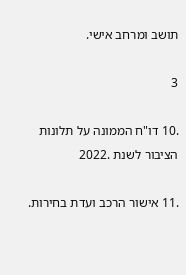תושב ומרחב אישי.

3

.10 דו"ח הממונה על תלונות הציבור לשנת .2022

.11 אישור הרכב ועדת בחירות.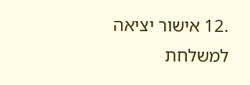.12 אישור יציאה למשלחת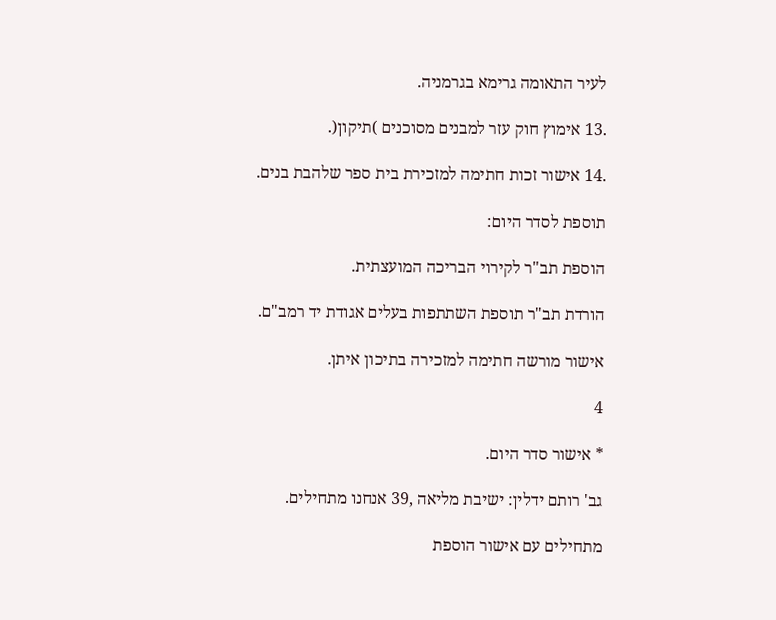לעיר התאומה גרימא בגרמניה.

.13 אימוץ חוק עזר למבנים מסוכנים )תיקון(.

.14 אישור זכות חתימה למזכירת בית ספר שלהבת בנים.

תוספת לסדר היום:

הוספת תב"ר לקירוי הבריכה המועצתית.

הורדת תב"ר תוספת השתתפות בעלים אגודת יד רמב"ם.

אישור מורשה חתימה למזכירה בתיכון איתן.

4

* אישור סדר היום.

גב' רותם ידלין: ישיבת מליאה ,39 אנחנו מתחילים.

מתחילים עם אישור הוספת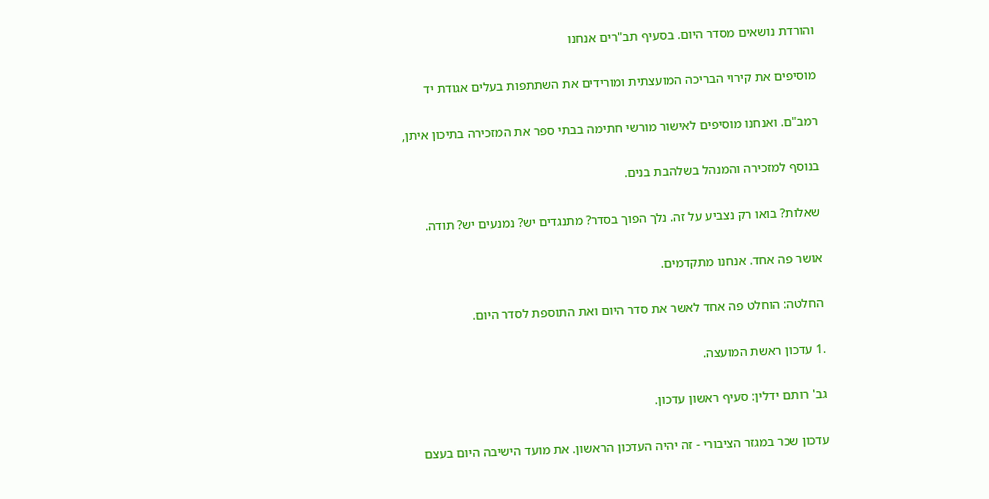והורדת נושאים מסדר היום. בסעיף תב"רים אנחנו

מוסיפים את קירוי הבריכה המועצתית ומורידים את השתתפות בעלים אגודת יד

רמב"ם. ואנחנו מוסיפים לאישור מורשי חתימה בבתי ספר את המזכירה בתיכון איתן,

בנוסף למזכירה והמנהל בשלהבת בנים.

שאלות? בואו רק נצביע על זה. נלך הפוך בסדר? מתנגדים יש? נמנעים יש? תודה.

אושר פה אחד. אנחנו מתקדמים.

החלטה: הוחלט פה אחד לאשר את סדר היום ואת התוספת לסדר היום.

.1 עדכון ראשת המועצה.

גב' רותם ידלין: סעיף ראשון עדכון.

עדכון שכר במגזר הציבורי - זה יהיה העדכון הראשון. את מועד הישיבה היום בעצם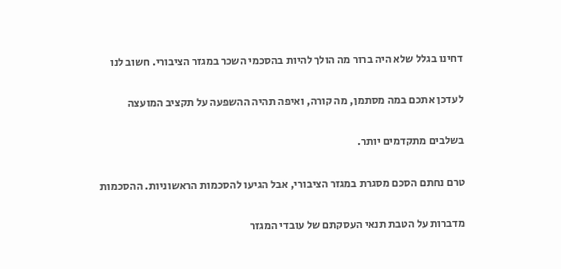דחינו בגלל שלא היה ברור מה הולך להיות בהסכמי השכר במגזר הציבורי. חשוב לנו

לעדכן אתכם במה מסתמן, מה קורה, ואיפה תהיה ההשפעה על תקציב המועצה

בשלבים מתקדמים יותר.

טרם נחתם הסכם מסגרת במגזר הציבורי, אבל הגיעו להסכמות הראשוניות. ההסכמות

מדברות על הטבת תנאי העסקתם של עובדי המגזר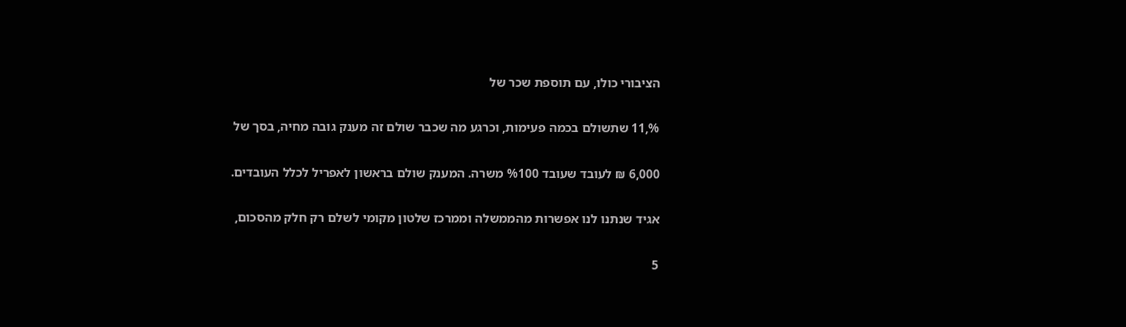הציבורי כולו, עם תוספת שכר של

%,11 שתשולם בכמה פעימות, וכרגע מה שכבר שולם זה מענק גובה מחיה, בסך של

6,000 ₪ לעובד שעובד %100 משרה. המענק שולם בראשון לאפריל לכלל העובדים.

אגיד שנתנו לנו אפשרות מהממשלה וממרכז שלטון מקומי לשלם רק חלק מהסכום,

5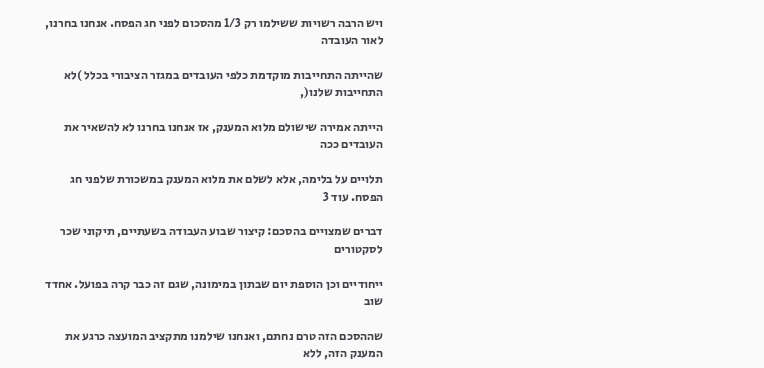ויש הרבה רשויות ששילמו רק 1/3 מהסכום לפני חג הפסח. אנחנו בחרנו, לאור העובדה

שהייתה התחייבות מוקדמת כלפי העובדים במגזר הציבורי בכלל )לא התחייבות שלנו(,

הייתה אמירה שישולם מלוא המענק, אז אנחנו בחרנו לא להשאיר את העובדים ככה

תלויים על בלימה, אלא לשלם את מלוא המענק במשכורת שלפני חג הפסח. עוד 3

דברים שמצויים בהסכם: קיצור שבוע העבודה בשעתיים, תיקוני שכר לסקטורים

ייחודיים וכן הוספת יום שבתון במימונה, שגם זה כבר קרה בפועל. אחדד שוב

שההסכם הזה טרם נחתם, ואנחנו שילמנו מתקציב המועצה כרגע את המענק הזה, ללא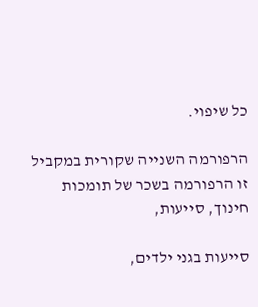כל שיפוי.

הרפורמה השנייה שקורית במקביל זו הרפורמה בשכר של תומכות חינוך, סייעות,

סייעות בגני ילדים,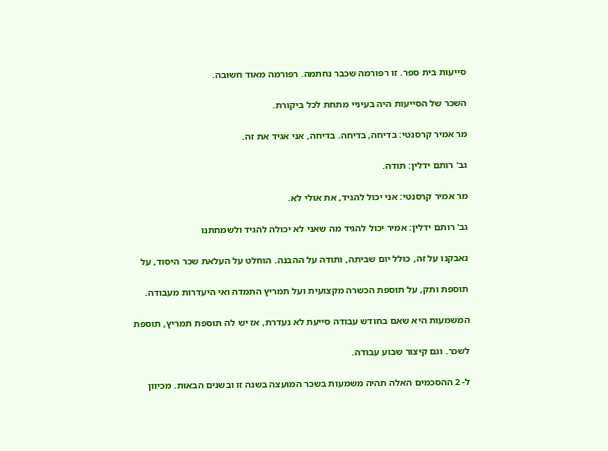סייעות בית ספר. זו רפורמה שכבר נחתמה. רפורמה מאוד חשובה.

השכר של הסייעות היה בעיניי מתחת לכל ביקורת.

מר אמיר קרסנטי: בדיחה, בדיחה. בדיחה, אני אגיד את זה.

גב' רותם ידלין: תודה.

מר אמיר קרסנטי: אני יכול להגיד, את אולי לא.

גב' רותם ידלין: אמיר יכול להגיד מה שאני לא יכולה להגיד ולשמחתנו

נאבקנו על זה, כולל יום שביתה, ותודה על ההבנה. הוחלט על העלאת שכר היסוד, על

תוספת ותק, על תוספת הכשרה מקצועית ועל תמריץ התמדה ואי היעדרות מעבודה.

המשמעות היא שאם בחודש עבודה סייעת לא נעדרת, אז יש לה תוספת תמריץ, תוספת

לשכר. וגם קיצור שבוע עבודה.

ל- 2 ההסכמים האלה תהיה משמעות בשכר המועצה בשנה זו ובשנים הבאות. מכיוון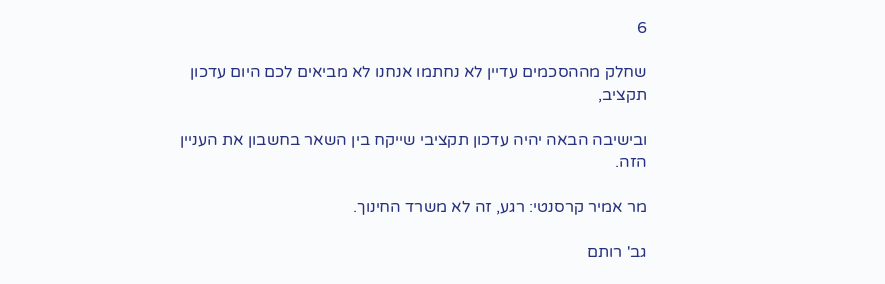6

שחלק מההסכמים עדיין לא נחתמו אנחנו לא מביאים לכם היום עדכון תקציב,

ובישיבה הבאה יהיה עדכון תקציבי שייקח בין השאר בחשבון את העניין הזה.

מר אמיר קרסנטי: רגע, זה לא משרד החינוך.

גב' רותם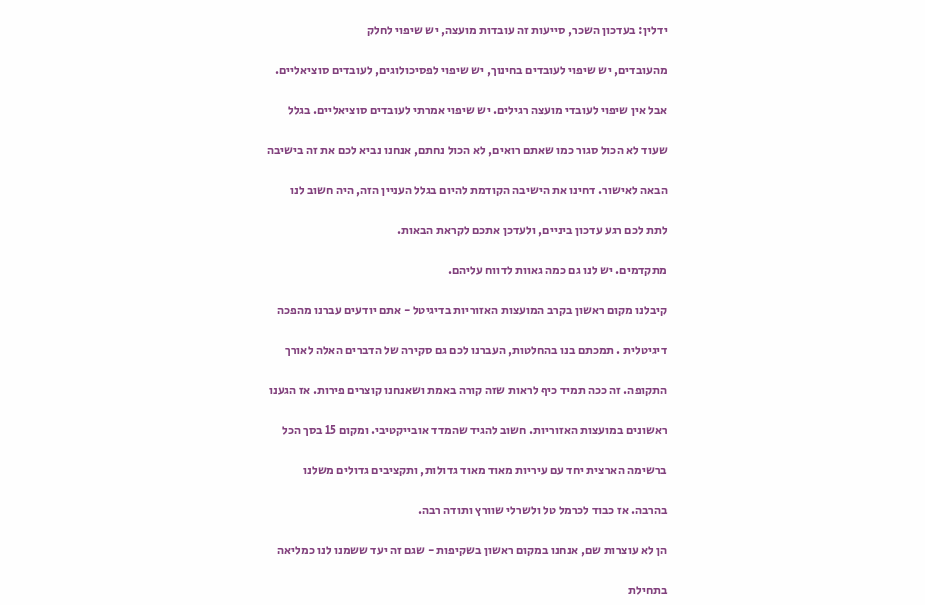ידלין: בעדכון השכר, סייעות זה עובדות מועצה, יש שיפוי לחלק

מהעובדים, יש שיפוי לעובדים בחינוך, יש שיפוי לפסיכולוגים, לעובדים סוציאליים.

אבל אין שיפוי לעובדי מועצה רגילים. יש שיפוי אמרתי לעובדים סוציאליים. בגלל

שעוד לא הכול סגור כמו שאתם רואים, לא הכול נחתם, אנחנו נביא לכם את זה בישיבה

הבאה לאישור. דחינו את הישיבה הקודמת להיום בגלל העניין הזה, היה חשוב לנו

לתת לכם רגע עדכון ביניים, ולעדכן אתכם לקראת הבאות.

מתקדמים. יש לנו גם כמה גאוות לדווח עליהם.

קיבלנו מקום ראשון בקרב המועצות האזוריות בדיגיטל - אתם יודעים עברנו מהפכה

דיגיטלית . תמכתם בנו בהחלטות, העברנו לכם גם סקירה של הדברים האלה לאורך

התקופה. זה ככה תמיד כיף לראות שזה קורה באמת ושאנחנו קוצרים פירות. אז הגענו

ראשונים במועצות האזוריות. חשוב להגיד שהמדד אובייקטיבי. ומקום 15 בסך הכל

ברשימה הארצית יחד עם עיריות מאוד מאוד גדולות, ותקציבים גדולים משלנו

בהרבה. אז כבוד לכרמל טל ולשרלי שוורץ ותודה רבה.

הן לא עוצרות שם, אנחנו במקום ראשון בשקיפות - שגם זה יעד ששמנו לנו כמליאה

בתחילת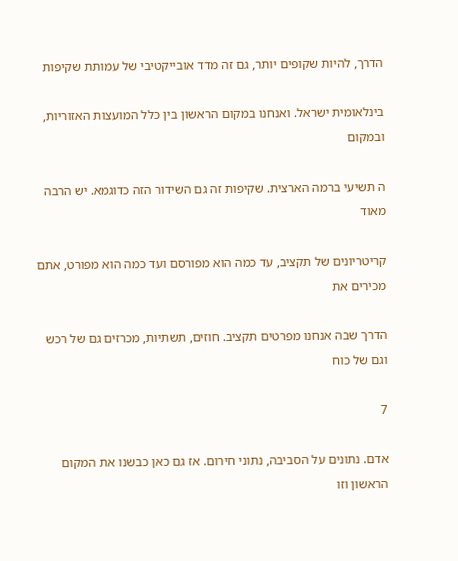הדרך, להיות שקופים יותר, גם זה מדד אובייקטיבי של עמותת שקיפות

בינלאומית ישראל. ואנחנו במקום הראשון בין כלל המועצות האזוריות, ובמקום

ה תשיעי ברמה הארצית. שקיפות זה גם השידור הזה כדוגמא. יש הרבה מאוד

קריטריונים של תקציב, עד כמה הוא מפורסם ועד כמה הוא מפורט, אתם מכירים את

הדרך שבה אנחנו מפרטים תקציב. חוזים, תשתיות, מכרזים גם של רכש וגם של כוח

7

אדם. נתונים על הסביבה, נתוני חירום. אז גם כאן כבשנו את המקום הראשון וזו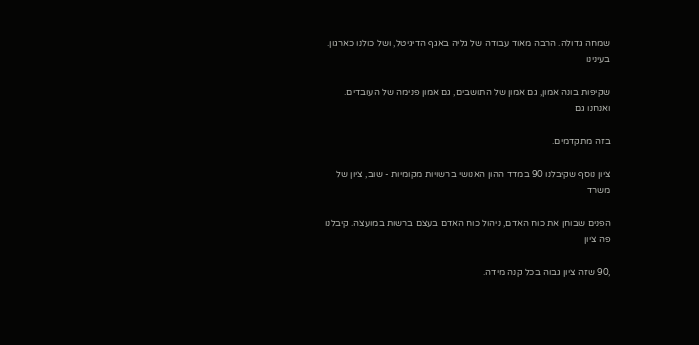שמחה גדולה. הרבה מאוד עבודה של גליה באגף הדיגיטל, ושל כולנו כארגון. בעינינו

שקיפות בונה אמון, גם אמון של התושבים, גם אמון פנימה של העובדים. ואנחנו גם

בזה מתקדמים.

ציון נוסף שקיבלנו 90 במדד ההון האנושי ברשויות מקומיות - שוב, ציון של משרד

הפנים שבוחן את כוח האדם, ניהול כוח האדם בעצם ברשות במועצה. קיבלנו פה ציון

,90 שזה ציון גבוה בכל קנה מידה.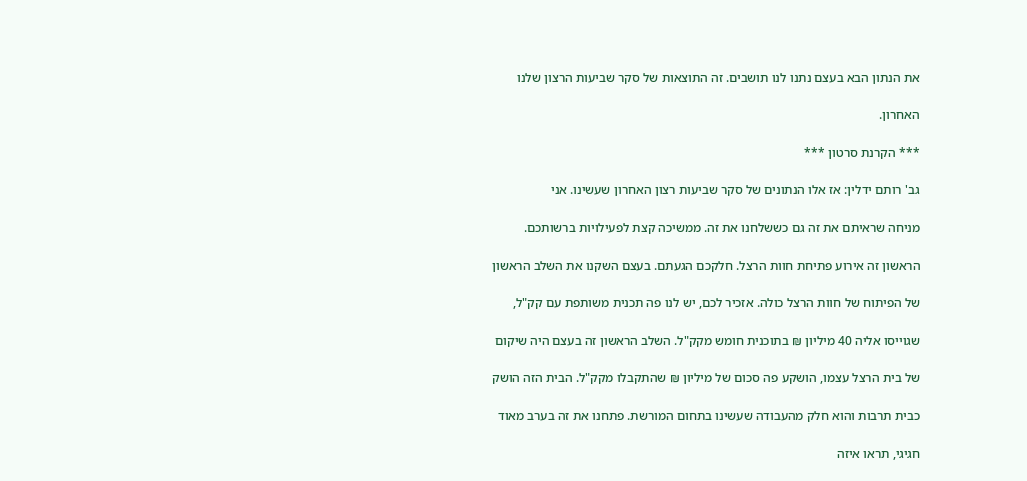את הנתון הבא בעצם נתנו לנו תושבים. זה התוצאות של סקר שביעות הרצון שלנו

האחרון.

*** הקרנת סרטון ***

גב' רותם ידלין: אז אלו הנתונים של סקר שביעות רצון האחרון שעשינו. אני

מניחה שראיתם את זה גם כששלחנו את זה. ממשיכה קצת לפעילויות ברשותכם.

הראשון זה אירוע פתיחת חוות הרצל. חלקכם הגעתם. בעצם השקנו את השלב הראשון

של הפיתוח של חוות הרצל כולה. אזכיר לכם, יש לנו פה תכנית משותפת עם קק"ל,

שגוייסו אליה 40 מיליון ₪ בתוכנית חומש מקק"ל. השלב הראשון זה בעצם היה שיקום

של בית הרצל עצמו, הושקע פה סכום של מיליון ₪ שהתקבלו מקק"ל. הבית הזה הושק

כבית תרבות והוא חלק מהעבודה שעשינו בתחום המורשת. פתחנו את זה בערב מאוד

חגיגי, תראו איזה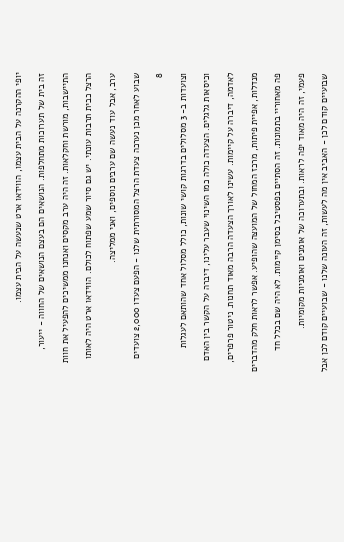יופי ההקרנה על הבית עצמו, הווידאו ארט שנעשה על הבית עצמו.

זה בית של תערוכות מתחלפות. הנושאים הם בעצם הנושאים של החווה - ייעור,

התיישבות, מורשת וחקלאות. זה היה ערב מקסים ואנחנו ממשיכים להפעיל את חוות

הרצל כבית תרבות עונתי. יש גם סיור שמע שפתוח לכולם. הווידאו ארט היה לאותו

ערב, אבל עוד נעשה שם ערבים נוספים, ואני ממליצה.

שבוע לאחר מכן נערכה צעדת הרצל המסורתית שלנו - הפעם צעדו 2,000 צועדים

8

וצועדות ב- 3 מסלולים בדרגות קושי שונות, כולל מסלול אחד שהותאם לעגלות

וכיסאות גלגלים. הצעדה כולה כמו השינוי שעבר עלינו, דיברה על הקשר בין האדם

לאדמה, דיברה על קיימות. עשינו לאורך הצעדה הרבה מאוד תחנות. ניטור פרפרים,

מנדלות, אפיית פיתות, מרכז המחול של המועצה שהופיע. אפשר לראות חלק מהדברים

פה מאחוריי בתמונות. זה הסתיים בפסטיבל בסימן קיימות. לא היה שם בכלל חד

פעמי, זה היה מאוד יפה לראות. ובתערוכה של אומנים ואומניות מקומיות.

שבועיים קודם לכן - האביב אין מה לעשות, זה העונה שלנו - שבועיים קודם לכן אבל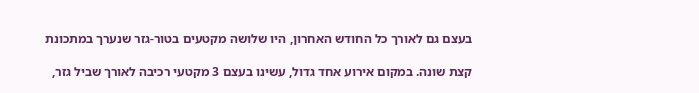בעצם גם לאורך כל החודש האחרון, היו שלושה מקטעים בטור-גזר שנערך במתכונת

קצת שונה. במקום אירוע אחד גדול, עשינו בעצם 3 מקטעי רכיבה לאורך שביל גזר,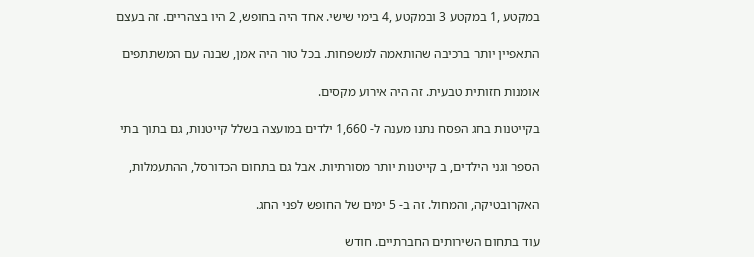במקטע ,1 במקטע 3 ובמקטע ,4 בימי שישי. אחד היה בחופש, 2 היו בצהריים. זה בעצם

התאפיין יותר ברכיבה שהותאמה למשפחות. בכל טור היה אמן, שבנה עם המשתתפים

אומנות חזותית טבעית. זה היה אירוע מקסים.

בקייטנות בחג הפסח נתנו מענה ל- 1,660 ילדים במועצה בשלל קייטנות, גם בתוך בתי

הספר וגני הילדים, ב קייטנות יותר מסורתיות. אבל גם בתחום הכדורסל, ההתעמלות,

האקרובטיקה, והמחול. זה ב- 5 ימים של החופש לפני החג.

עוד בתחום השירותים החברתיים. חודש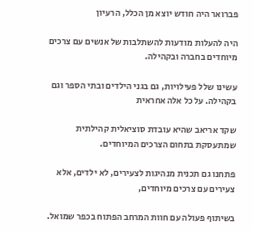פברואר היה חודש יוצא מן הכלל, הרעיון

היה להעלות מודעות להשתלבות של אנשים עם צרכים מיוחדים בחברה ובקהילה.

עשינו שלל פעילויות, גם בגני הילדים ובתי הספר וגם בקהילה. על כל אלה אחראית

שקד אריאב שהיא עובדת סוציאלית קהילתית שמתעסקת בתחום הצרכים המיוחדים.

פתחנו גם תכנית מנהיגות לצעירים, לא ילדים, אלא צעירים עם צרכים מיוחדים,

בשיתוף פעולה עם חוות המרחב הפתוח בכפר שמואל.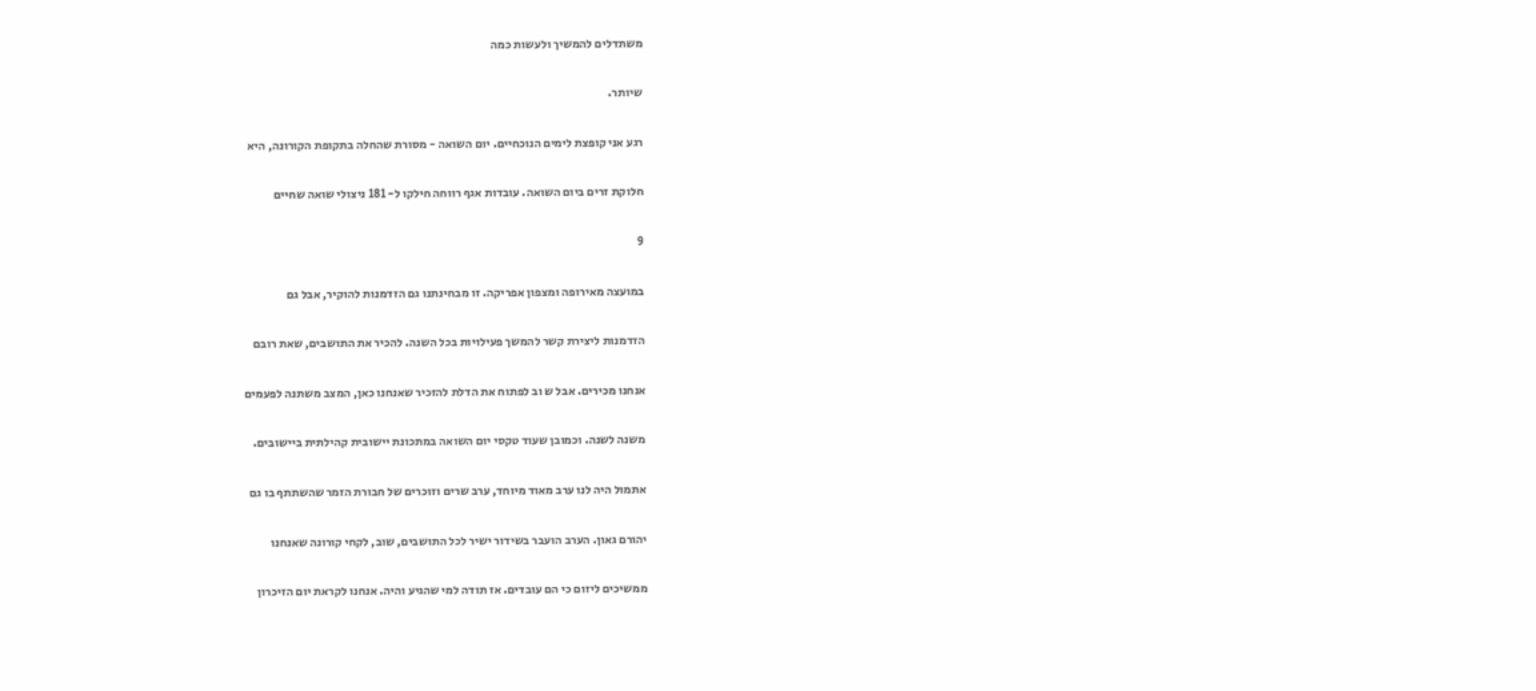משתדלים להמשיך ולעשות כמה

שיותר.

רגע אני קופצת לימים הנוכחיים. יום השואה - מסורת שהחלה בתקופת הקורונה, היא

חלוקת זרים ביום השואה. עובדות אגף רווחה חילקו ל- 181 ניצולי שואה שחיים

9

במועצה מאירופה ומצפון אפריקה. זו מבחינתנו גם הזדמנות להוקיר, אבל גם

הזדמנות ליצירת קשר להמשך פעילויות בכל השנה. להכיר את התושבים, שאת רובם

אנחנו מכירים. אבל ש וב לפתוח את הדלת להזכיר שאנחנו כאן, המצב משתנה לפעמים

משנה לשנה. וכמובן שעוד טקסי יום השואה במתכונת יישובית קהילתית ביישובים.

אתמול היה לנו ערב מאוד מיוחד, ערב שרים וזוכרים של חבורת הזמר שהשתתף בו גם

יהורם גאון. הערב הועבר בשידור ישיר לכל התושבים, שוב, לקחי קורונה שאנחנו

ממשיכים ליזום כי הם עובדים. אז תודה למי שהגיע והיה. אנחנו לקראת יום הזיכרון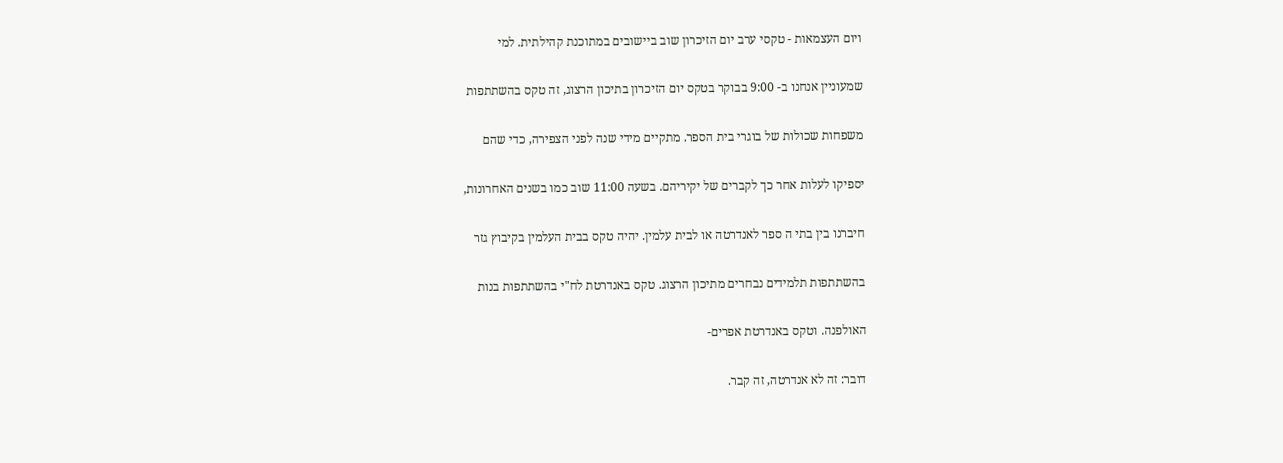ויום העצמאות - טקסי ערב יום הזיכרון שוב ביישובים במתוכנת קהילתית. למי

שמעוניין אנחנו ב- 9:00 בבוקר בטקס יום הזיכרון בתיכון הרצוג, זה טקס בהשתתפות

משפחות שכולות של בוגרי בית הספר. מתקיים מידי שנה לפני הצפירה, כדי שהם

יספיקו לעלות אחר כך לקברים של יקיריהם. בשעה 11:00 שוב כמו בשנים האחרונות,

חיברנו בין בתי ה ספר לאנדרטה או לבית עלמין. יהיה טקס בבית העלמין בקיבוץ גזר

בהשתתפות תלמידים נבחרים מתיכון הרצוג. טקס באנדרטת לח"י בהשתתפות בנות

האולפנה. וטקס באנדרטת אפרים-

דובר: זה לא אנדרטה, זה קבר.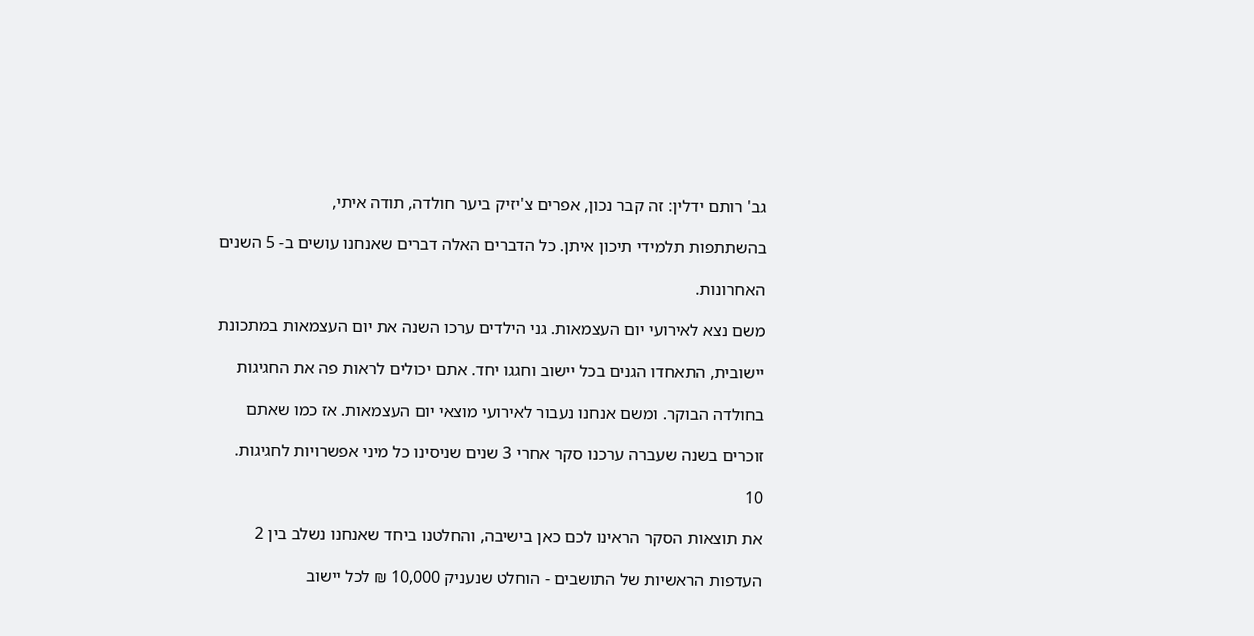גב' רותם ידלין: זה קבר נכון, אפרים צ'יזיק ביער חולדה, תודה איתי,

בהשתתפות תלמידי תיכון איתן. כל הדברים האלה דברים שאנחנו עושים ב- 5 השנים

האחרונות.

משם נצא לאירועי יום העצמאות. גני הילדים ערכו השנה את יום העצמאות במתכונת

יישובית, התאחדו הגנים בכל יישוב וחגגו יחד. אתם יכולים לראות פה את החגיגות

בחולדה הבוקר. ומשם אנחנו נעבור לאירועי מוצאי יום העצמאות. אז כמו שאתם

זוכרים בשנה שעברה ערכנו סקר אחרי 3 שנים שניסינו כל מיני אפשרויות לחגיגות.

10

את תוצאות הסקר הראינו לכם כאן בישיבה, והחלטנו ביחד שאנחנו נשלב בין 2

העדפות הראשיות של התושבים - הוחלט שנעניק 10,000 ₪ לכל יישוב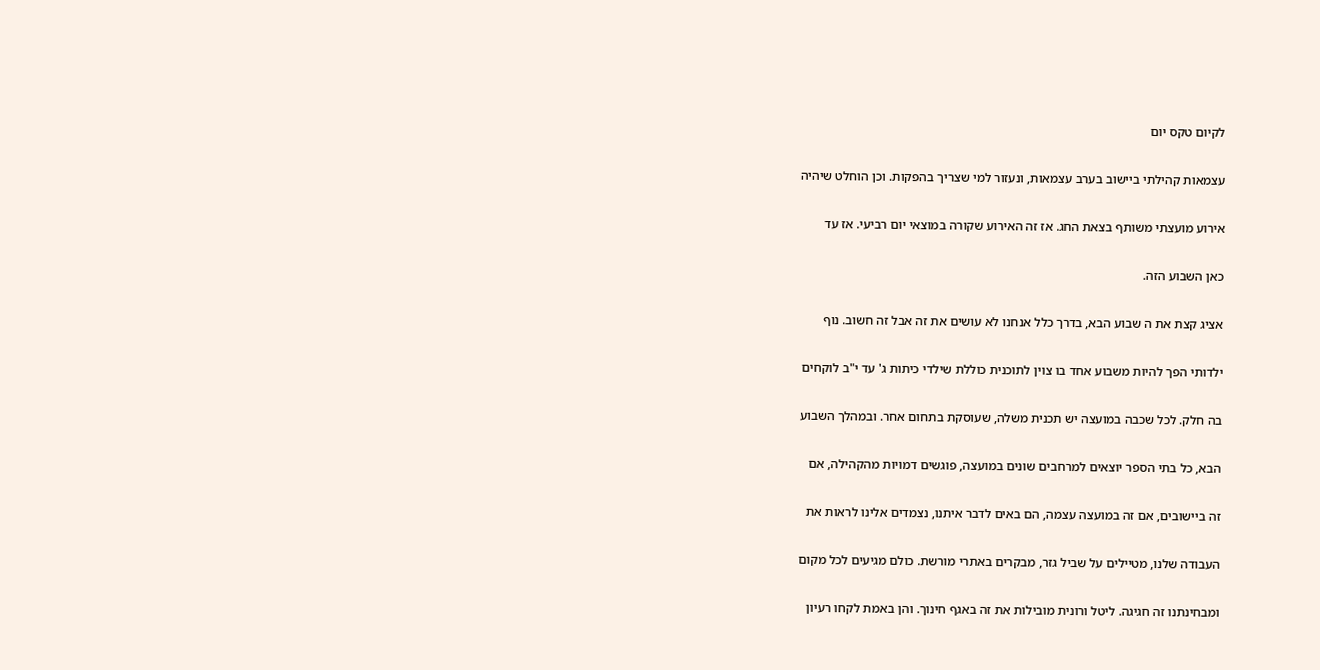לקיום טקס יום

עצמאות קהילתי ביישוב בערב עצמאות, ונעזור למי שצריך בהפקות. וכן הוחלט שיהיה

אירוע מועצתי משותף בצאת החג. אז זה האירוע שקורה במוצאי יום רביעי. אז עד

כאן השבוע הזה.

אציג קצת את ה שבוע הבא, בדרך כלל אנחנו לא עושים את זה אבל זה חשוב. נוף

ילדותי הפך להיות משבוע אחד בו צוין לתוכנית כוללת שילדי כיתות ג' עד י"ב לוקחים

בה חלק. לכל שכבה במועצה יש תכנית משלה, שעוסקת בתחום אחר. ובמהלך השבוע

הבא, כל בתי הספר יוצאים למרחבים שונים במועצה, פוגשים דמויות מהקהילה, אם

זה ביישובים, אם זה במועצה עצמה, הם באים לדבר איתנו, נצמדים אלינו לראות את

העבודה שלנו, מטיילים על שביל גזר, מבקרים באתרי מורשת. כולם מגיעים לכל מקום

ומבחינתנו זה חגיגה. ליטל ורונית מובילות את זה באגף חינוך. והן באמת לקחו רעיון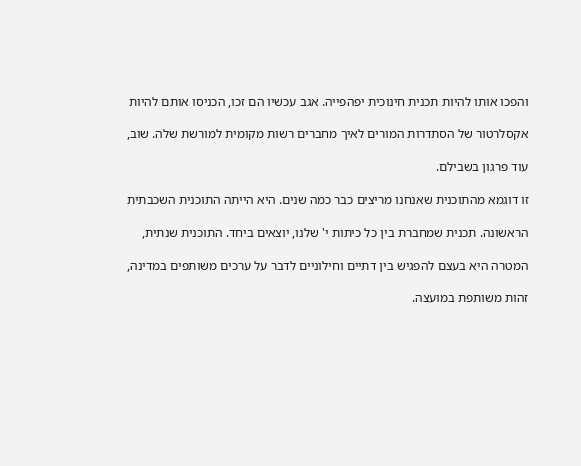והפכו אותו להיות תכנית חינוכית יפהפייה. אגב עכשיו הם זכו, הכניסו אותם להיות

אקסלרטור של הסתדרות המורים לאיך מחברים רשות מקומית למורשת שלה. שוב,

עוד פרגון בשבילם.

זו דוגמא מהתוכנית שאנחנו מריצים כבר כמה שנים. היא הייתה התוכנית השכבתית

הראשונה. תכנית שמחברת בין כל כיתות י' שלנו, יוצאים ביחד. התוכנית שנתית,

המטרה היא בעצם להפגיש בין דתיים וחילוניים לדבר על ערכים משותפים במדינה,

זהות משותפת במועצה.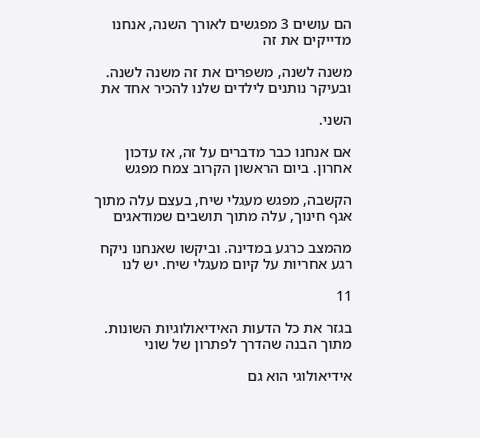הם עושים 3 מפגשים לאורך השנה, אנחנו מדייקים את זה

משנה לשנה, משפרים את זה משנה לשנה. ובעיקר נותנים לילדים שלנו להכיר אחד את

השני.

אם אנחנו כבר מדברים על זה, אז עדכון אחרון. ביום הראשון הקרוב צמח מפגש

הקשבה, מפגש מעגלי שיח, בעצם עלה מתוך אגף חינוך, עלה מתוך תושבים שמודאגים

מהמצב כרגע במדינה. וביקשו שאנחנו ניקח רגע אחריות על קיום מעגלי שיח. יש לנו

11

בגזר את כל הדעות האידיאולוגיות השונות. מתוך הבנה שהדרך לפתרון של שוני

אידיאולוגי הוא גם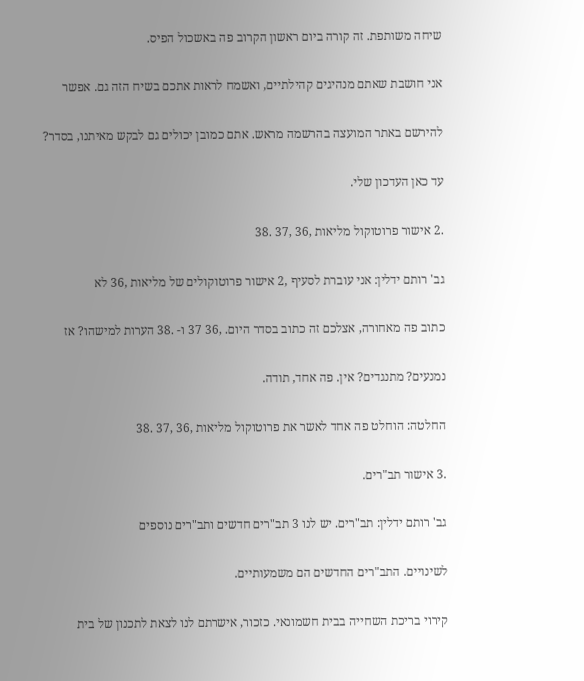שיחה משותפת. זה קורה ביום ראשון הקרוב פה באשכול הפיס.

אני חושבת שאתם מנהיגים קהילתיים, ואשמח לראות אתכם בשיח הזה גם. אפשר

להירשם באתר המועצה בהרשמה מראש. אתם כמובן יכולים גם לבקש מאיתנו, בסדר?

עד כאן העדכון שלי.

.2 אישור פרוטוקול מליאות ,36 ,37 .38

גב' רותם ידלין: אני עוברת לסעיף ,2 אישור פרוטוקולים של מליאות ,36 לא

כתוב פה מאחורה, אצלכם זה כתוב בסדר היום. ,36 37 ו- .38 הערות למישהו? אז

נמנעים? מתנגדים? אין. פה אחד, תודה.

החלטה: הוחלט פה אחד לאשר את פרוטוקול מליאות ,36 ,37 .38

.3 אישור תב"רים.

גב' רותם ידלין: תב"רים. יש לנו 3 תב"רים חדשים ותב"רים נוספים

לשינויים. התב"רים החדשים הם משמעותיים.

קירוי בריכת השחייה בבית חשמונאי. כזכור, אישרתם לנו לצאת לתכנון של בית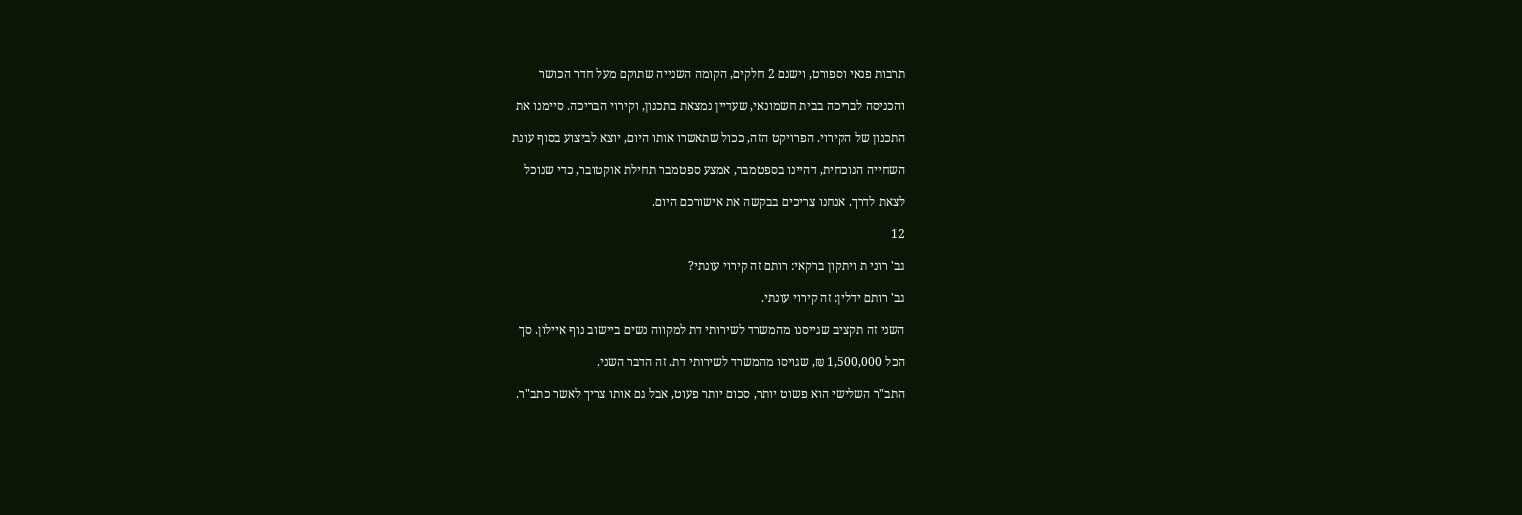תרבות פנאי וספורט, וישנם 2 חלקים, הקומה השנייה שתוקם מעל חדר הכושר

והכניסה לבריכה בבית חשמונאי, שעדיין נמצאת בתכנון, וקירוי הבריכה. סיימנו את

התכנון של הקירוי. הפרויקט הזה, ככול שתאשרו אותו היום, יוצא לביצוע בסוף עונת

השחייה הנוכחית, דהיינו בספטמבר, אמצע ספטמבר תחילת אוקטובר, כדי שנוכל

לצאת לדרך. אנחנו צריכים בבקשה את אישורכם היום.

12

גב' רוני ת ויתקון ברקאי: רותם זה קירוי עונתי?

גב' רותם ידלין: זה קירוי עונתי.

השני זה תקציב שגייסנו מהמשרד לשירותי דת למקווה נשים ביישוב נוף איילון. סך

הכל 1,500,000 ₪, שגויסו מהמשרד לשירותי דת. זה הדבר השני.

התב"ר השלישי הוא פשוט יותר, סכום יותר פעוט, אבל גם אותו צריך לאשר כתב"ר.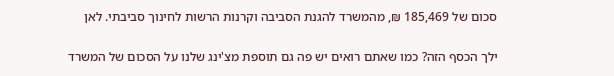סכום של 185,469 ₪, מהמשרד להגנת הסביבה וקרנות הרשות לחינוך סביבתי. לאן

ילך הכסף הזה? כמו שאתם רואים יש פה גם תוספת מצ'ינג שלנו על הסכום של המשרד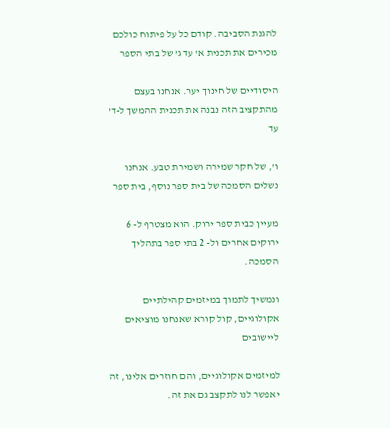להגנת הסביבה. קודם כל על פיתוח כולכם מכירים את תכנית א' עד ג' של בתי הספר

היסודיים של חינוך יער. אנחנו בעצם מהתקציב הזה נבנה את תכנית ההמשך ל-ד' עד

ו', של חקר שמירה ושמירת טבע. אנחנו נשלים הסמכה של בית ספר נוסף, בית ספר

מעיין כבית ספר ירוק. הוא מצטרף ל- 6 ירוקים אחרים ול- 2 בתי ספר בתהליך הסמכה.

ונמשיך לתמוך במיזמים קהילתיים אקולוגיים, קול קורא שאנחנו מוציאים ליישובים

למיזמים אקולוגיים, והם חוזרים אלינו, זה יאפשר לנו לתקצב גם את זה.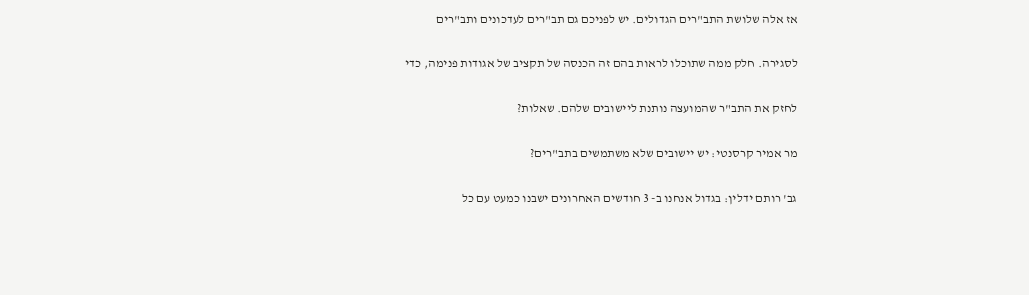אז אלה שלושת התב"רים הגדולים. יש לפניכם גם תב"רים לעדכונים ותב"רים

לסגירה. חלק ממה שתוכלו לראות בהם זה הכנסה של תקציב של אגודות פנימה, כדי

לחזק את התב"ר שהמועצה נותנת ליישובים שלהם. שאלות?

מר אמיר קרסנטי: יש יישובים שלא משתמשים בתב"רים?

גב' רותם ידלין: בגדול אנחנו ב- 3 חודשים האחרונים ישבנו כמעט עם כל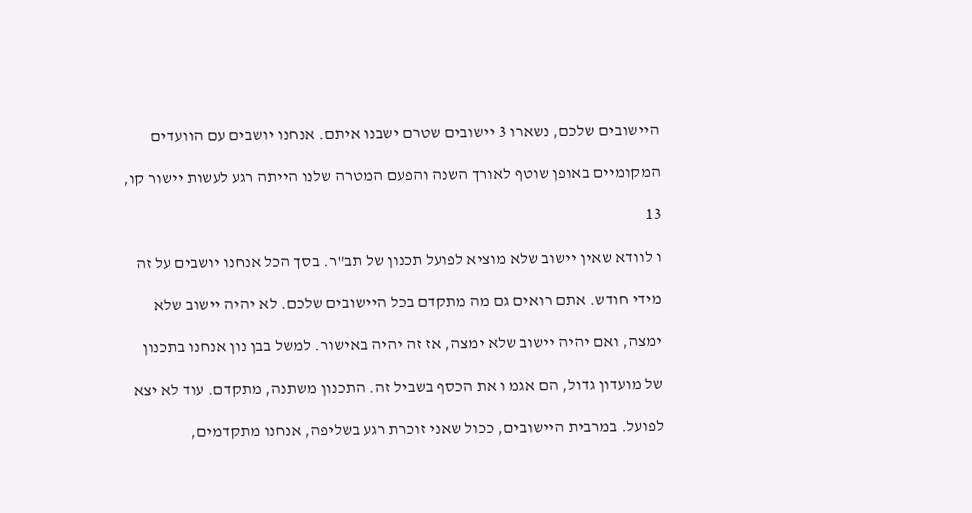היישובים שלכם, נשארו 3 יישובים שטרם ישבנו איתם. אנחנו יושבים עם הוועדים

המקומיים באופן שוטף לאורך השנה והפעם המטרה שלנו הייתה רגע לעשות יישור קו,

13

ו לוודא שאין יישוב שלא מוציא לפועל תכנון של תב"ר. בסך הכל אנחנו יושבים על זה

מידי חודש. אתם רואים גם מה מתקדם בכל היישובים שלכם. לא יהיה יישוב שלא

ימצה, ואם יהיה יישוב שלא ימצה, אז זה יהיה באישור. למשל בבן נון אנחנו בתכנון

של מועדון גדול, הם אגמ ו את הכסף בשביל זה. התכנון משתנה, מתקדם. עוד לא יצא

לפועל. במרבית היישובים, ככול שאני זוכרת רגע בשליפה, אנחנו מתקדמים,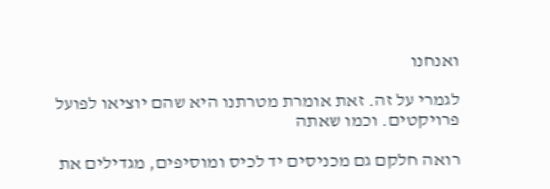ואנחנו

לגמרי על זה. זאת אומרת מטרתנו היא שהם יוציאו לפועל פרויקטים. וכמו שאתה

רואה חלקם גם מכניסים יד לכיס ומוסיפים, מגדילים את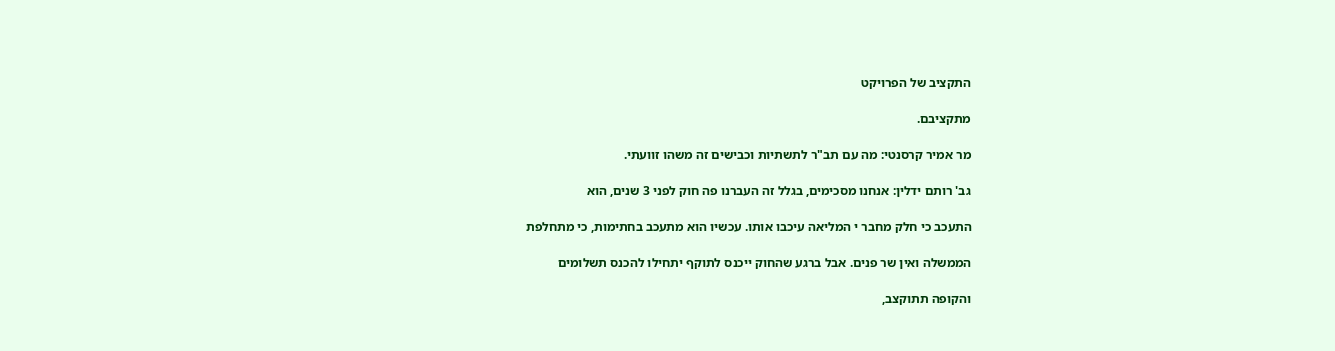התקציב של הפרויקט

מתקציבם.

מר אמיר קרסנטי: מה עם תב"ר לתשתיות וכבישים זה משהו זוועתי.

גב' רותם ידלין: אנחנו מסכימים, בגלל זה העברנו פה חוק לפני 3 שנים, הוא

התעכב כי חלק מחבר י המליאה עיכבו אותו. עכשיו הוא מתעכב בחתימות, כי מתחלפת

הממשלה ואין שר פנים. אבל ברגע שהחוק ייכנס לתוקף יתחילו להכנס תשלומים

והקופה תתוקצב,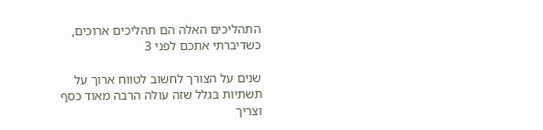התהליכים האלה הם תהליכים ארוכים, כשדיברתי אתכם לפני 3

שנים על הצורך לחשוב לטווח ארוך על תשתיות בגלל שזה עולה הרבה מאוד כסף וצריך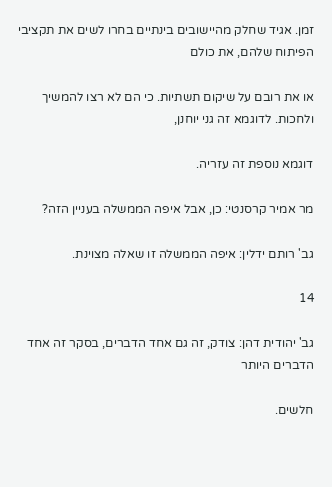זמן. אגיד שחלק מהיישובים בינתיים בחרו לשים את תקציבי הפיתוח שלהם, את כולם

או את רובם על שיקום תשתיות. כי הם לא רצו להמשיך ולחכות. לדוגמא זה גני יוחנן,

דוגמא נוספת זה עזריה.

מר אמיר קרסנטי: כן, אבל איפה הממשלה בעניין הזה?

גב' רותם ידלין: איפה הממשלה זו שאלה מצוינת.

14

גב' יהודית דהן: צודק, זה גם אחד הדברים, בסקר זה אחד הדברים היותר

חלשים.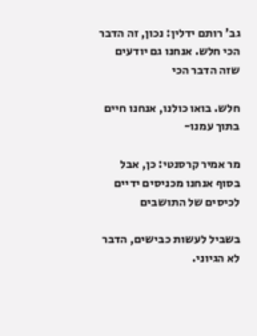גב' רותם ידלין: נכון, זה הדבר הכי חלש. אנחנו גם יודעים שזה הדבר הכי

חלש. בואו כולנו, אנחנו חיים בתוך עמנו-

מר אמיר קרסנטי: כן, אבל בסוף אנחנו מכניסים ידיים לכיסים של התושבים

בשביל לעשות כבישים, הדבר לא הגיוני.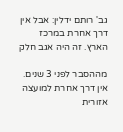גב' רותם ידלין: אבל אין דרך אחרת במרכז הארץ. זה היה אגב חלק

מההסבר לפני 3 שנים. אין דרך אחרת למועצה אזורית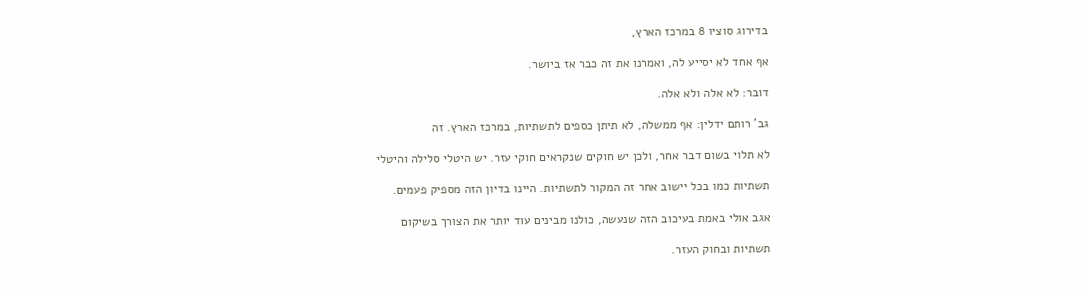בדירוג סוציו 8 במרכז הארץ,

אף אחד לא יסייע לה, ואמרנו את זה כבר אז ביושר.

דובר: לא אלה ולא אלה.

גב' רותם ידלין: אף ממשלה, לא תיתן כספים לתשתיות, במרכז הארץ. זה

לא תלוי בשום דבר אחר, ולכן יש חוקים שנקראים חוקי עזר. יש היטלי סלילה והיטלי

תשתיות כמו בכל יישוב אחר זה המקור לתשתיות. היינו בדיון הזה מספיק פעמים.

אגב אולי באמת בעיכוב הזה שנעשה, כולנו מבינים עוד יותר את הצורך בשיקום

תשתיות ובחוק העזר.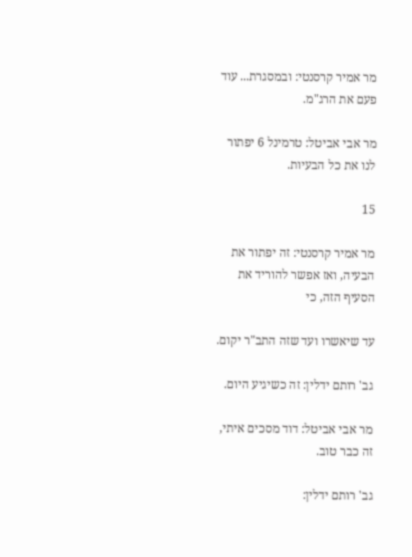מר אמיר קרסנטי: ובמסגרת... עוד פעם את הרג"מ.

מר אבי אביטל: טרמינל 6 יפתור לנו את כל הבעיות.

15

מר אמיר קרסנטי: זה יפתור את הבעיה, ואז אפשר להוריד את הסעיף הזה, כי

עד שיאשרו ועד שזה התב"ר יקום.

גב' רותם ידלין: זה כשיגיע היום.

מר אבי אביטל: דוד מסכים איתי, זה כבר טוב.

גב' רותם ידלין: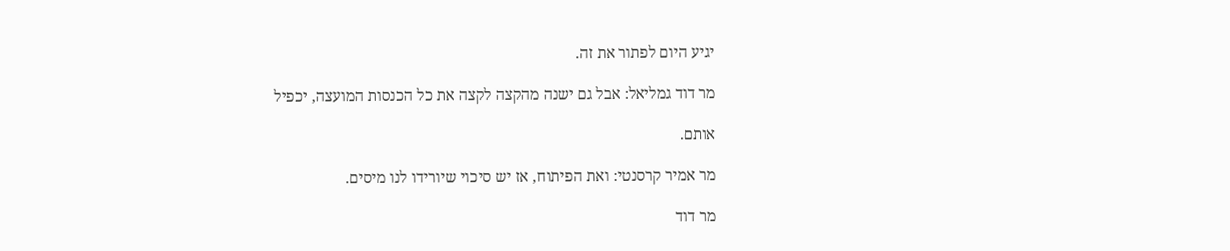יגיע היום לפתור את זה.

מר דוד גמליאל: אבל גם ישנה מהקצה לקצה את כל הכנסות המועצה, יכפיל

אותם.

מר אמיר קרסנטי: ואת הפיתוח, אז יש סיכוי שיורידו לנו מיסים.

מר דוד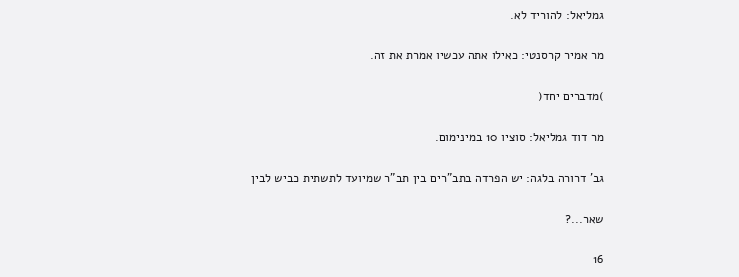גמליאל: להוריד לא.

מר אמיר קרסנטי: כאילו אתה עכשיו אמרת את זה.

)מדברים יחד(

מר דוד גמליאל: סוציו 10 במינימום.

גב' דרורה בלגה: יש הפרדה בתב"רים בין תב"ר שמיועד לתשתית כביש לבין

שאר...?

16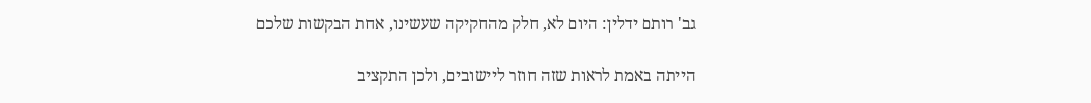גב' רותם ידלין: היום לא, חלק מהחקיקה שעשינו, אחת הבקשות שלכם

הייתה באמת לראות שזה חוזר ליישובים, ולכן התקציב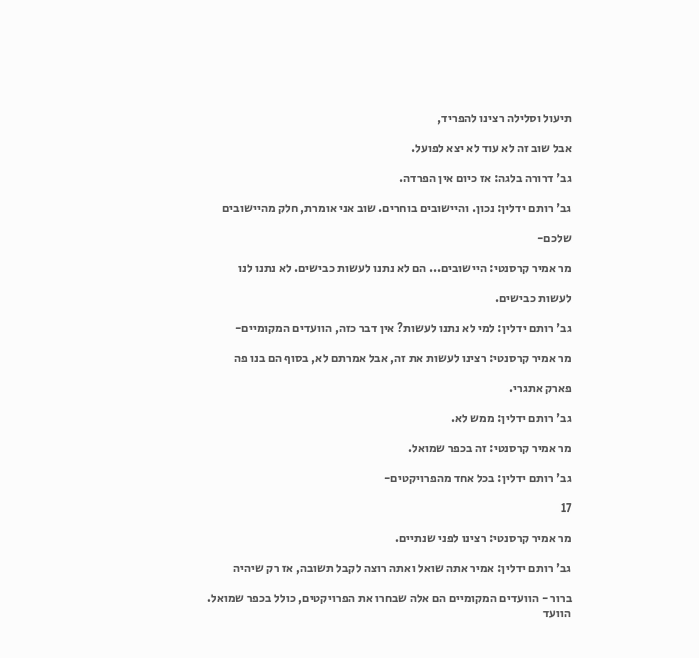תיעול וסלילה רצינו להפריד,

אבל שוב זה לא עוד לא יצא לפועל.

גב' דרורה בלגה: אז כיום אין הפרדה.

גב' רותם ידלין: נכון. והיישובים בוחרים. שוב אני אומרת, חלק מהיישובים

שלכם-

מר אמיר קרסנטי: היישובים... הם לא נתנו לעשות כבישים. לא נתנו לנו

לעשות כבישים.

גב' רותם ידלין: למי לא נתנו לעשות? אין דבר כזה, הוועדים המקומיים-

מר אמיר קרסנטי: רצינו לעשות את זה, אבל אמרתם לא, בסוף הם בנו פה

פארק אתגרי.

גב' רותם ידלין: ממש לא.

מר אמיר קרסנטי: זה בכפר שמואל.

גב' רותם ידלין: בכל אחד מהפרויקטים-

17

מר אמיר קרסנטי: רצינו לפני שנתיים.

גב' רותם ידלין: אמיר אתה שואל ואתה רוצה לקבל תשובה, אז רק שיהיה

ברור - הוועדים המקומיים הם אלה שבחרו את הפרויקטים, כולל בכפר שמואל. הוועד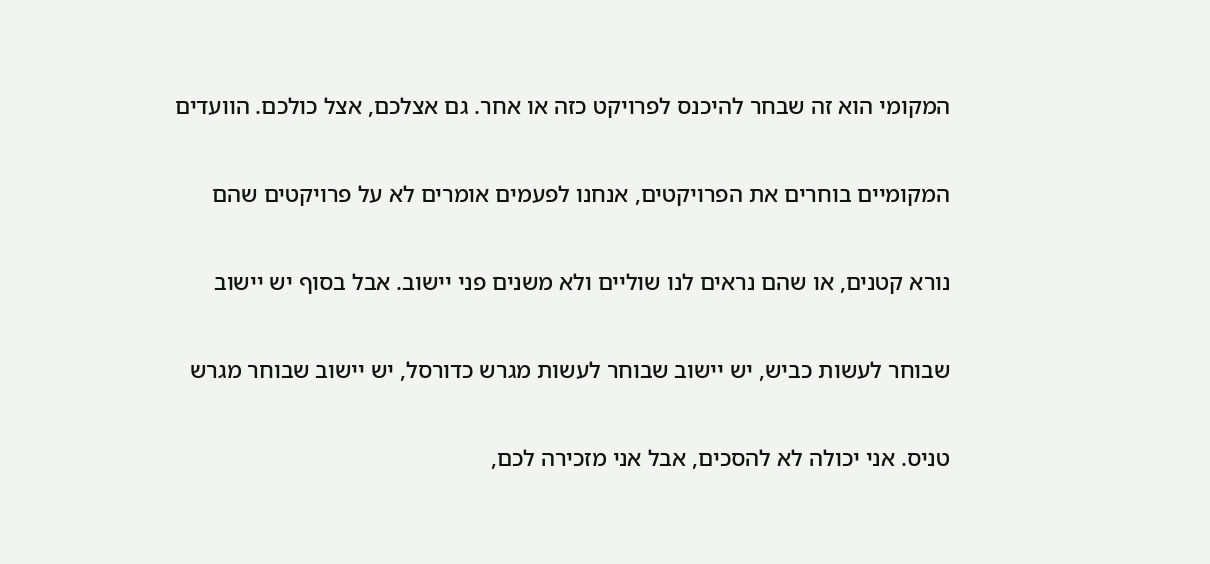המקומי הוא זה שבחר להיכנס לפרויקט כזה או אחר. גם אצלכם, אצל כולכם. הוועדים

המקומיים בוחרים את הפרויקטים, אנחנו לפעמים אומרים לא על פרויקטים שהם

נורא קטנים, או שהם נראים לנו שוליים ולא משנים פני יישוב. אבל בסוף יש יישוב

שבוחר לעשות כביש, יש יישוב שבוחר לעשות מגרש כדורסל, יש יישוב שבוחר מגרש

טניס. אני יכולה לא להסכים, אבל אני מזכירה לכם,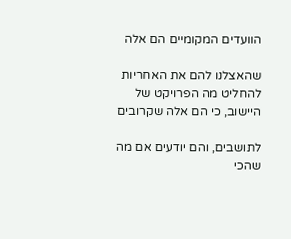הוועדים המקומיים הם אלה

שהאצלנו להם את האחריות להחליט מה הפרויקט של היישוב, כי הם אלה שקרובים

לתושבים, והם יודעים אם מה שהכי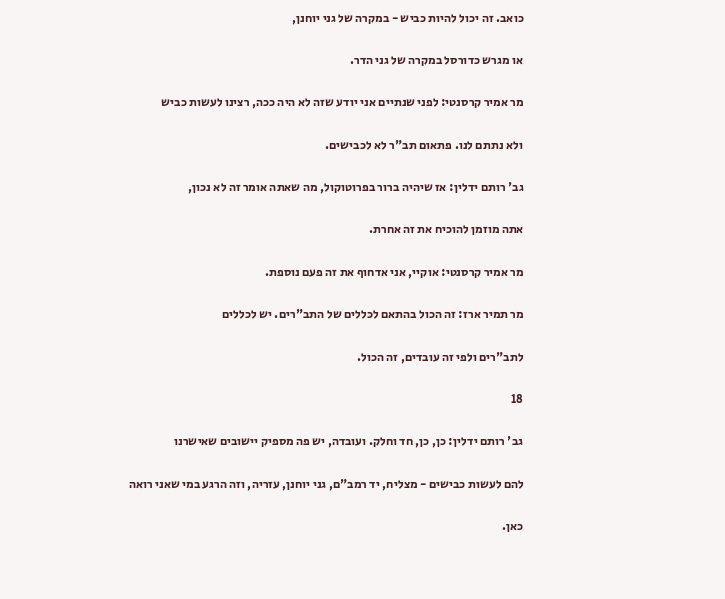כואב. זה יכול להיות כביש - במקרה של גני יוחנן,

או מגרש כדורסל במקרה של גני הדר.

מר אמיר קרסנטי: לפני שנתיים אני יודע שזה לא היה ככה, רצינו לעשות כביש

ולא נתתם לנו. פתאום תב"ר לא לכבישים.

גב' רותם ידלין: אז שיהיה ברור בפרוטוקול, מה שאתה אומר זה לא נכון,

אתה מוזמן להוכיח את זה אחרת.

מר אמיר קרסנטי: אוקיי, אני אדחוף את זה פעם נוספת.

מר תמיר ארז: זה הכול בהתאם לכללים של התב"רים. יש לכללים

לתב"רים ולפי זה עובדים, זה הכול.

18

גב' רותם ידלין: כן, כן, חד וחלק. ועובדה, יש פה מספיק יישובים שאישרנו

להם לעשות כבישים - מצליח, יד רמב"ם, גני יוחנן, עזריה, וזה הרגע במי שאני רואה

כאן.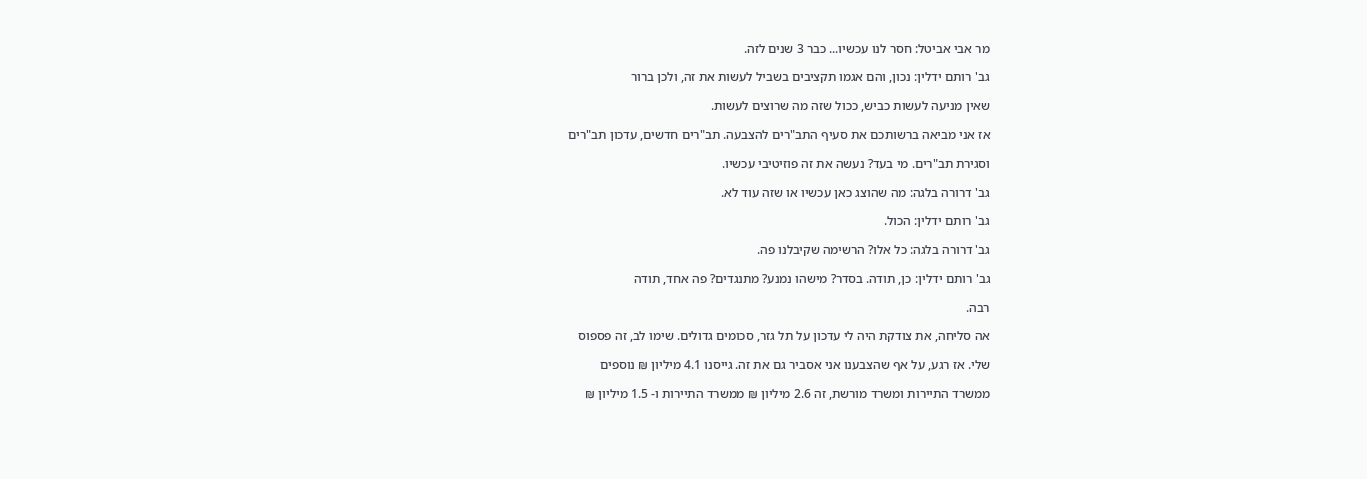מר אבי אביטל: חסר לנו עכשיו... כבר 3 שנים לזה.

גב' רותם ידלין: נכון, והם אגמו תקציבים בשביל לעשות את זה, ולכן ברור

שאין מניעה לעשות כביש, ככול שזה מה שרוצים לעשות.

אז אני מביאה ברשותכם את סעיף התב"רים להצבעה. תב"רים חדשים, עדכון תב"רים

וסגירת תב"רים. מי בעד? נעשה את זה פוזיטיבי עכשיו.

גב' דרורה בלגה: מה שהוצג כאן עכשיו או שזה עוד לא.

גב' רותם ידלין: הכול.

גב' דרורה בלגה: כל אלו? הרשימה שקיבלנו פה.

גב' רותם ידלין: כן, תודה. בסדר? מישהו נמנע? מתנגדים? פה אחד, תודה

רבה.

אה סליחה, את צודקת היה לי עדכון על תל גזר, סכומים גדולים. שימו לב, זה פספוס

שלי. אז רגע, על אף שהצבענו אני אסביר גם את זה. גייסנו 4.1 מיליון ₪ נוספים

ממשרד התיירות ומשרד מורשת, זה 2.6 מיליון ₪ ממשרד התיירות ו- 1.5 מיליון ₪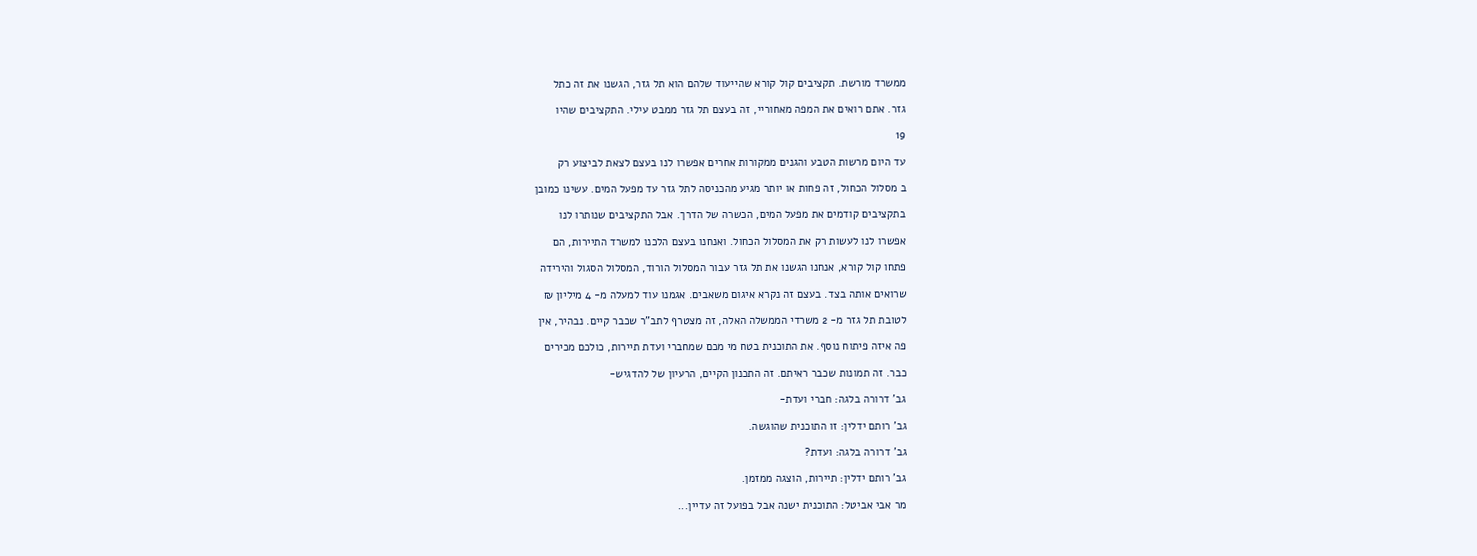ממשרד מורשת. תקציבים קול קורא שהייעוד שלהם הוא תל גזר, הגשנו את זה כתל

גזר. אתם רואים את המפה מאחוריי, זה בעצם תל גזר ממבט עילי. התקציבים שהיו

19

עד היום מרשות הטבע והגנים ממקורות אחרים אפשרו לנו בעצם לצאת לביצוע רק

ב מסלול הכחול, זה פחות או יותר מגיע מהכניסה לתל גזר עד מפעל המים. עשינו כמובן

בתקציבים קודמים את מפעל המים, הכשרה של הדרך. אבל התקציבים שנותרו לנו

אפשרו לנו לעשות רק את המסלול הכחול. ואנחנו בעצם הלכנו למשרד התיירות, הם

פתחו קול קורא, אנחנו הגשנו את תל גזר עבור המסלול הורוד, המסלול הסגול והירידה

שרואים אותה בצד. בעצם זה נקרא איגום משאבים. אגמנו עוד למעלה מ- 4 מיליון ₪

לטובת תל גזר מ- 2 משרדי הממשלה האלה, זה מצטרף לתב"ר שכבר קיים. נבהיר, אין

פה איזה פיתוח נוסף. את התוכנית בטח מי מכם שמחברי ועדת תיירות, כולכם מכירים

כבר. זה תמונות שכבר ראיתם. זה התכנון הקיים, הרעיון של להדגיש-

גב' דרורה בלגה: חברי ועדת-

גב' רותם ידלין: זו התוכנית שהוגשה.

גב' דרורה בלגה: ועדת?

גב' רותם ידלין: תיירות, הוצגה ממזמן.

מר אבי אביטל: התוכנית ישנה אבל בפועל זה עדיין...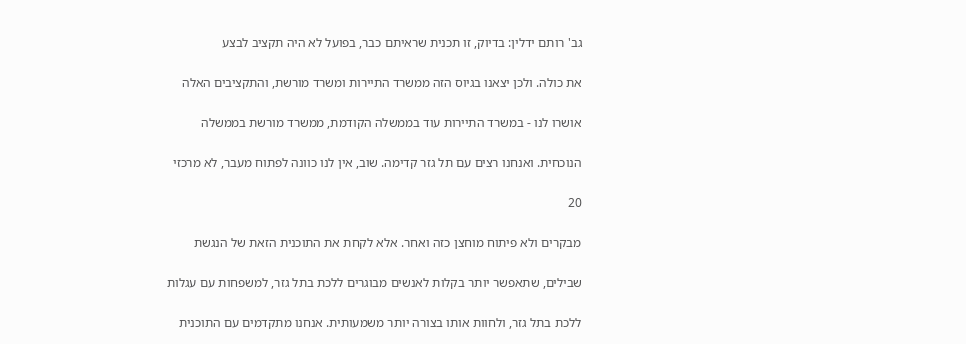גב' רותם ידלין: בדיוק, זו תכנית שראיתם כבר, בפועל לא היה תקציב לבצע

את כולה. ולכן יצאנו בגיוס הזה ממשרד התיירות ומשרד מורשת, והתקציבים האלה

אושרו לנו - במשרד התיירות עוד בממשלה הקודמת, ממשרד מורשת בממשלה

הנוכחית. ואנחנו רצים עם תל גזר קדימה. שוב, אין לנו כוונה לפתוח מעבר, לא מרכזי

20

מבקרים ולא פיתוח מוחצן כזה ואחר. אלא לקחת את התוכנית הזאת של הנגשת

שבילים, שתאפשר יותר בקלות לאנשים מבוגרים ללכת בתל גזר, למשפחות עם עגלות

ללכת בתל גזר, ולחוות אותו בצורה יותר משמעותית. אנחנו מתקדמים עם התוכנית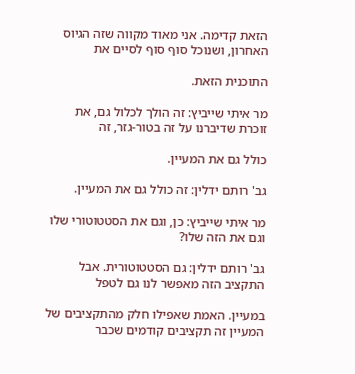הזאת קדימה. אני מאוד מקווה שזה הגיוס האחרון, ושנוכל סוף סוף לסיים את

התוכנית הזאת.

מר איתי שייביץ: זה הולך לכלול גם, את זוכרת שדיברנו על זה בטור-גזר, זה

כולל גם את המעיין.

גב' רותם ידלין: זה כולל גם את המעיין.

מר איתי שייביץ: כן, וגם את הסטטוטורי שלו וגם את הזה שלו?

גב' רותם ידלין: גם הסטטוטורית. אבל התקציב הזה מאפשר לנו גם לטפל

במעיין. האמת שאפילו חלק מהתקציבים של המעיין זה תקציבים קודמים שכבר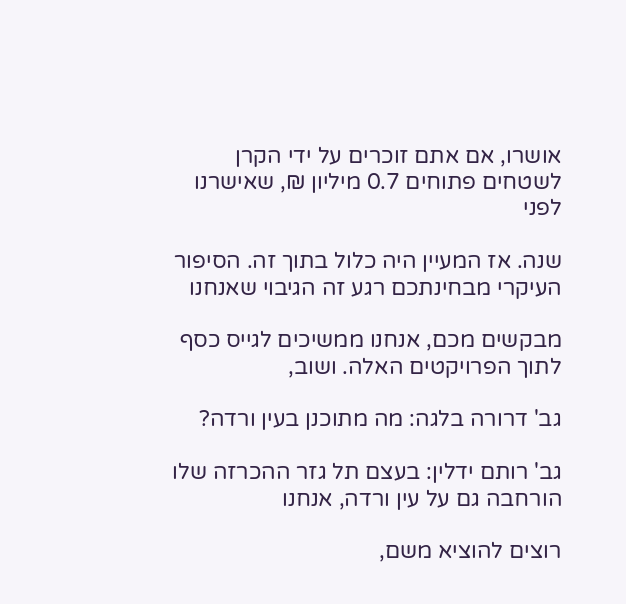אושרו, אם אתם זוכרים על ידי הקרן לשטחים פתוחים 0.7 מיליון ₪, שאישרנו לפני

שנה. אז המעיין היה כלול בתוך זה. הסיפור העיקרי מבחינתכם רגע זה הגיבוי שאנחנו

מבקשים מכם, אנחנו ממשיכים לגייס כסף לתוך הפרויקטים האלה. ושוב,

גב' דרורה בלגה: מה מתוכנן בעין ורדה?

גב' רותם ידלין: בעצם תל גזר ההכרזה שלו הורחבה גם על עין ורדה, אנחנו

רוצים להוציא משם,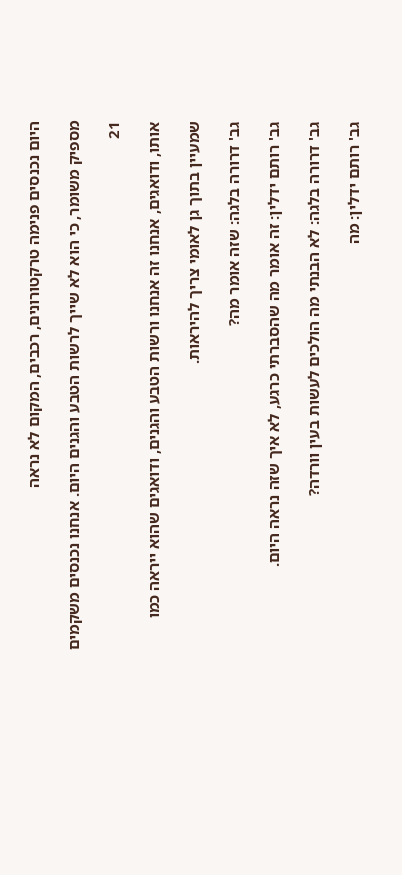היום נכנסים פנימה טרקטורונים, רכבים, המקום לא נראה

מספיק משומר, כי הוא לא שייך לרשות הטבע והגנים היום. אנחנו נכנסים משקמים

21

אותו, ודואגים, אנחנו זה אנחנו ורשות הטבע והגנים, ודואגים שהוא ייראה כמו

שמעיין בתוך גן לאומי צריך להיראות.

גב' דרורה בלגה: שזה אומר מה?

גב' רותם ידלין: זה אומר מה שהסברתי כרגע, לא איך שזה נראה היום.

גב' דרורה בלגה: לא הבנתי מה הולכים לעשות בעין וורדה?

גב' רותם ידלין: מה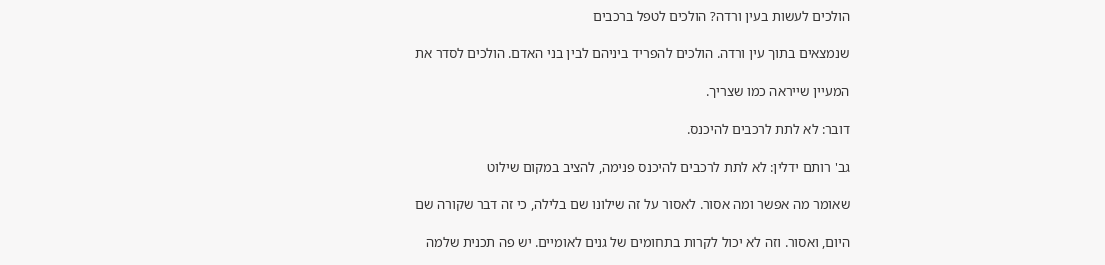הולכים לעשות בעין ורדה? הולכים לטפל ברכבים

שנמצאים בתוך עין ורדה. הולכים להפריד ביניהם לבין בני האדם. הולכים לסדר את

המעיין שייראה כמו שצריך.

דובר: לא לתת לרכבים להיכנס.

גב' רותם ידלין: לא לתת לרכבים להיכנס פנימה, להציב במקום שילוט

שאומר מה אפשר ומה אסור. לאסור על זה שילונו שם בלילה, כי זה דבר שקורה שם

היום, ואסור. וזה לא יכול לקרות בתחומים של גנים לאומיים. יש פה תכנית שלמה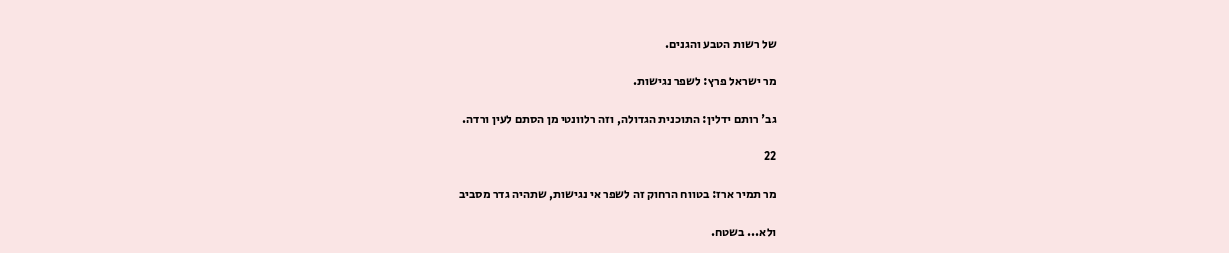של רשות הטבע והגנים.

מר ישראל פרץ: לשפר נגישות.

גב' רותם ידלין: התוכנית הגדולה, וזה רלוונטי מן הסתם לעין ורדה.

22

מר תמיר ארז: בטווח הרחוק זה לשפר אי נגישות, שתהיה גדר מסביב

ולא... בשטח.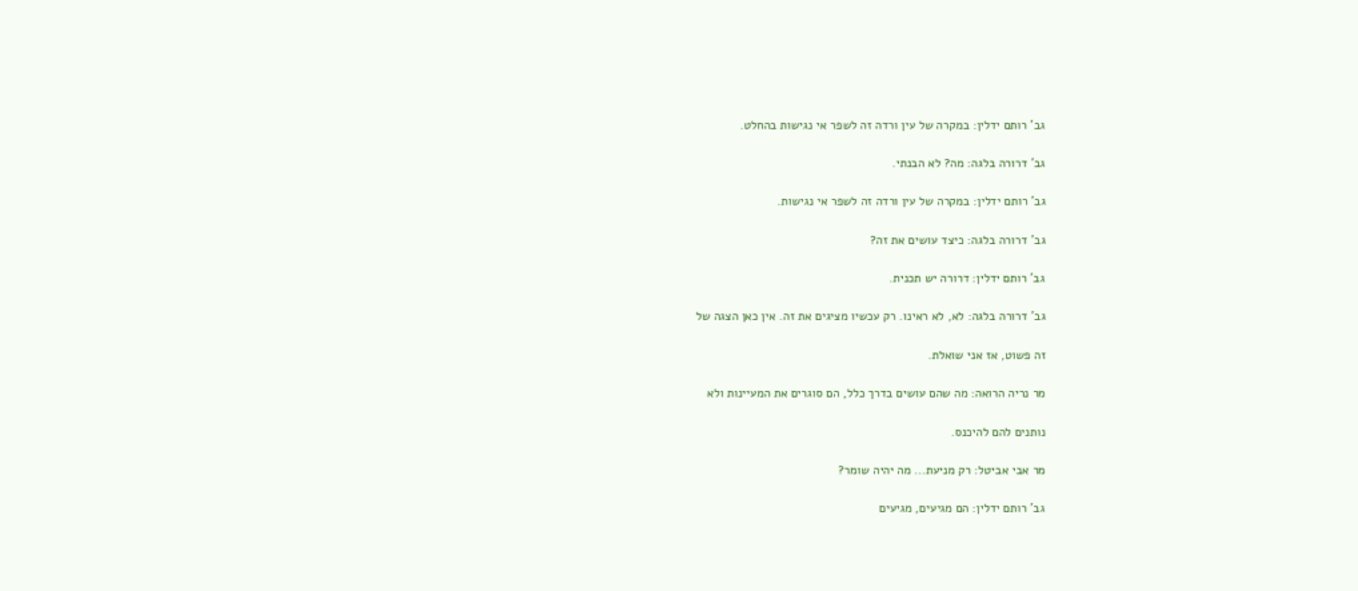גב' רותם ידלין: במקרה של עין ורדה זה לשפר אי נגישות בהחלט.

גב' דרורה בלגה: מה? לא הבנתי.

גב' רותם ידלין: במקרה של עין ורדה זה לשפר אי נגישות.

גב' דרורה בלגה: כיצד עושים את זה?

גב' רותם ידלין: דרורה יש תכנית.

גב' דרורה בלגה: לא, לא ראינו. רק עכשיו מציגים את זה. אין כאן הצגה של

זה פשוט, אז אני שואלת.

מר נריה הרואה: מה שהם עושים בדרך כלל, הם סוגרים את המעיינות ולא

נותנים להם להיכנס.

מר אבי אביטל: רק מניעת... מה יהיה שומר?

גב' רותם ידלין: הם מגיעים, מגיעים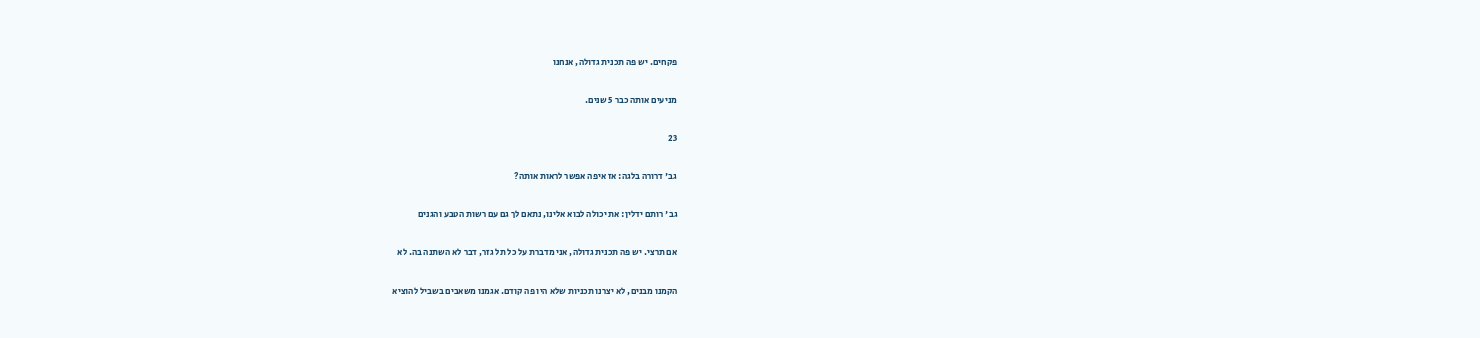פקחים. יש פה תכנית גדולה, אנחנו

מניעים אותה כבר 5 שנים.

23

גב' דרורה בלגה: אז איפה אפשר לראות אותה?

גב' רותם ידלין: את יכולה לבוא אלינו, נתאם לך גם עם רשות הטבע והגנים

אם תרצי. יש פה תכנית גדולה, אני מדברת על כל תל גזר, דבר לא השתנה בה. לא

הקמנו מבנים, לא יצרנו תכניות שלא היו פה קודם. אגמנו משאבים בשביל להוציא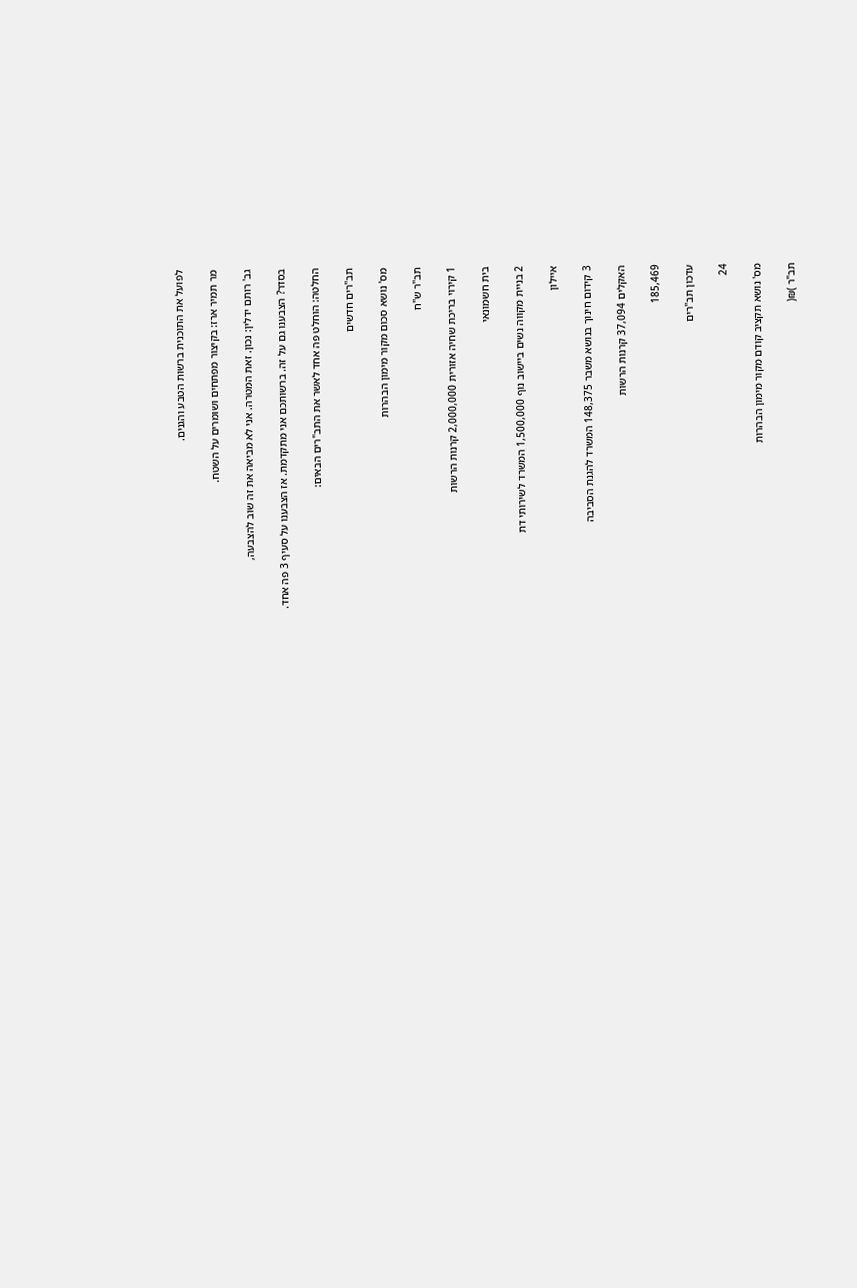לפועל את התוכנית ברשות הטבע והגנים.

מר תמיר ארז: בקיצור מפתחים ושומרים על השטח.

גב' רותם ידלין: נכון. זאת המטרה. אני לא מביאה את זה שוב להצבעה,

בסדר? הצבענו גם על זה. ברשותכם אני מתקדמת. אז הצבענו על סעיף 3 פה אחד.

החלטה: הוחלט פה אחד לאשר את התב"רים הבאים:

תב"רים חדשים

מס' נושא סכום מקור מימון הבהרות

תב"ר ש"ח

1 קירוי בריכת שחיה אזורית 2,000,000 קרנות הרשות

בית חשמונאי

2 בניית מקווה נשים ביישוב נוף 1,500,000 המשרד לשירותי דת

איילון

3 קידום חינוך בנושא משבר 148,375 המשרד להגנת הסביבה

האקלים 37,094 קרנות הרשות

185,469

עדכון תב"רים

24

מס' נושא תקציב קודם מקור מימון הבהרות

תב"ר )₪(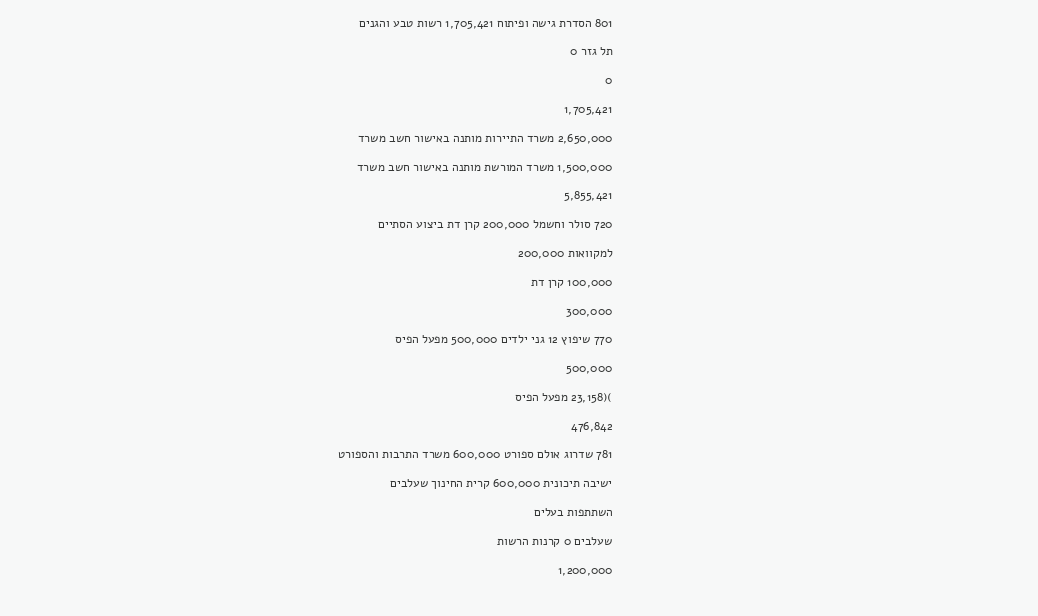801 הסדרת גישה ופיתוח 1,705,421 רשות טבע והגנים

תל גזר 0

0

1,705,421

2,650,000 משרד התיירות מותנה באישור חשב משרד

1,500,000 משרד המורשת מותנה באישור חשב משרד

5,855,421

720 סולר וחשמל 200,000 קרן דת ביצוע הסתיים

למקוואות 200,000

100,000 קרן דת

300,000

770 שיפוץ 12 גני ילדים 500,000 מפעל הפיס

500,000

)(23,158 מפעל הפיס

476,842

781 שדרוג אולם ספורט 600,000 משרד התרבות והספורט

ישיבה תיכונית 600,000 קרית החינוך שעלבים

השתתפות בעלים

שעלבים 0 קרנות הרשות

1,200,000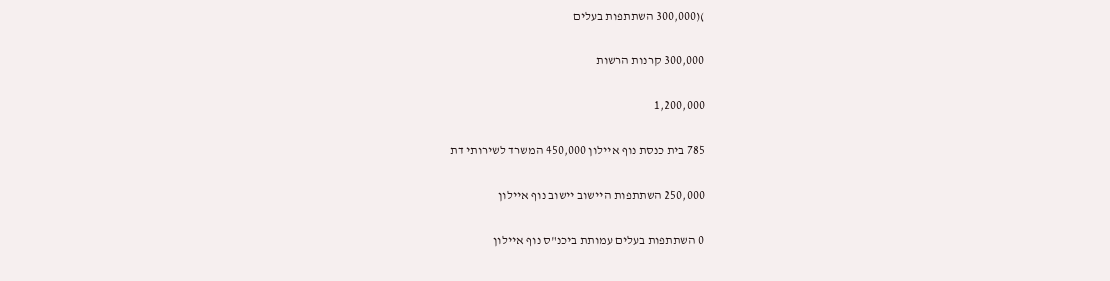)(300,000 השתתפות בעלים

300,000 קרנות הרשות

1,200,000

785 בית כנסת נוף איילון 450,000 המשרד לשירותי דת

250,000 השתתפות היישוב יישוב נוף איילון

0 השתתפות בעלים עמותת ביכנ"ס נוף איילון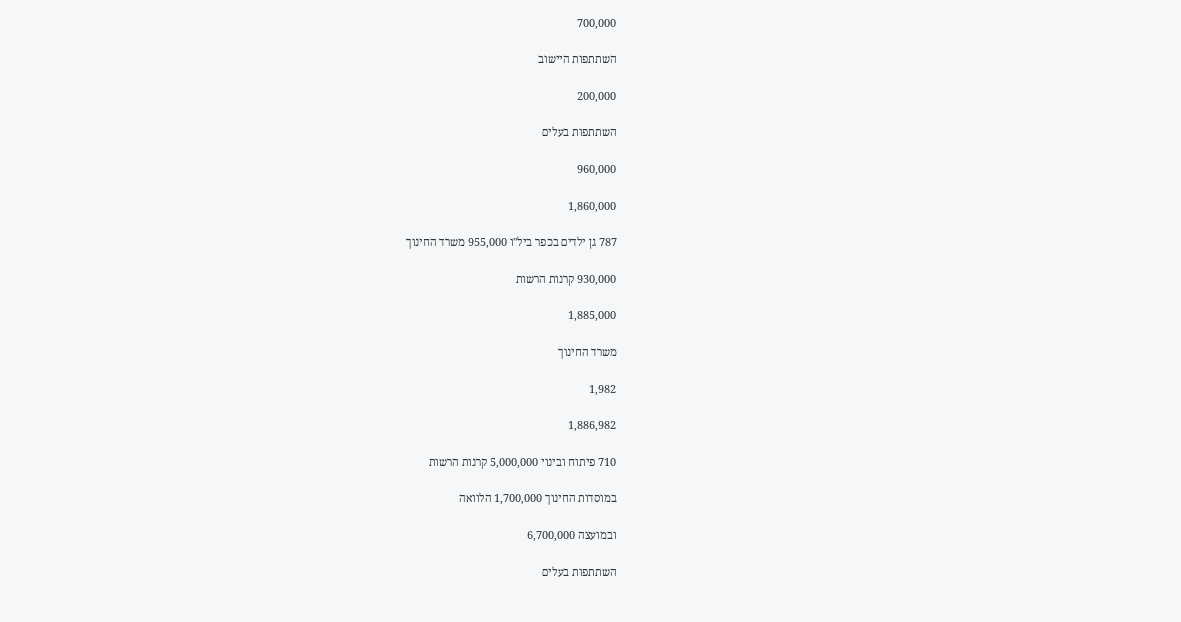700,000

השתתפות היישוב

200,000

השתתפות בעלים

960,000

1,860,000

787 גן ילדים בכפר ביל"ו 955,000 משרד החינוך

930,000 קרנות הרשות

1,885,000

משרד החינוך

1,982

1,886,982

710 פיתוח ובינוי 5,000,000 קרנות הרשות

במוסדות החינוך 1,700,000 הלוואה

ובמועצה 6,700,000

השתתפות בעלים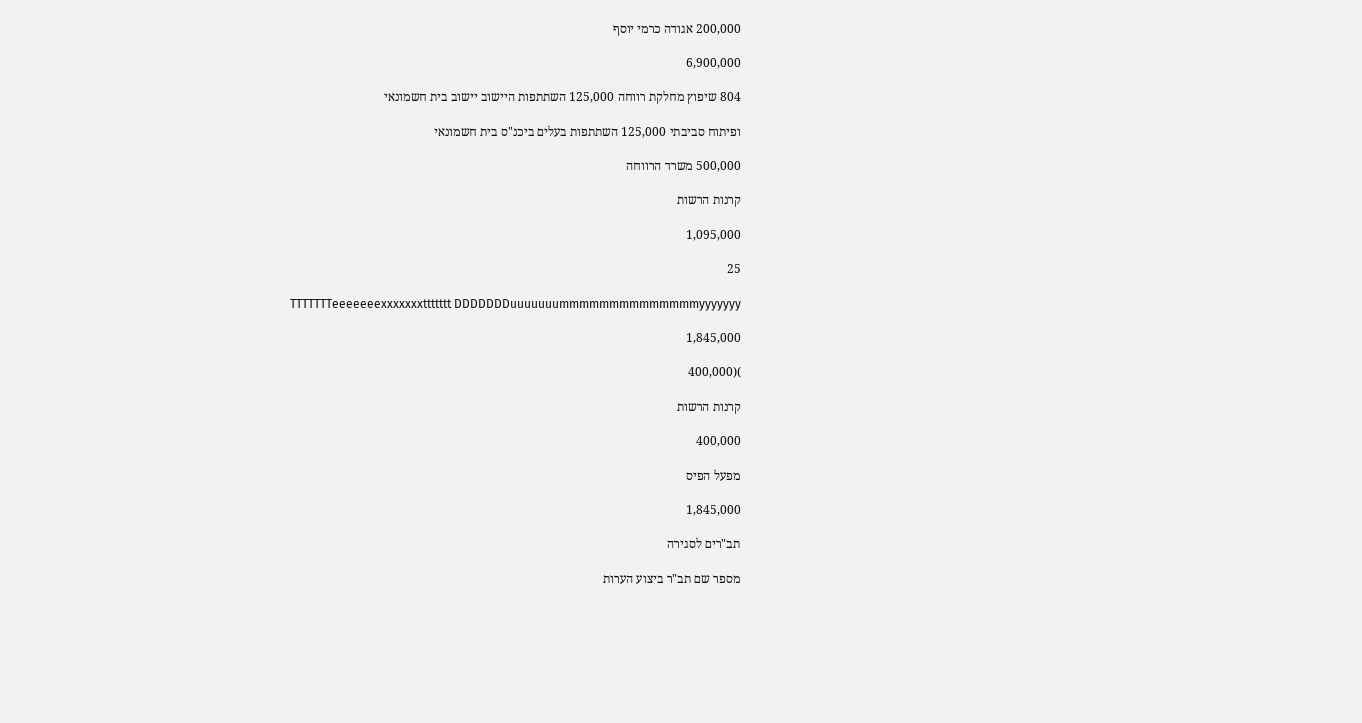200,000 אגודה כרמי יוסף

6,900,000

804 שיפוץ מחלקת רווחה 125,000 השתתפות היישוב יישוב בית חשמונאי

ופיתוח סביבתי 125,000 השתתפות בעלים ביכנ"ס בית חשמונאי

500,000 משרד הרווחה

קרנות הרשות

1,095,000

25

TTTTTTTeeeeeeexxxxxxxttttttt DDDDDDDuuuuuuummmmmmmmmmmmmmyyyyyyy

1,845,000

)(400,000

קרנות הרשות

400,000

מפעל הפיס

1,845,000

תב"רים לסגירה

מספר שם תב"ר ביצוע הערות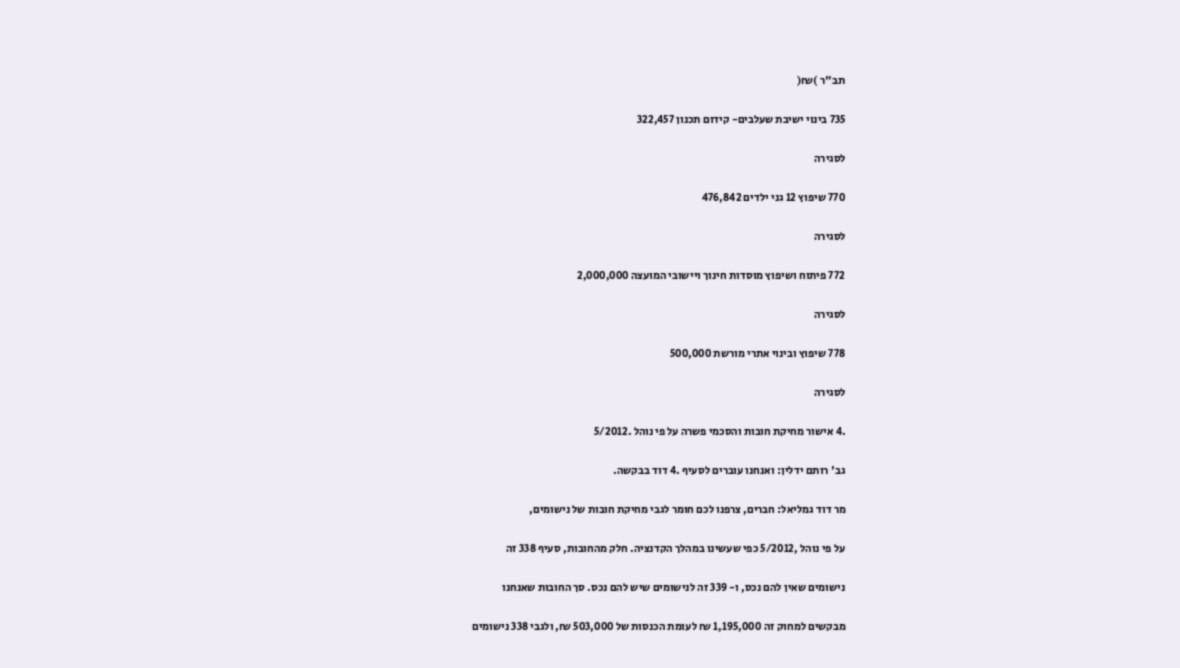תב"ר )₪(

735 בינוי ישיבת שעלבים- קידום תכנון 322,457

לסגירה

770 שיפוץ 12 גני ילדים 476,842

לסגירה

772 פיתוח ושיפוץ מוסדות חינוך ויישובי המועצה 2,000,000

לסגירה

778 שיפוץ ובינוי אתרי מורשת 500,000

לסגירה

.4 אישור מחיקת חובות והסכמי פשרה על פי נוהל .5/2012

גב' רותם ידלין: ואנחנו עוברים לסעיף .4 דוד בבקשה.

מר דוד גמליאל: חברים, צרפנו לכם חומר לגבי מחיקת חובות של נישומים,

על פי נוהל ,5/2012 כפי שעשינו במהלך הקדנציה. חלק מהחובות, סעיף 338 זה

נישומים שאין להם נכס, ו- 339 זה לנישומים שיש להם נכס. סך החובות שאנחנו

מבקשים למחוק זה 1,195,000 ₪ לעומת הכנסות של 503,000 ₪, ולגבי 338 נישומים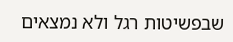שבפשיטות רגל ולא נמצאים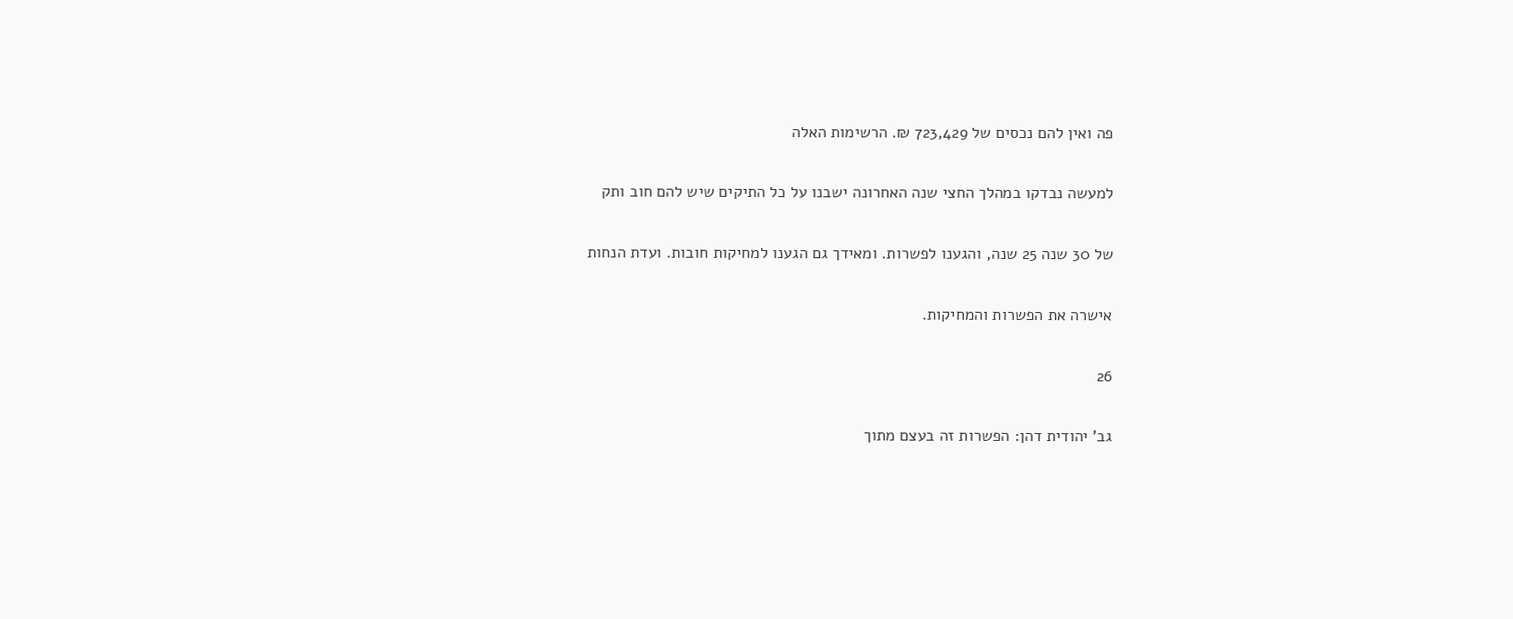פה ואין להם נכסים של 723,429 ₪. הרשימות האלה

למעשה נבדקו במהלך החצי שנה האחרונה ישבנו על כל התיקים שיש להם חוב ותק

של 30 שנה 25 שנה, והגענו לפשרות. ומאידך גם הגענו למחיקות חובות. ועדת הנחות

אישרה את הפשרות והמחיקות.

26

גב' יהודית דהן: הפשרות זה בעצם מתוך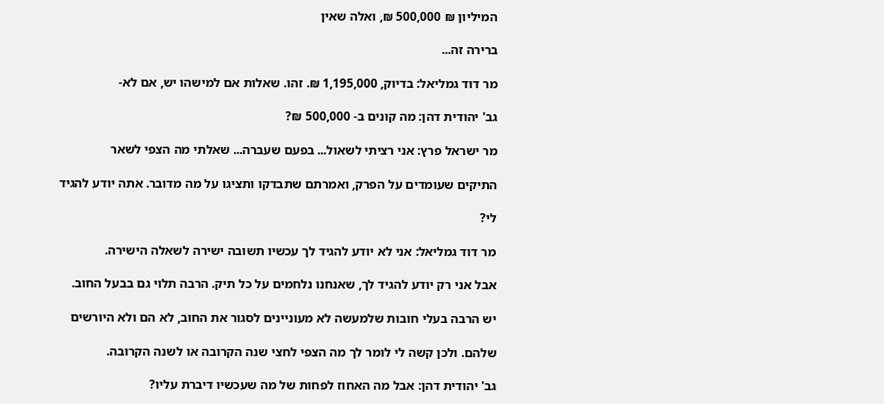המיליון ₪ 500,000 ₪, ואלה שאין

ברירה זה...

מר דוד גמליאל: בדיוק, 1,195,000 ₪. זהו. שאלות אם למישהו יש, אם לא-

גב' יהודית דהן: מה קונים ב- 500,000 ₪?

מר ישראל פרץ: אני רציתי לשאול... בפעם שעברה... שאלתי מה הצפי לשאר

התיקים שעומדים על הפרק, ואמרתם שתבדקו ותציגו על מה מדובר. אתה יודע להגיד

לי?

מר דוד גמליאל: אני לא יודע להגיד לך עכשיו תשובה ישירה לשאלה הישירה.

אבל אני רק יודע להגיד לך, שאנחנו נלחמים על כל תיק. הרבה תלוי גם בבעל החוב.

יש הרבה בעלי חובות שלמעשה לא מעוניינים לסגור את החוב, לא הם ולא היורשים

שלהם. ולכן קשה לי לומר לך מה הצפי לחצי שנה הקרובה או לשנה הקרובה.

גב' יהודית דהן: אבל מה האחוז לפחות של מה שעכשיו דיברת עליו?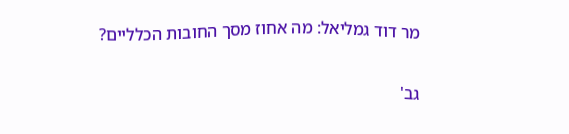מר דוד גמליאל: מה אחוז מסך החובות הכלליים?

גב'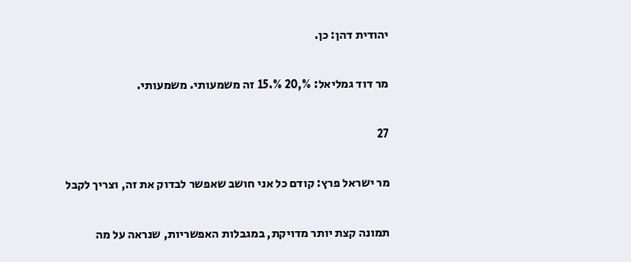יהודית דהן: כן.

מר דוד גמליאל: %,20 %.15 זה משמעותי. משמעותי.

27

מר ישראל פרץ: קודם כל אני חושב שאפשר לבדוק את זה, וצריך לקבל

תמונה קצת יותר מדויקת, במגבלות האפשריות, שנראה על מה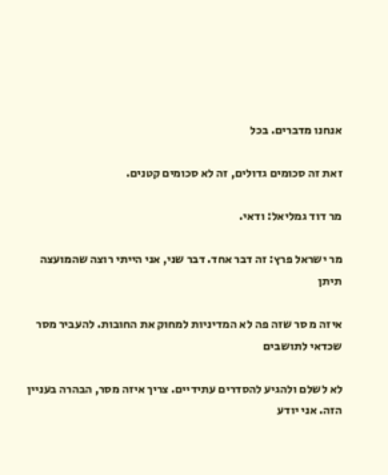אנחנו מדברים. בכל

זאת זה סכומים גדולים, זה לא סכומים קטנים.

מר דוד גמליאל: ודאי.

מר ישראל פרץ: זה דבר אחד. דבר שני, אני הייתי רוצה שהמועצה תיתן

איזה מ סר שזה פה לא המדיניות למחוק את החובות. להעביר מסר שכדאי לתושבים

לא לשלם ולהגיע להסדרים עתידיים. צריך איזה מסר, הבהרה בעניין הזה. אני יודע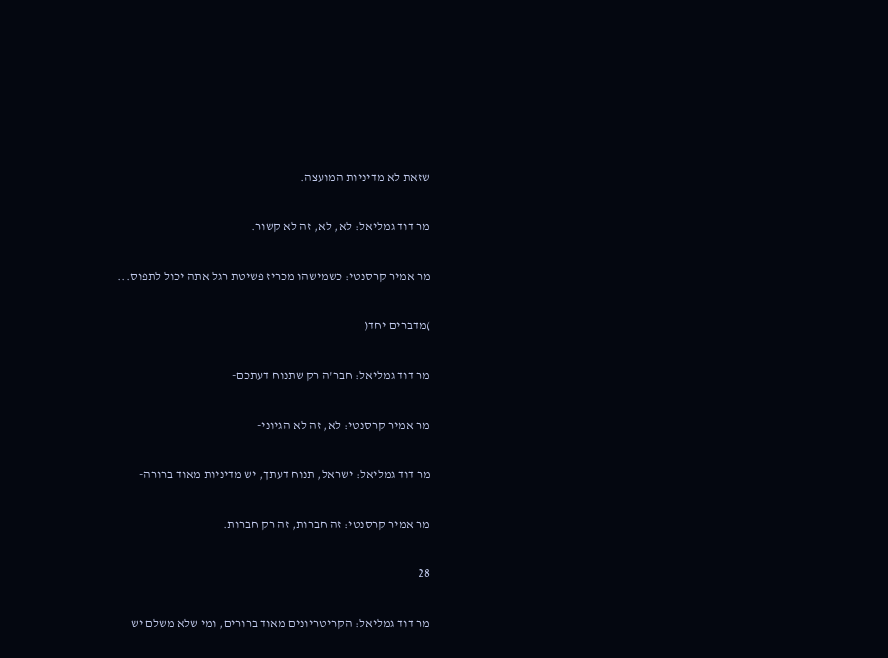שזאת לא מדיניות המועצה.

מר דוד גמליאל: לא, לא, זה לא קשור.

מר אמיר קרסנטי: כשמישהו מכריז פשיטת רגל אתה יכול לתפוס...

)מדברים יחד(

מר דוד גמליאל: חבר'ה רק שתנוח דעתכם-

מר אמיר קרסנטי: לא, זה לא הגיוני-

מר דוד גמליאל: ישראל, תנוח דעתך, יש מדיניות מאוד ברורה-

מר אמיר קרסנטי: זה חברות, זה רק חברות.

28

מר דוד גמליאל: הקריטריונים מאוד ברורים, ומי שלא משלם יש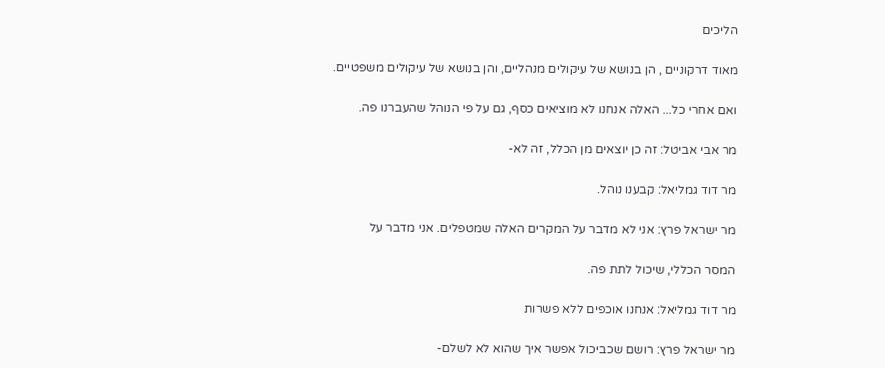הליכים

מאוד דרקוניים , הן בנושא של עיקולים מנהליים, והן בנושא של עיקולים משפטיים.

ואם אחרי כל... האלה אנחנו לא מוציאים כסף, גם על פי הנוהל שהעברנו פה.

מר אבי אביטל: זה כן יוצאים מן הכלל, זה לא-

מר דוד גמליאל: קבענו נוהל.

מר ישראל פרץ: אני לא מדבר על המקרים האלה שמטפלים. אני מדבר על

המסר הכללי, שיכול לתת פה.

מר דוד גמליאל: אנחנו אוכפים ללא פשרות

מר ישראל פרץ: רושם שכביכול אפשר איך שהוא לא לשלם-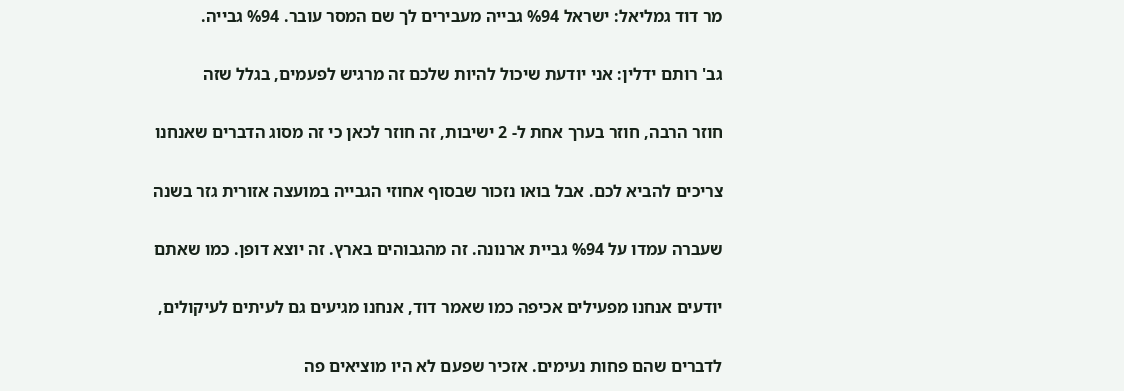מר דוד גמליאל: ישראל %94 גבייה מעבירים לך שם המסר עובר. %94 גבייה.

גב' רותם ידלין: אני יודעת שיכול להיות שלכם זה מרגיש לפעמים, בגלל שזה

חוזר הרבה, חוזר בערך אחת ל- 2 ישיבות, זה חוזר לכאן כי זה מסוג הדברים שאנחנו

צריכים להביא לכם. אבל בואו נזכור שבסוף אחוזי הגבייה במועצה אזורית גזר בשנה

שעברה עמדו על %94 גביית ארנונה. זה מהגבוהים בארץ. זה יוצא דופן. כמו שאתם

יודעים אנחנו מפעילים אכיפה כמו שאמר דוד, אנחנו מגיעים גם לעיתים לעיקולים,

לדברים שהם פחות נעימים. אזכיר שפעם לא היו מוציאים פה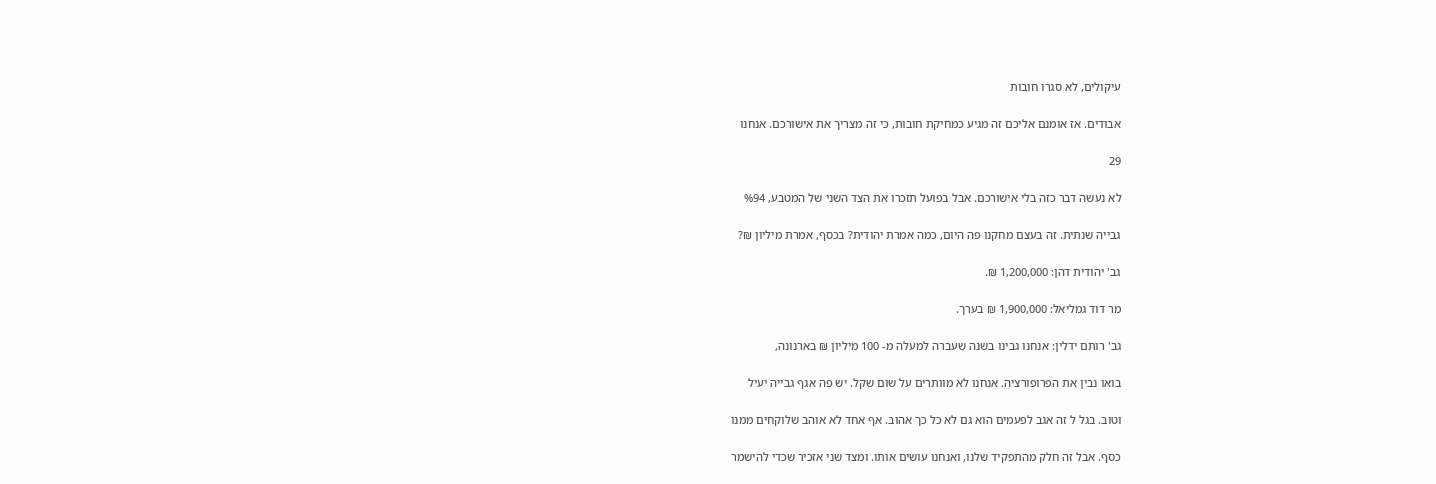עיקולים, לא סגרו חובות

אבודים. אז אומנם אליכם זה מגיע כמחיקת חובות, כי זה מצריך את אישורכם. אנחנו

29

לא נעשה דבר כזה בלי אישורכם. אבל בפועל תזכרו את הצד השני של המטבע, %94

גבייה שנתית. זה בעצם מחקנו פה היום, כמה אמרת יהודית? בכסף, אמרת מיליון ₪?

גב' יהודית דהן: 1,200,000 ₪.

מר דוד גמליאל: 1,900,000 ₪ בערך.

גב' רותם ידלין: אנחנו גבינו בשנה שעברה למעלה מ- 100 מיליון ₪ בארנונה,

בואו נבין את הפרופורציה. אנחנו לא מוותרים על שום שקל. יש פה אגף גבייה יעיל

וטוב. בגל ל זה אגב לפעמים הוא גם לא כל כך אהוב. אף אחד לא אוהב שלוקחים ממנו

כסף. אבל זה חלק מהתפקיד שלנו, ואנחנו עושים אותו. ומצד שני אזכיר שכדי להישמר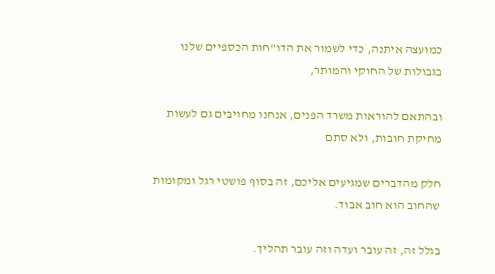כמועצה איתנה, כדי לשמור את הדו"חות הכספיים שלנו בגבולות של החוקי והמותר,

ובהתאם להוראות משרד הפנים, אנחנו מחויבים גם לעשות מחיקת חובות, ולא סתם

חלק מהדברים שמגיעים אליכם, זה בסוף פושטי רגל ומקומות שהחוב הוא חוב אבוד.

בגלל זה, זה עובר ועדה וזה עובר תהליך.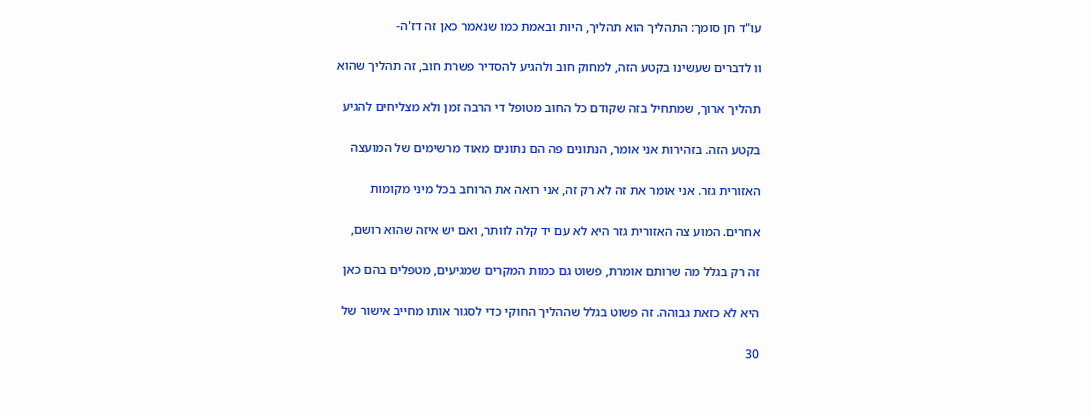עו"ד חן סומך: התהליך הוא תהליך, היות ובאמת כמו שנאמר כאן זה דז'ה-

וו לדברים שעשינו בקטע הזה, למחוק חוב ולהגיע להסדיר פשרת חוב, זה תהליך שהוא

תהליך ארוך, שמתחיל בזה שקודם כל החוב מטופל די הרבה זמן ולא מצליחים להגיע

בקטע הזה. בזהירות אני אומר, הנתונים פה הם נתונים מאוד מרשימים של המועצה

האזורית גזר. אני אומר את זה לא רק זה, אני רואה את הרוחב בכל מיני מקומות

אחרים. המוע צה האזורית גזר היא לא עם יד קלה לוותר, ואם יש איזה שהוא רושם,

זה רק בגלל מה שרותם אומרת, פשוט גם כמות המקרים שמגיעים, מטפלים בהם כאן

היא לא כזאת גבוהה. זה פשוט בגלל שההליך החוקי כדי לסגור אותו מחייב אישור של

30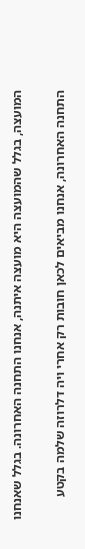המועצה, בגלל שהמועצה היא מועצה איתנה, אנחנו התחנה האחרונה. בגלל שאנחנו

התחנה האחרונה, אנחנו מביאים לכאן חובות רק אחרי ויה דלרוזה שלמה בקטע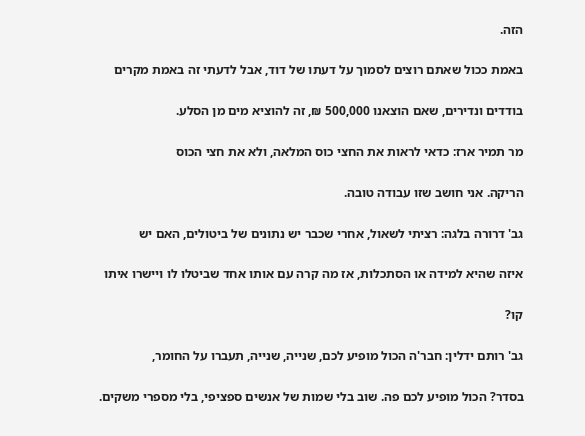הזה.

באמת ככול שאתם רוצים לסמוך על דעתו של דוד, אבל לדעתי זה באמת מקרים

בודדים ונדירים, שאם הוצאנו 500,000 ₪, זה להוציא מים מן הסלע.

מר תמיר ארז: כדאי לראות את החצי כוס המלאה, ולא את חצי הכוס

הריקה. אני חושב שזו עבודה טובה.

גב' דרורה בלגה: רציתי לשאול, אחרי שכבר יש נתונים של ביטולים, האם יש

איזה שהיא למידה או הסתכלות, אז מה קרה עם אותו אחד שביטלו לו ויישרו איתו

קו?

גב' רותם ידלין: חבר'ה הכול מופיע לכם, שנייה, שנייה, תעברו על החומר,

בסדר? הכול מופיע לכם פה. שוב בלי שמות של אנשים ספציפי, בלי מספרי משקים.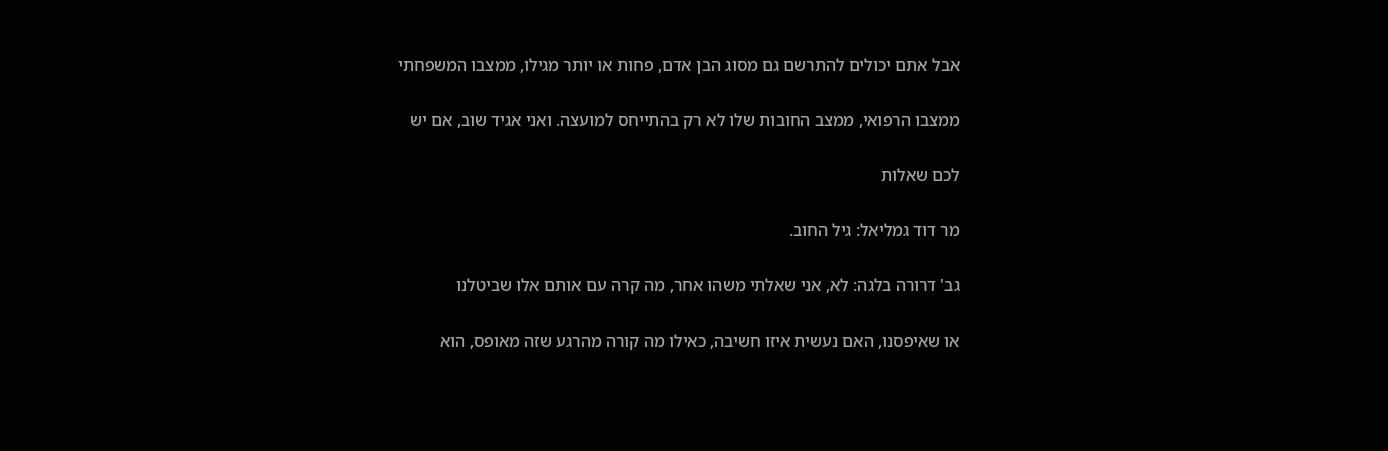אבל אתם יכולים להתרשם גם מסוג הבן אדם, פחות או יותר מגילו, ממצבו המשפחתי

ממצבו הרפואי, ממצב החובות שלו לא רק בהתייחס למועצה. ואני אגיד שוב, אם יש

לכם שאלות

מר דוד גמליאל: גיל החוב.

גב' דרורה בלגה: לא, אני שאלתי משהו אחר, מה קרה עם אותם אלו שביטלנו

או שאיפסנו, האם נעשית איזו חשיבה, כאילו מה קורה מהרגע שזה מאופס, הוא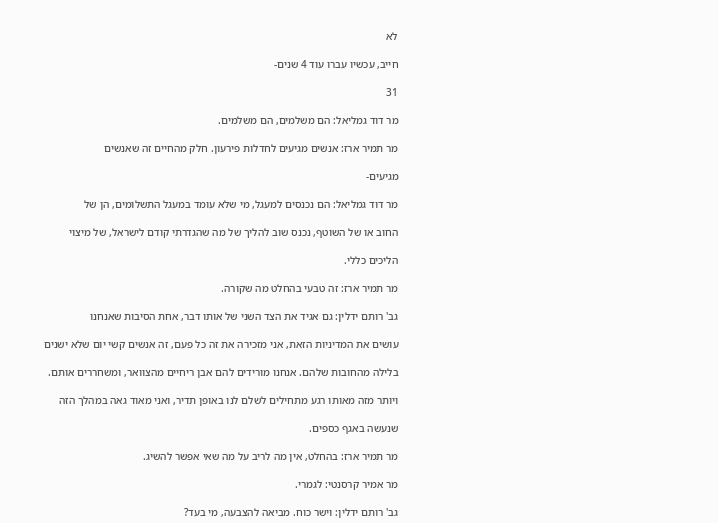לא

חייב, עכשיו עברו עוד 4 שנים-

31

מר דוד גמליאל: הם משלמים, הם משלמים.

מר תמיר ארז: אנשים מגיעים לחדלות פירעון. חלק מהחיים זה שאנשים

מגיעים-

מר דוד גמליאל: הם נכנסים למעגל, מי שלא עומד במעגל התשלומים, הן של

החוב או של השוטף, נכנס שוב להליך של מה שהגדרתי קודם לישראל, של מיצוי

הליכים כללי.

מר תמיר ארז: זה טבעי בהחלט מה שקורה.

גב' רותם ידלין: גם אגיד את הצד השני של אותו דבר, אחת הסיבות שאנחנו

עושים את המדיניות הזאת, אני מזכירה את זה כל פעם, זה אנשים קשי יום שלא ישנים

בלילה מהחובות שלהם. אנחנו מורידים להם אבן ריחיים מהצוואר, ומשחררים אותם.

ויותר מזה מאותו רגע מתחילים לשלם לנו באופן תדיר, ואני מאוד גאה במהלך הזה

שנעשה באגף כספים.

מר תמיר ארז: בהחלט, אין מה לריב על מה שאי אפשר להשיג.

מר אמיר קרסנטי: לגמרי.

גב' רותם ידלין: וישר כוח. מביאה להצבעה, מי בעד?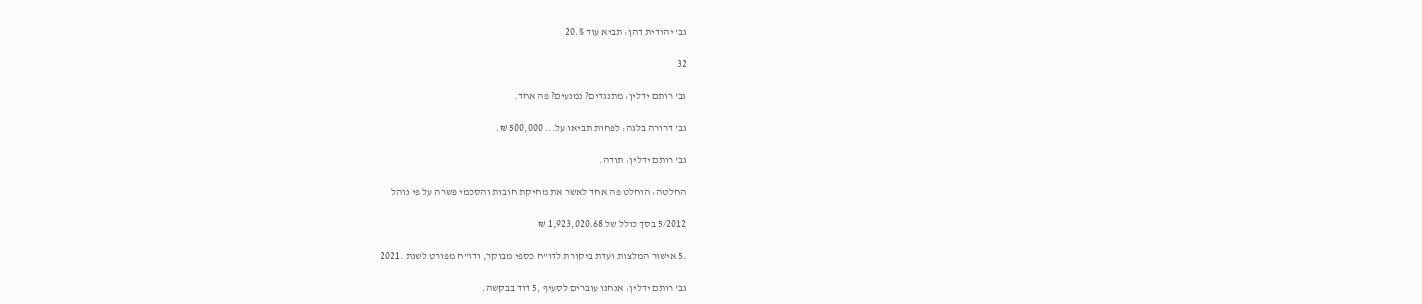גב' יהודית דהן: תביא עוד %.20

32

גב' רותם ידלין: מתנגדים? נמנעים? פה אחד.

גב' דרורה בלגה: לפחות תביאו על... 500,000 ₪.

גב' רותם ידלין: תודה.

החלטה: הוחלט פה אחד לאשר את מחיקת חובות והסכמי פשרה על פי נוהל

5/2012 בסך כולל של 1,923,020.68 ₪

.5 אישור המלצות ועדת ביקורת לדו"ח כספי מבוקר, ודו"ח מפורט לשנת .2021

גב' רותם ידלין: אנחנו עוברים לסעיף ,5 דוד בבקשה.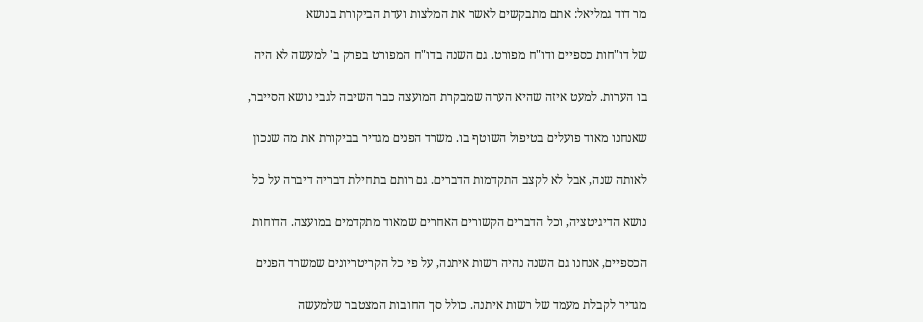מר דוד גמליאל: אתם מתבקשים לאשר את המלצות ועדת הביקורת בנושא

של דו"חות כספיים ודו"ח מפורט. גם השנה בדו"ח המפורט בפרק ב' למעשה לא היה

בו הערות. למעט איזה שהיא הערה שמבקרת המועצה כבר השיבה לגבי נושא הסייבר,

שאנחנו מאוד פועלים בטיפול השוטף בו. משרד הפנים מגדיר בביקורת את מה שנכון

לאותה שנה, אבל לא לקצב התקדמות הדברים. גם רותם בתחילת דבריה דיברה על כל

נושא הדיגיטציה, וכל הדברים הקשורים האחרים שמאוד מתקדמים במועצה. הדוחות

הכספיים, אנחנו גם השנה נהיה רשות איתנה, על פי כל הקריטריונים שמשרד הפנים

מגדיר לקבלת מעמד של רשות איתנה. כולל סך החובות המצטבר שלמעשה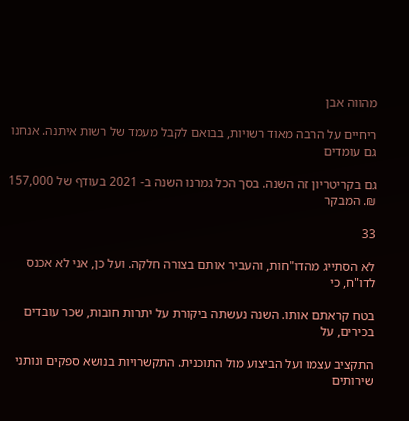מהווה אבן

ריחיים על הרבה מאוד רשויות, בבואם לקבל מעמד של רשות איתנה. אנחנו גם עומדים

גם בקריטריון זה השנה. בסך הכל גמרנו השנה ב- 2021 בעודף של 157,000 ₪. המבקר

33

לא הסתייג מהדו"חות, והעביר אותם בצורה חלקה. ועל כן, אני לא אכנס לדו"ח, כי

בטח קראתם אותו. השנה נעשתה ביקורת על יתרות חובות, שכר עובדים בכירים, על

התקציב עצמו ועל הביצוע מול התוכנית. התקשרויות בנושא ספקים ונותני שירותים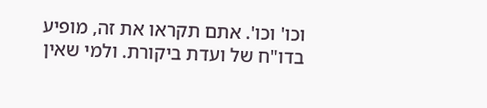וכו' וכו'. אתם תקראו את זה, מופיע בדו"ח של ועדת ביקורת. ולמי שאין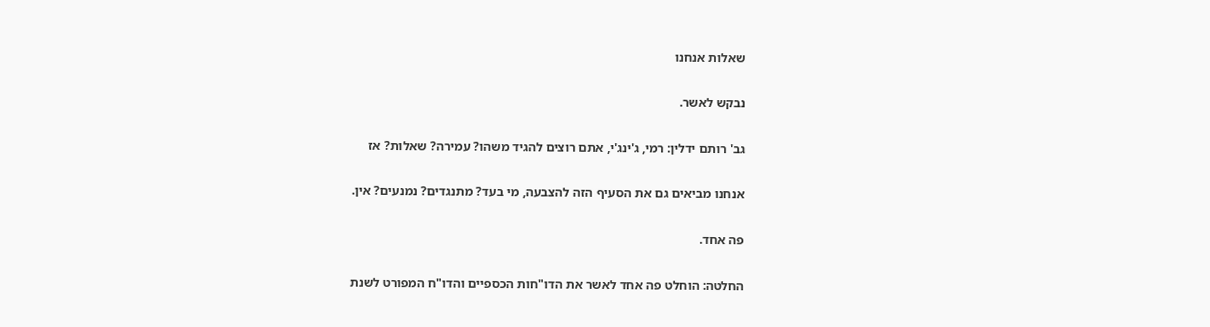שאלות אנחנו

נבקש לאשר.

גב' רותם ידלין: רמי, ג'ינג'י, אתם רוצים להגיד משהו? עמירה? שאלות? אז

אנחנו מביאים גם את הסעיף הזה להצבעה, מי בעד? מתנגדים? נמנעים? אין.

פה אחד.

החלטה: הוחלט פה אחד לאשר את הדו"חות הכספיים והדו"ח המפורט לשנת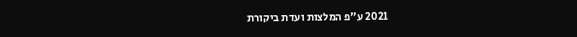2021 ע"פ המלצות ועדת ביקורת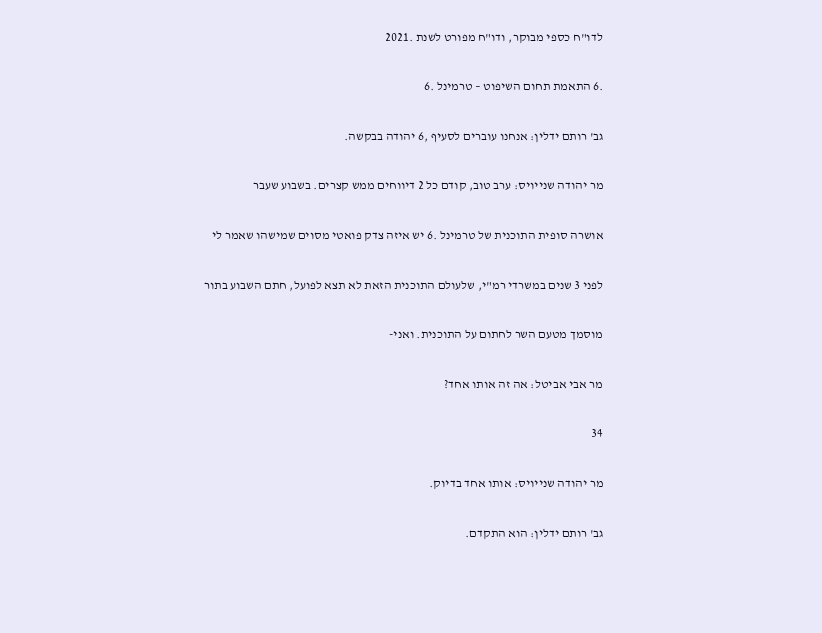לדו"ח כספי מבוקר, ודו"ח מפורט לשנת .2021

.6 התאמת תחום השיפוט – טרמינל .6

גב' רותם ידלין: אנחנו עוברים לסעיף ,6 יהודה בבקשה.

מר יהודה שנייויס: ערב טוב, קודם כל 2 דיווחים ממש קצרים. בשבוע שעבר

אושרה סופית התוכנית של טרמינל .6 יש איזה צדק פואטי מסוים שמישהו שאמר לי

לפני 3 שנים במשרדי רמ"י, שלעולם התוכנית הזאת לא תצא לפועל, חתם השבוע בתור

מוסמך מטעם השר לחתום על התוכנית. ואני-

מר אבי אביטל: אה זה אותו אחד?

34

מר יהודה שנייויס: אותו אחד בדיוק.

גב' רותם ידלין: הוא התקדם.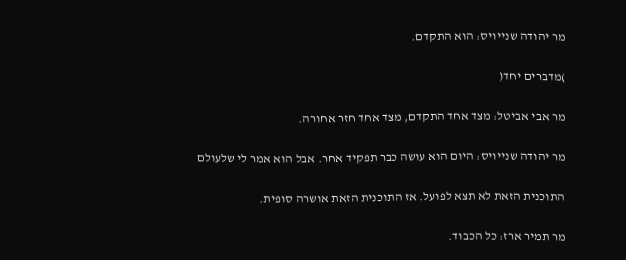מר יהודה שנייויס: הוא התקדם.

)מדברים יחד(

מר אבי אביטל: מצד אחד התקדם, מצד אחד חזר אחורה.

מר יהודה שנייויס: היום הוא עושה כבר תפקיד אחר. אבל הוא אמר לי שלעולם

התוכנית הזאת לא תצא לפועל. אז התוכנית הזאת אושרה סופית.

מר תמיר ארז: כל הכבוד.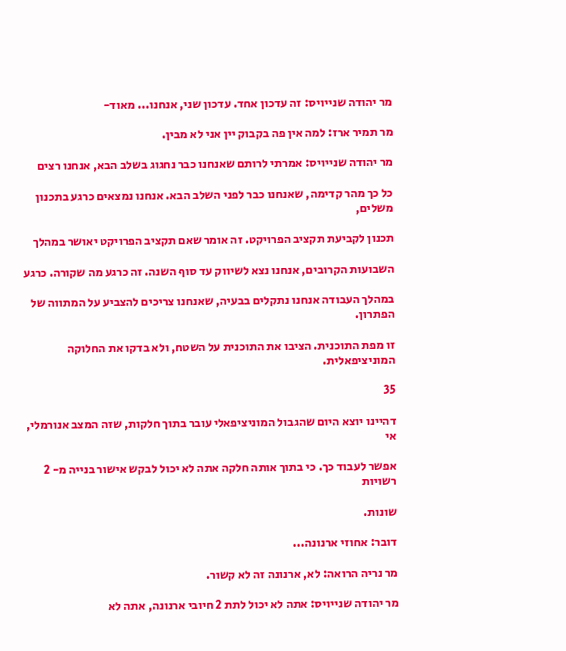מר יהודה שנייויס: זה עדכון אחד. עדכון שני, אנחנו... מאוד-

מר תמיר ארז: למה אין פה בקבוק יין אני לא מבין.

מר יהודה שנייויס: אמרתי לרותם שאנחנו כבר נחגוג בשלב הבא, אנחנו רצים

כל כך מהר קדימה, שאנחנו כבר לפני השלב הבא. אנחנו נמצאים כרגע בתכנון משלים,

תכנון לקביעת תקציב הפרויקט. זה אומר שאם תקציב הפרויקט יאושר במהלך

השבועות הקרובים, אנחנו נצא לשיווק עד סוף השנה. זה כרגע מה שקורה. כרגע

במהלך העבודה אנחנו נתקלים בבעיה, שאנחנו צריכים להצביע על המתווה של הפתרון.

זו מפת התוכנית. הציבו את התוכנית על השטח, ולא בדקו את החלוקה המוניציפאלית.

35

דהיינו יוצא היום שהגבול המוניציפאלי עובר בתוך חלקות, שזה המצב אנורמלי, אי

אפשר לעבוד כך. כי בתוך אותה חלקה אתה לא יכול לבקש אישור בנייה מ- 2 רשויות

שונות.

דובר: אחוזי ארנונה...

מר נריה הרואה: לא, ארנונה זה לא קשור.

מר יהודה שנייויס: אתה לא יכול לתת 2 חיובי ארנונה, אתה לא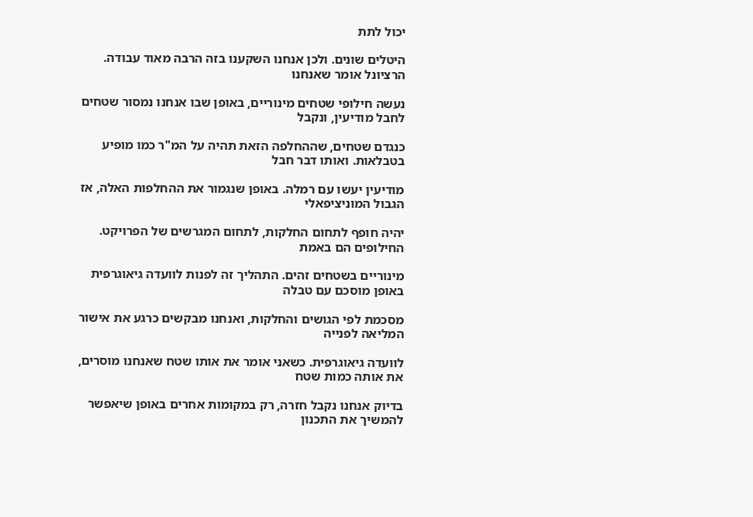יכול לתת

היטלים שונים. ולכן אנחנו השקענו בזה הרבה מאוד עבודה. הרציונל אומר שאנחנו

נעשה חילופי שטחים מינוריים, באופן שבו אנחנו נמסור שטחים לחבל מודיעין, ונקבל

כנגדם שטחים, שההחלפה הזאת תהיה על המ"ר כמו מופיע בטבלאות. ואותו דבר חבל

מודיעין יעשו עם רמלה. באופן שנגמור את ההחלפות האלה, אז הגבול המוניציפאלי

יהיה חופף לתחום החלקות, לתחום המגרשים של הפרויקט. החילופים הם באמת

מינוריים בשטחים זהים. התהליך זה לפנות לוועדה גיאוגרפית באופן מוסכם עם טבלה

מסכמת לפי הגושים והחלקות, ואנחנו מבקשים כרגע את אישור המליאה לפנייה

לוועדה גיאוגרפית. כשאני אומר את אותו שטח שאנחנו מוסרים, את אותה כמות שטח

בדיוק אנחנו נקבל חזרה, רק במקומות אחרים באופן שיאפשר להמשיך את התכנון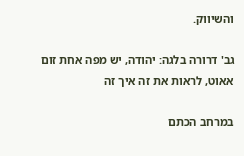והשיווק.

גב' דרורה בלגה: יהודה, יש מפה אחת זום אאוט, לראות את זה איך זה

במרחב הכתם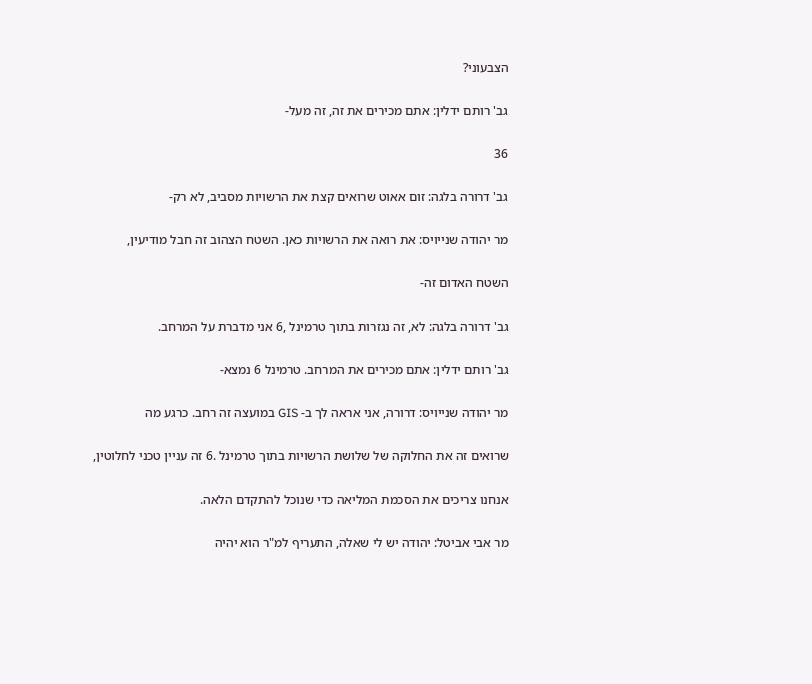הצבעוני?

גב' רותם ידלין: אתם מכירים את זה, זה מעל-

36

גב' דרורה בלגה: זום אאוט שרואים קצת את הרשויות מסביב, לא רק-

מר יהודה שנייויס: את רואה את הרשויות כאן. השטח הצהוב זה חבל מודיעין,

השטח האדום זה-

גב' דרורה בלגה: לא, זה נגזרות בתוך טרמינל ,6 אני מדברת על המרחב.

גב' רותם ידלין: אתם מכירים את המרחב. טרמינל 6 נמצא-

מר יהודה שנייויס: דרורה, אני אראה לך ב- GIS במועצה זה רחב. כרגע מה

שרואים זה את החלוקה של שלושת הרשויות בתוך טרמינל .6 זה עניין טכני לחלוטין,

אנחנו צריכים את הסכמת המליאה כדי שנוכל להתקדם הלאה.

מר אבי אביטל: יהודה יש לי שאלה, התעריף למ"ר הוא יהיה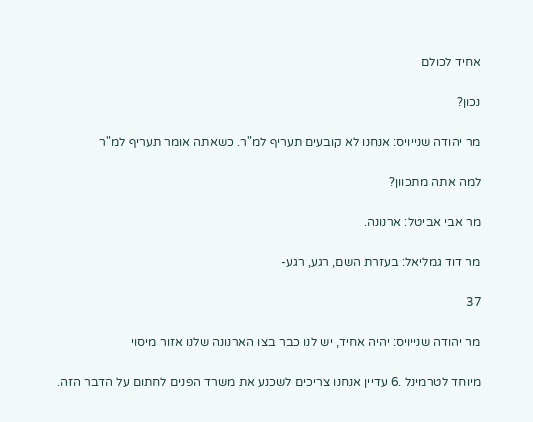אחיד לכולם

נכון?

מר יהודה שנייויס: אנחנו לא קובעים תעריף למ"ר. כשאתה אומר תעריף למ"ר

למה אתה מתכוון?

מר אבי אביטל: ארנונה.

מר דוד גמליאל: בעזרת השם, רגע, רגע-

37

מר יהודה שנייויס: יהיה אחיד, יש לנו כבר בצו הארנונה שלנו אזור מיסוי

מיוחד לטרמינל .6 עדיין אנחנו צריכים לשכנע את משרד הפנים לחתום על הדבר הזה.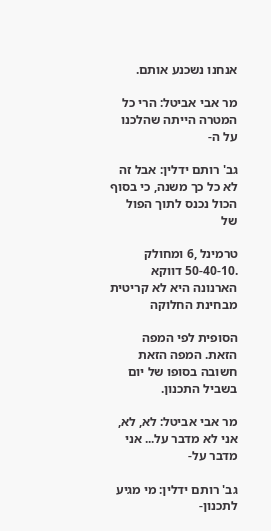אנחנו נשכנע אותם.

מר אבי אביטל: הרי כל המטרה הייתה שהלכנו על ה-

גב' רותם ידלין: אבל זה לא כל כך משנה, כי בסוף הכול נכנס לתוך הפול של

טרמינל ,6 ומחולק .50-40-10 דווקא הארנונה היא לא קריטית מבחינת החלוקה

הסופית לפי המפה הזאת. המפה הזאת חשובה בסופו של יום בשביל התכנון.

מר אבי אביטל: לא, לא, אני לא מדבר על... אני מדבר על-

גב' רותם ידלין: מי מגיע לתכנון-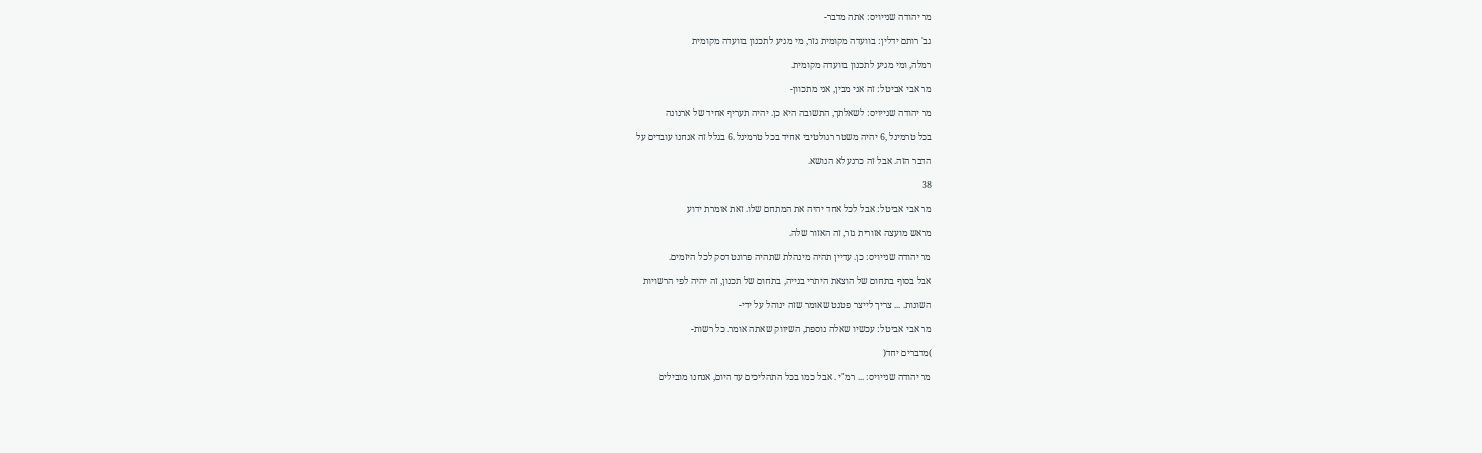מר יהודה שנייויס: אתה מדבר-

גב' רותם ידלין: בוועדה מקומית גזר, מי מגיע לתכנון בוועדה מקומית

רמלה, ומי מגיע לתכנון בוועדה מקומית.

מר אבי אביטל: זה אני מבין, אני מתכוון-

מר יהודה שנייויס: לשאלתך, התשובה היא כן. יהיה תעריף אחיד של ארנונה

בכל טרמינל ,6 יהיה משטר רגולטיבי אחיד בכל טרמינל .6 בגלל זה אנחנו עובדים על

הדבר הזה. אבל זה כרגע לא הנושא.

38

מר אבי אביטל: אבל לכל אחד יהיה את המתחם שלו. זאת אומרת ידוע

מראש מועצה אזורית גזר, זה האזור שלה.

מר יהודה שנייויס: כן. עדיין תהיה מינהלת שתהיה פרונט דסק לכל היזמים.

אבל בסוף בתחום של הוצאת היתרי בנייה, בתחום של תכנון, זה יהיה לפי הרשויות

השונות. ... צריך לייצר פטנט שאומר שזה ינוהל על ידי-

מר אבי אביטל: עכשיו שאלה נוספת, השיווק שאתה אומר. כל רשות-

)מדברים יחד(

מר יהודה שנייויס: ... רמ"י . אבל כמו בכל התהליכים עד היום, אנחנו מובילים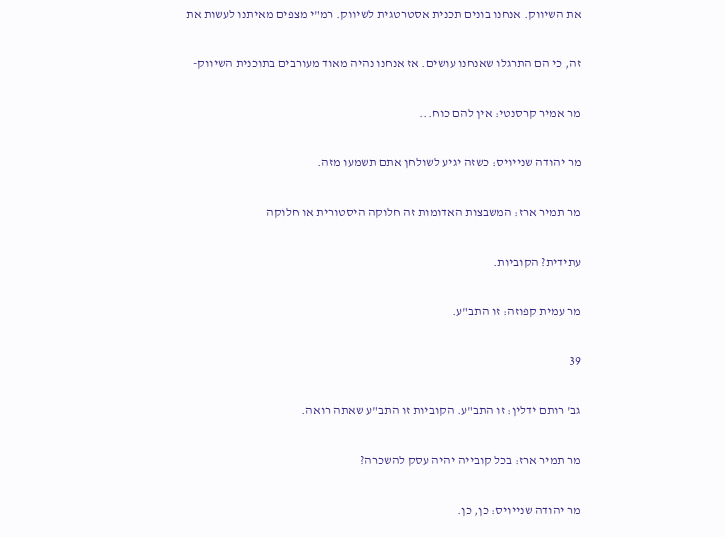את השיווק. אנחנו בונים תכנית אסטרטגית לשיווק. רמ"י מצפים מאיתנו לעשות את

זה, כי הם התרגלו שאנחנו עושים. אז אנחנו נהיה מאוד מעורבים בתוכנית השיווק-

מר אמיר קרסנטי: אין להם כוח...

מר יהודה שנייויס: כשזה יגיע לשולחן אתם תשמעו מזה.

מר תמיר ארז: המשבצות האדומות זה חלוקה היסטורית או חלוקה

עתידית? הקוביות.

מר עמית קפוזה: זו התב"ע.

39

גב' רותם ידלין: זו התב"ע. הקוביות זו התב"ע שאתה רואה.

מר תמיר ארז: בכל קובייה יהיה עסק להשכרה?

מר יהודה שנייויס: כן, כן.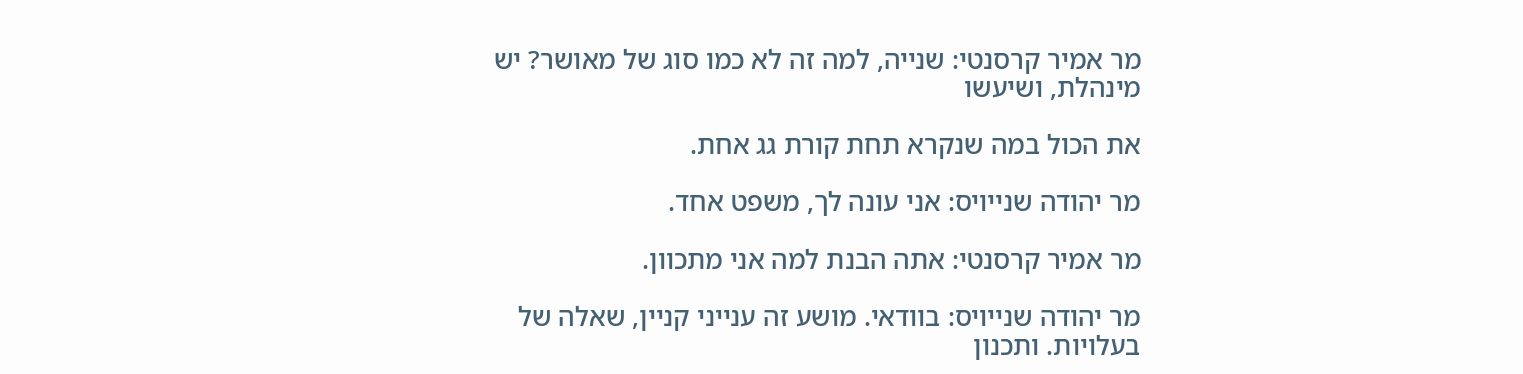מר אמיר קרסנטי: שנייה, למה זה לא כמו סוג של מאושר? יש מינהלת, ושיעשו

את הכול במה שנקרא תחת קורת גג אחת.

מר יהודה שנייויס: אני עונה לך, משפט אחד.

מר אמיר קרסנטי: אתה הבנת למה אני מתכוון.

מר יהודה שנייויס: בוודאי. מושע זה ענייני קניין, שאלה של בעלויות. ותכנון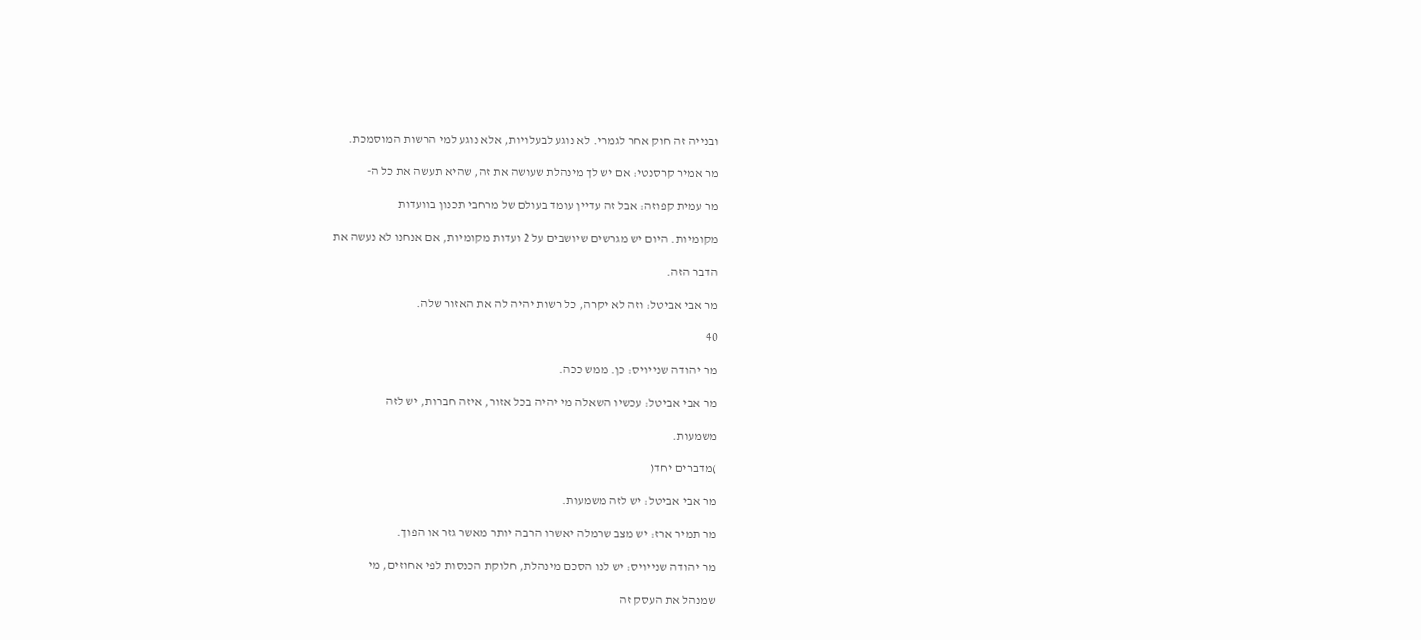ובנייה זה חוק אחר לגמרי. לא נוגע לבעלויות, אלא נוגע למי הרשות המוסמכת.

מר אמיר קרסנטי: אם יש לך מינהלת שעושה את זה, שהיא תעשה את כל ה-

מר עמית קפוזה: אבל זה עדיין עומד בעולם של מרחבי תכנון בוועדות

מקומיות. היום יש מגרשים שיושבים על 2 ועדות מקומיות, אם אנחנו לא נעשה את

הדבר הזה.

מר אבי אביטל: וזה לא יקרה, כל רשות יהיה לה את האזור שלה.

40

מר יהודה שנייויס: כן. ממש ככה.

מר אבי אביטל: עכשיו השאלה מי יהיה בכל אזור, איזה חברות, יש לזה

משמעות.

)מדברים יחד(

מר אבי אביטל: יש לזה משמעות.

מר תמיר ארז: יש מצב שרמלה יאשרו הרבה יותר מאשר גזר או הפוך.

מר יהודה שנייויס: יש לנו הסכם מינהלת, חלוקת הכנסות לפי אחוזים, מי

שמנהל את העסק זה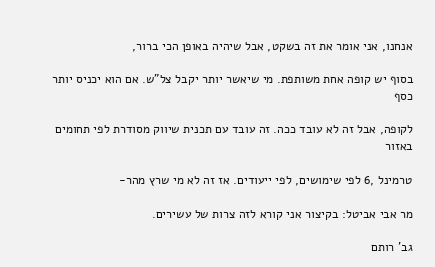אנחנו, אני אומר את זה בשקט, אבל שיהיה באופן הכי ברור,

בסוף יש קופה אחת משותפת. מי שיאשר יותר יקבל צל"ש. אם הוא יכניס יותר כסף

לקופה, אבל זה לא עובד ככה. זה עובד עם תכנית שיווק מסודרת לפי תחומים באזור

טרמינל ,6 לפי שימושים, לפי ייעודים. אז זה לא מי שרץ מהר-

מר אבי אביטל: בקיצור אני קורא לזה צרות של עשירים.

גב' רותם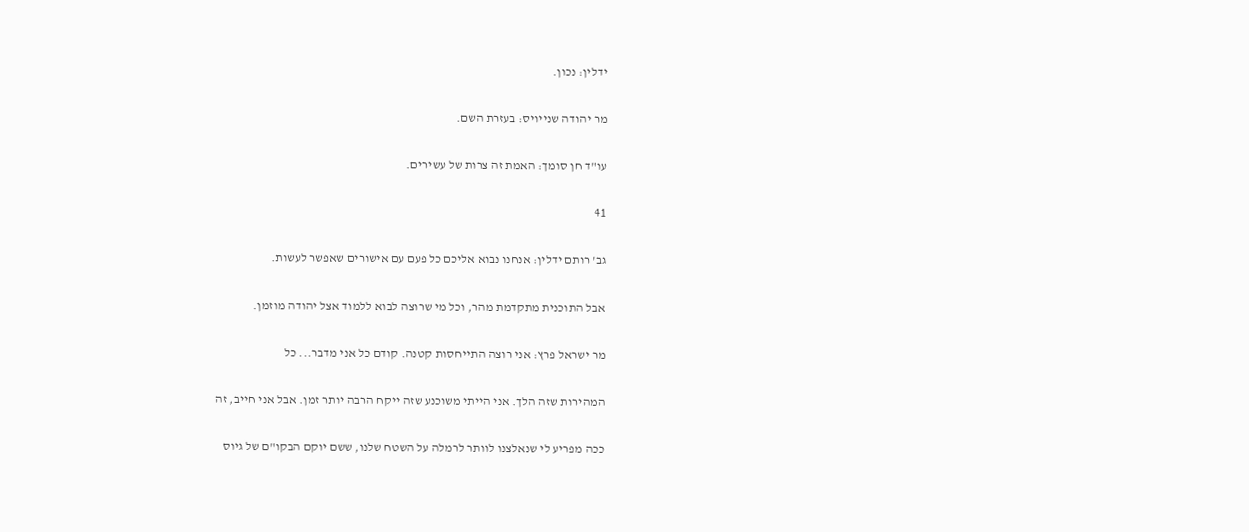ידלין: נכון.

מר יהודה שנייויס: בעזרת השם.

עו"ד חן סומך: האמת זה צרות של עשירים.

41

גב' רותם ידלין: אנחנו נבוא אליכם כל פעם עם אישורים שאפשר לעשות.

אבל התוכנית מתקדמת מהר, וכל מי שרוצה לבוא ללמוד אצל יהודה מוזמן.

מר ישראל פרץ: אני רוצה התייחסות קטנה. קודם כל אני מדבר... כל

המהירות שזה הלך. אני הייתי משוכנע שזה ייקח הרבה יותר זמן. אבל אני חייב, זה

ככה מפריע לי שנאלצנו לוותר לרמלה על השטח שלנו, ששם יוקם הבקו"ם של גיוס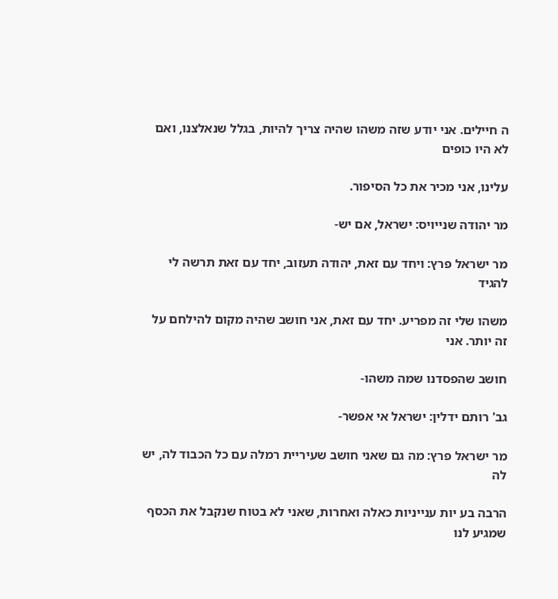ה חיילים. אני יודע שזה משהו שהיה צריך להיות, בגלל שנאלצנו, ואם לא היו כופים

עלינו, אני מכיר את כל הסיפור.

מר יהודה שנייויס: ישראל, אם יש-

מר ישראל פרץ: ויחד עם זאת, יהודה תעזוב, יחד עם זאת תרשה לי להגיד

משהו שלי זה מפריע. יחד עם זאת, אני חושב שהיה מקום להילחם על זה יותר. אני

חושב שהפסדנו שמה משהו-

גב' רותם ידלין: ישראל אי אפשר-

מר ישראל פרץ: מה גם שאני חושב שעיריית רמלה עם כל הכבוד לה, יש לה

הרבה בע יות ענייניות כאלה ואחרות, שאני לא בטוח שנקבל את הכסף שמגיע לנו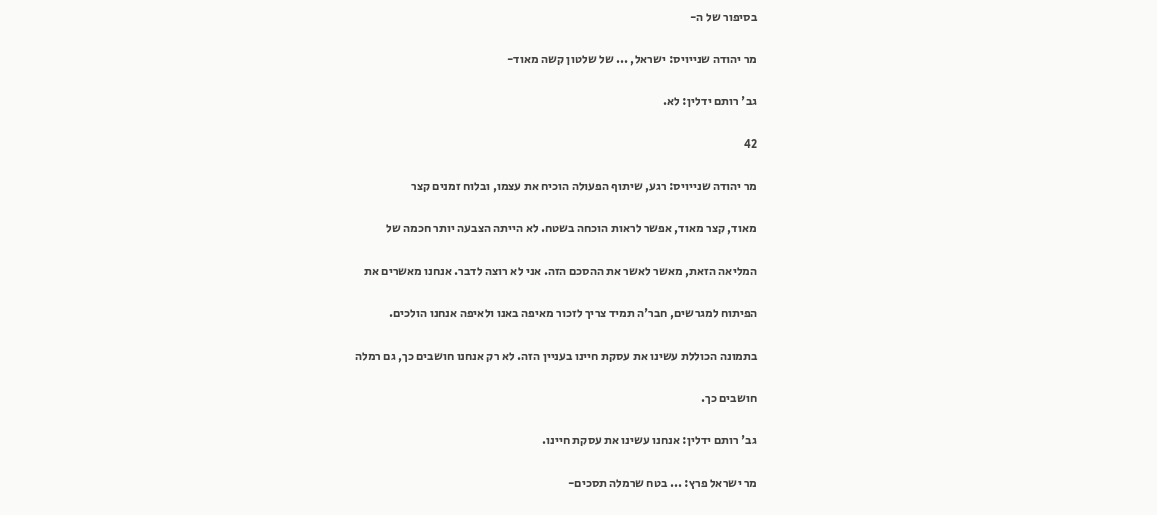בסיפור של ה-

מר יהודה שנייויס: ישראל, ... של שלטון קשה מאוד-

גב' רותם ידלין: לא.

42

מר יהודה שנייויס: רגע, שיתוף הפעולה הוכיח את עצמו, ובלוח זמנים קצר

מאוד, קצר מאוד, אפשר לראות הוכחה בשטח. לא הייתה הצבעה יותר חכמה של

המליאה הזאת, מאשר לאשר את ההסכם הזה. אני לא רוצה לדבר. אנחנו מאשרים את

הפיתוח למגרשים, חבר'ה תמיד צריך לזכור מאיפה באנו ולאיפה אנחנו הולכים.

בתמונה הכוללת עשינו את עסקת חיינו בעניין הזה. לא רק אנחנו חושבים כך, גם רמלה

חושבים כך.

גב' רותם ידלין: אנחנו עשינו את עסקת חיינו.

מר ישראל פרץ: ... בטח שרמלה תסכים-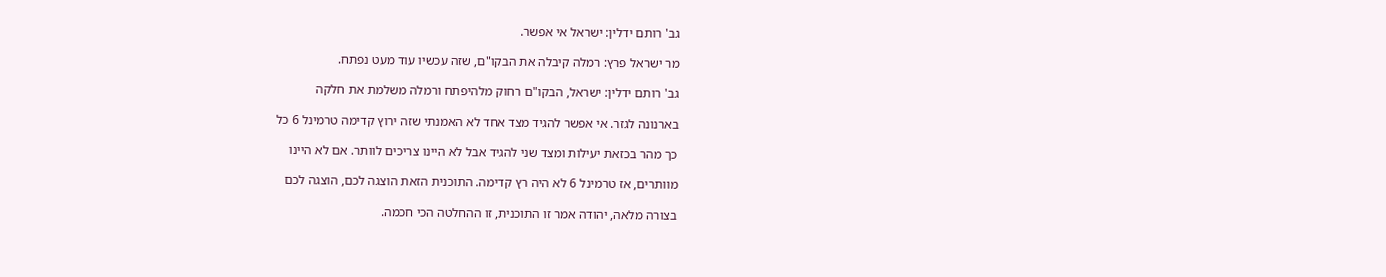גב' רותם ידלין: ישראל אי אפשר.

מר ישראל פרץ: רמלה קיבלה את הבקו"ם, שזה עכשיו עוד מעט נפתח.

גב' רותם ידלין: ישראל, הבקו"ם רחוק מלהיפתח ורמלה משלמת את חלקה

בארנונה לגזר. אי אפשר להגיד מצד אחד לא האמנתי שזה ירוץ קדימה טרמינל 6 כל

כך מהר בכזאת יעילות ומצד שני להגיד אבל לא היינו צריכים לוותר. אם לא היינו

מוותרים, אז טרמינל 6 לא היה רץ קדימה. התוכנית הזאת הוצגה לכם, הוצגה לכם

בצורה מלאה, יהודה אמר זו התוכנית, זו ההחלטה הכי חכמה.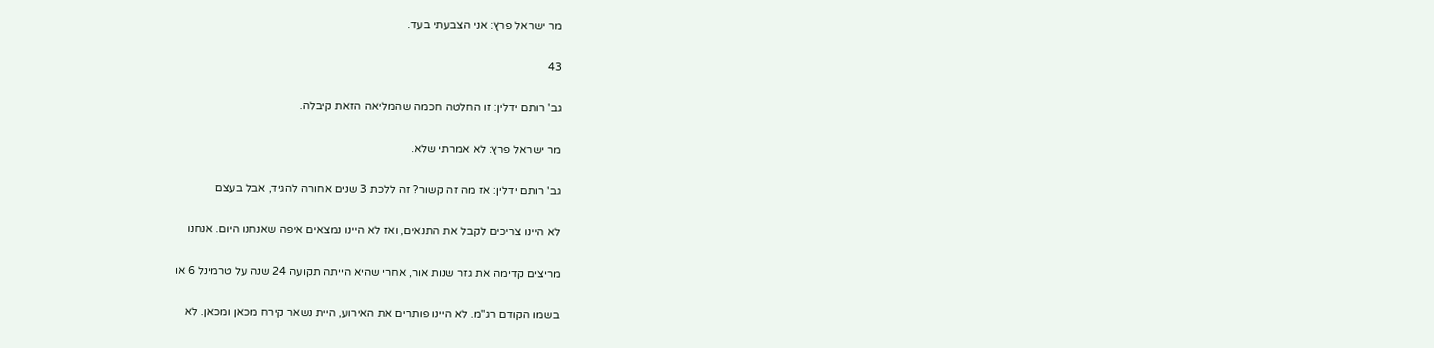מר ישראל פרץ: אני הצבעתי בעד.

43

גב' רותם ידלין: זו החלטה חכמה שהמליאה הזאת קיבלה.

מר ישראל פרץ: לא אמרתי שלא.

גב' רותם ידלין: אז מה זה קשור? זה ללכת 3 שנים אחורה להגיד, אבל בעצם

לא היינו צריכים לקבל את התנאים, ואז לא היינו נמצאים איפה שאנחנו היום. אנחנו

מריצים קדימה את גזר שנות אור, אחרי שהיא הייתה תקועה 24 שנה על טרמינל 6 או

בשמו הקודם רג"מ. לא היינו פותרים את האירוע, היית נשאר קירח מכאן ומכאן. לא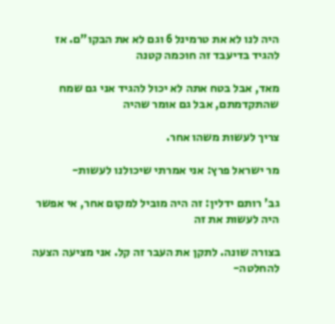היה לנו לא את טרמינל 6 וגם לא את הבקו"ם. אז להגיד בדיעבד זה חוכמה קטנה

מאד, אבל בטח אתה לא יכול להגיד אני גם שמח שהתקדמתם, אבל גם אומר שהיה

צריך לעשות משהו אחר.

מר ישראל פרץ: אני אמרתי שיכולנו לעשות-

גב' רותם ידלין: זה היה מוביל למקום אחר, אי אפשר היה לעשות את זה

בצורה שונה. לתקן את העבר זה קל. אני מציעה הצעה להחלטה-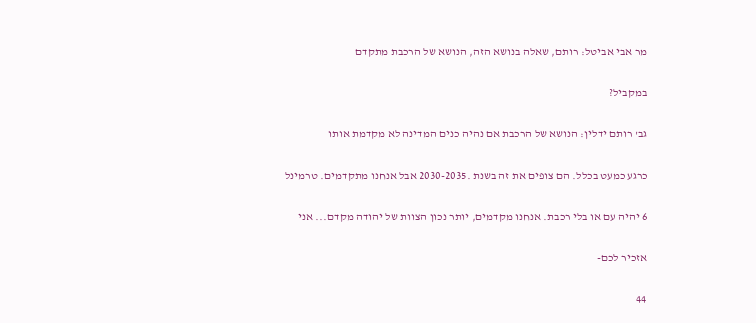מר אבי אביטל: רותם, שאלה בנושא הזה, הנושא של הרכבת מתקדם

במקביל?

גב' רותם ידלין: הנושא של הרכבת אם נהיה כנים המדינה לא מקדמת אותו

כרגע כמעט בכלל. הם צופים את זה בשנת .2030-2035 אבל אנחנו מתקדמים. טרמינל

6 יהיה עם או בלי רכבת. אנחנו מקדמים, יותר נכון הצוות של יהודה מקדם... אני

אזכיר לכם-

44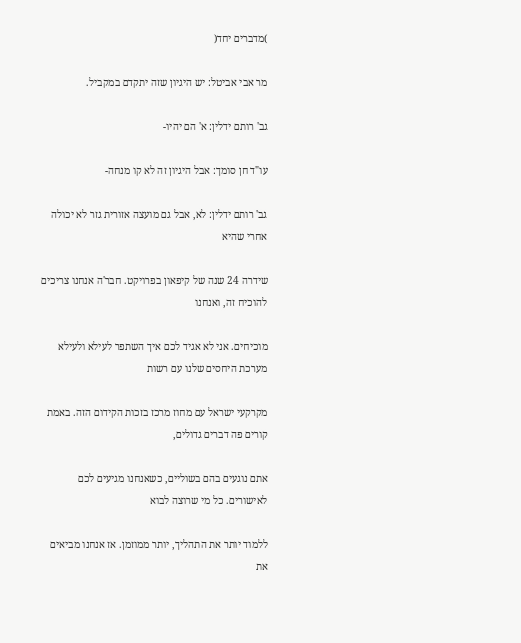)מדברים יחד(

מר אבי אביטל: יש היגיון שזה יתקדם במקביל.

גב' רותם ידלין: א' הם יהיו-

עו"ד חן סומך: אבל היגיון זה לא קו מנחה-

גב' רותם ידלין: לא, אבל גם מועצה אזורית גזר לא יכולה אחרי שהיא

שידרה 24 שנה של קיפאון בפרויקט. חבר'ה אנחנו צריכים להוכיח זה, ואנחנו

מוכיחים. אני לא אגיד לכם איך השתפר לעילא ולעילא מערכת היחסים שלנו עם רשות

מקרקעי ישראל עם מחוז מרכז בזכות הקידום הזה. באמת קורים פה דברים גדולים,

אתם נוגעים בהם בשוליים, כשאנחנו מגיעים לכם לאישורים. כל מי שרוצה לבוא

ללמוד יותר את התהליך, יותר ממוזמן. אז אנחנו מביאים את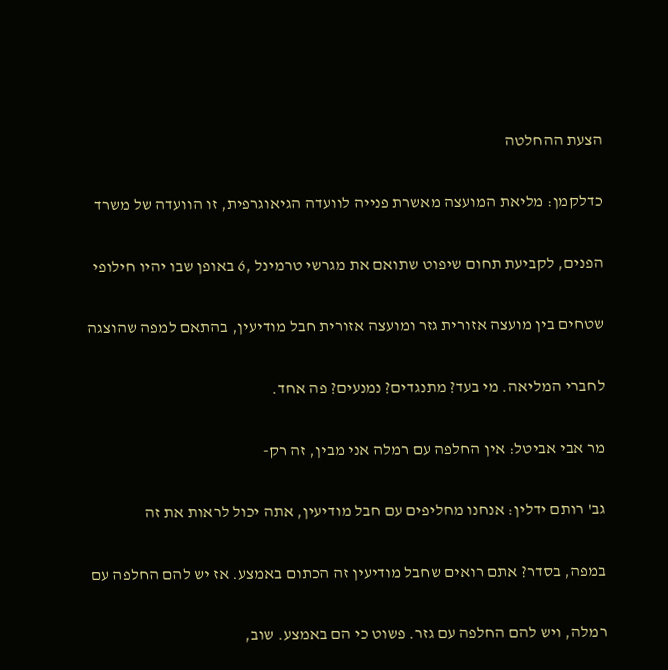הצעת ההחלטה

כדלקמן: מליאת המועצה מאשרת פנייה לוועדה הגיאוגרפית, זו הוועדה של משרד

הפנים, לקביעת תחום שיפוט שתואם את מגרשי טרמינל ,6 באופן שבו יהיו חילופי

שטחים בין מועצה אזורית גזר ומועצה אזורית חבל מודיעין, בהתאם למפה שהוצגה

לחברי המליאה. מי בעד? מתנגדים? נמנעים? פה אחד.

מר אבי אביטל: אין החלפה עם רמלה אני מבין, זה רק-

גב' רותם ידלין: אנחנו מחליפים עם חבל מודיעין, אתה יכול לראות את זה

במפה, בסדר? אתם רואים שחבל מודיעין זה הכתום באמצע. אז יש להם החלפה עם

רמלה, ויש להם החלפה עם גזר. פשוט כי הם באמצע. שוב,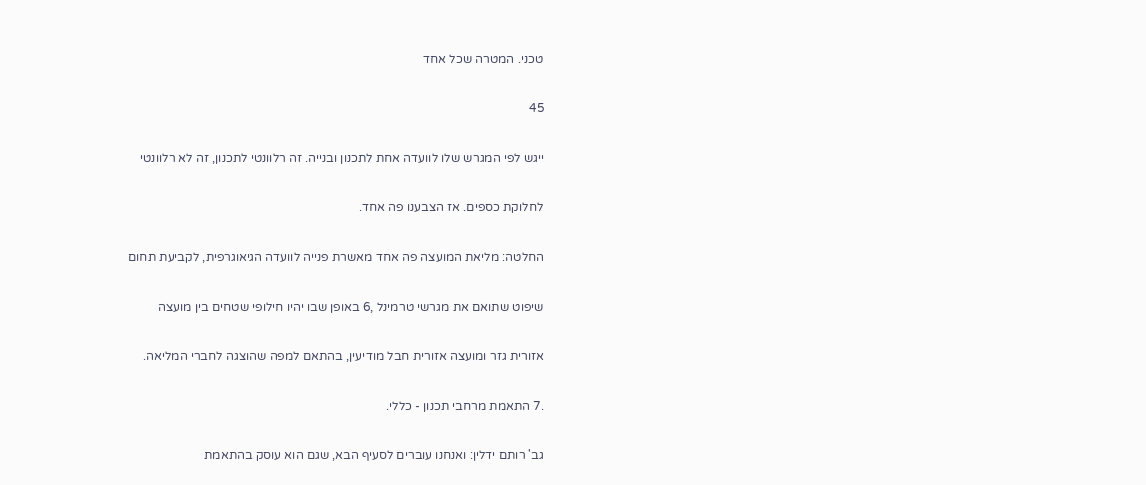טכני. המטרה שכל אחד

45

ייגש לפי המגרש שלו לוועדה אחת לתכנון ובנייה. זה רלוונטי לתכנון, זה לא רלוונטי

לחלוקת כספים. אז הצבענו פה אחד.

החלטה: מליאת המועצה פה אחד מאשרת פנייה לוועדה הגיאוגרפית, לקביעת תחום

שיפוט שתואם את מגרשי טרמינל ,6 באופן שבו יהיו חילופי שטחים בין מועצה

אזורית גזר ומועצה אזורית חבל מודיעין, בהתאם למפה שהוצגה לחברי המליאה.

.7 התאמת מרחבי תכנון - כללי.

גב' רותם ידלין: ואנחנו עוברים לסעיף הבא, שגם הוא עוסק בהתאמת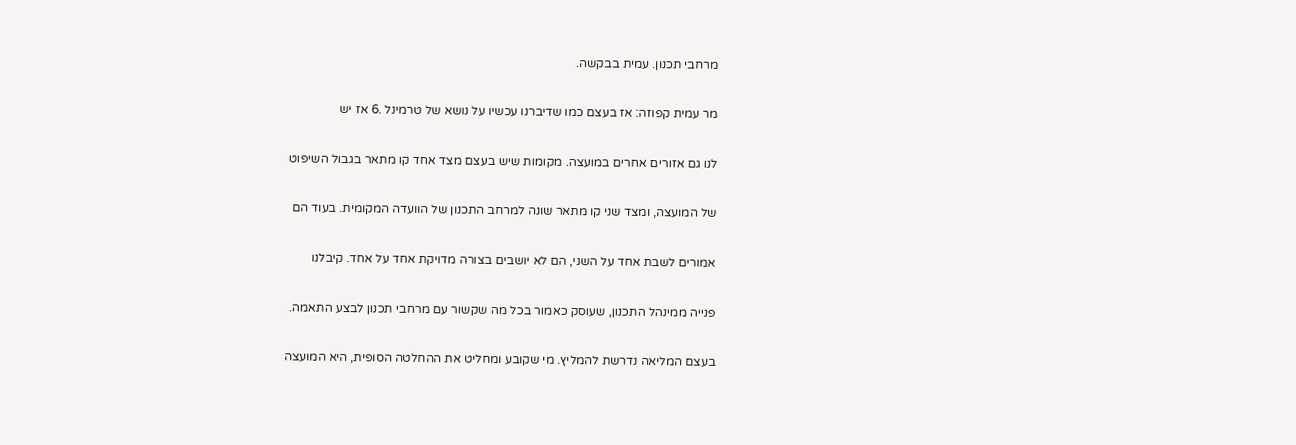מרחבי תכנון. עמית בבקשה.

מר עמית קפוזה: אז בעצם כמו שדיברנו עכשיו על נושא של טרמינל .6 אז יש

לנו גם אזורים אחרים במועצה. מקומות שיש בעצם מצד אחד קו מתאר בגבול השיפוט

של המועצה, ומצד שני קו מתאר שונה למרחב התכנון של הוועדה המקומית. בעוד הם

אמורים לשבת אחד על השני, הם לא יושבים בצורה מדויקת אחד על אחד. קיבלנו

פנייה ממינהל התכנון, שעוסק כאמור בכל מה שקשור עם מרחבי תכנון לבצע התאמה.

בעצם המליאה נדרשת להמליץ. מי שקובע ומחליט את ההחלטה הסופית, היא המועצה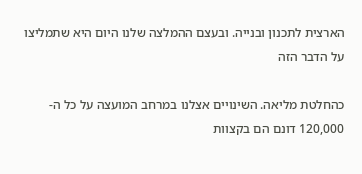הארצית לתכנון ובנייה. ובעצם ההמלצה שלנו היום היא שתמליצו על הדבר הזה

כהחלטת מליאה. השינויים אצלנו במרחב המועצה על כל ה- 120,000 דונם הם בקצוות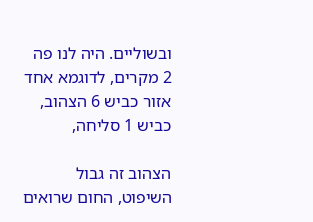ובשוליים. היה לנו פה 2 מקרים, לדוגמא אחד אזור כביש 6 הצהוב, כביש 1 סליחה,

הצהוב זה גבול השיפוט, החום שרואים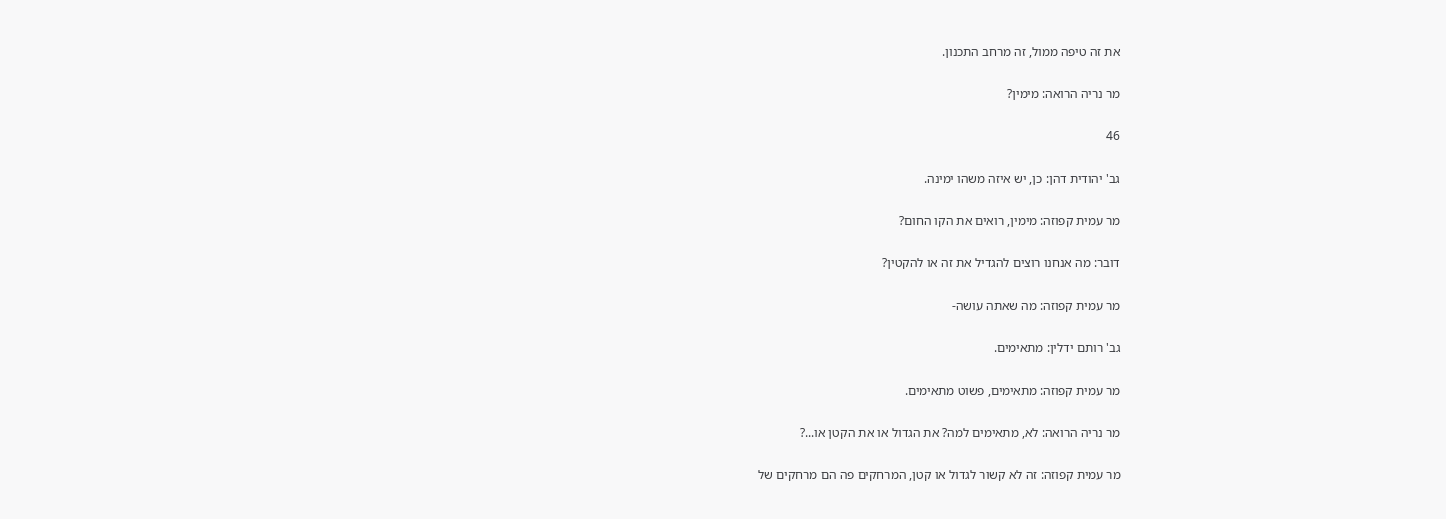את זה טיפה ממול, זה מרחב התכנון.

מר נריה הרואה: מימין?

46

גב' יהודית דהן: כן, יש איזה משהו ימינה.

מר עמית קפוזה: מימין, רואים את הקו החום?

דובר: מה אנחנו רוצים להגדיל את זה או להקטין?

מר עמית קפוזה: מה שאתה עושה-

גב' רותם ידלין: מתאימים.

מר עמית קפוזה: מתאימים, פשוט מתאימים.

מר נריה הרואה: לא, מתאימים למה? את הגדול או את הקטן או...?

מר עמית קפוזה: זה לא קשור לגדול או קטן, המרחקים פה הם מרחקים של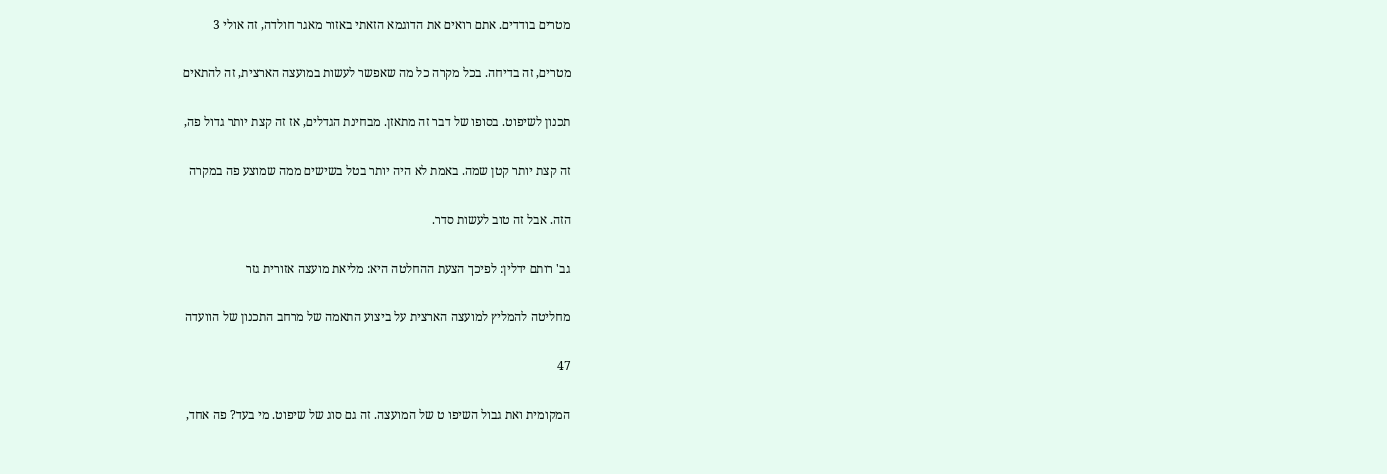מטרים בודדים. אתם רואים את הדוגמא הזאתי באזור מאגר חולדה, זה אולי 3

מטרים, זה בדיחה. בכל מקרה כל מה שאפשר לעשות במועצה הארצית, זה להתאים

תכנון לשיפוט. בסופו של דבר זה מתאזן. מבחינת הגדלים, אז זה קצת יותר גדול פה,

זה קצת יותר קטן שמה. באמת לא היה יותר בטל בשישים ממה שמוצע פה במקרה

הזה. אבל זה טוב לעשות סדר.

גב' רותם ידלין: לפיכך הצעת ההחלטה היא: מליאת מועצה אזורית גזר

מחליטה להמליץ למועצה הארצית על ביצוע התאמה של מרחב התכנון של הוועדה

47

המקומית ואת גבול השיפו ט של המועצה. זה גם סוג של שיפוט. מי בעד? פה אחד,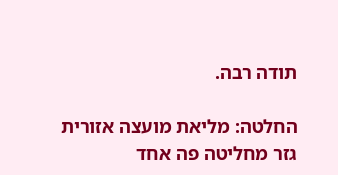תודה רבה.

החלטה: מליאת מועצה אזורית גזר מחליטה פה אחד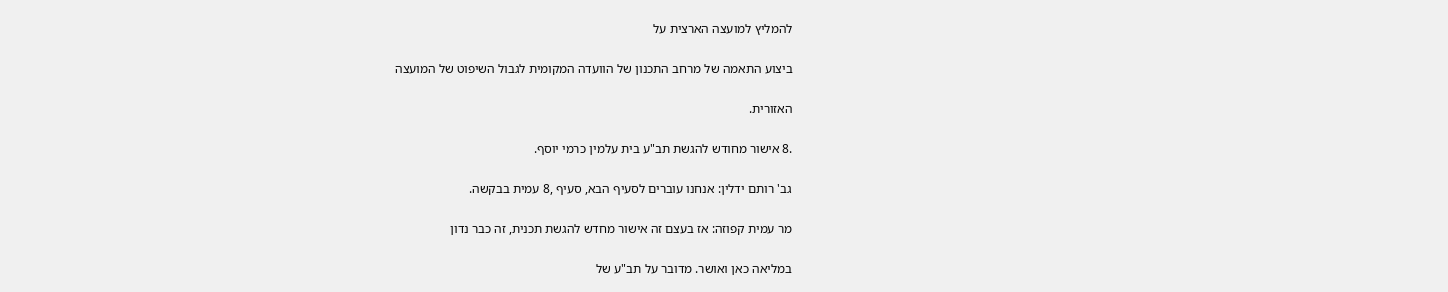להמליץ למועצה הארצית על

ביצוע התאמה של מרחב התכנון של הוועדה המקומית לגבול השיפוט של המועצה

האזורית.

.8 אישור מחודש להגשת תב"ע בית עלמין כרמי יוסף.

גב' רותם ידלין: אנחנו עוברים לסעיף הבא, סעיף ,8 עמית בבקשה.

מר עמית קפוזה: אז בעצם זה אישור מחדש להגשת תכנית, זה כבר נדון

במליאה כאן ואושר. מדובר על תב"ע של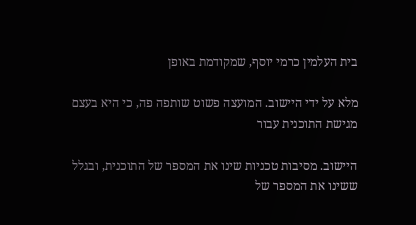בית העלמין כרמי יוסף, שמקודמת באופן

מלא על ידי היישוב. המועצה פשוט שותפה פה, כי היא בעצם מגישת התוכנית עבור

היישוב. מסיבות טכניות שינו את המספר של התוכנית, ובגלל ששינו את המספר של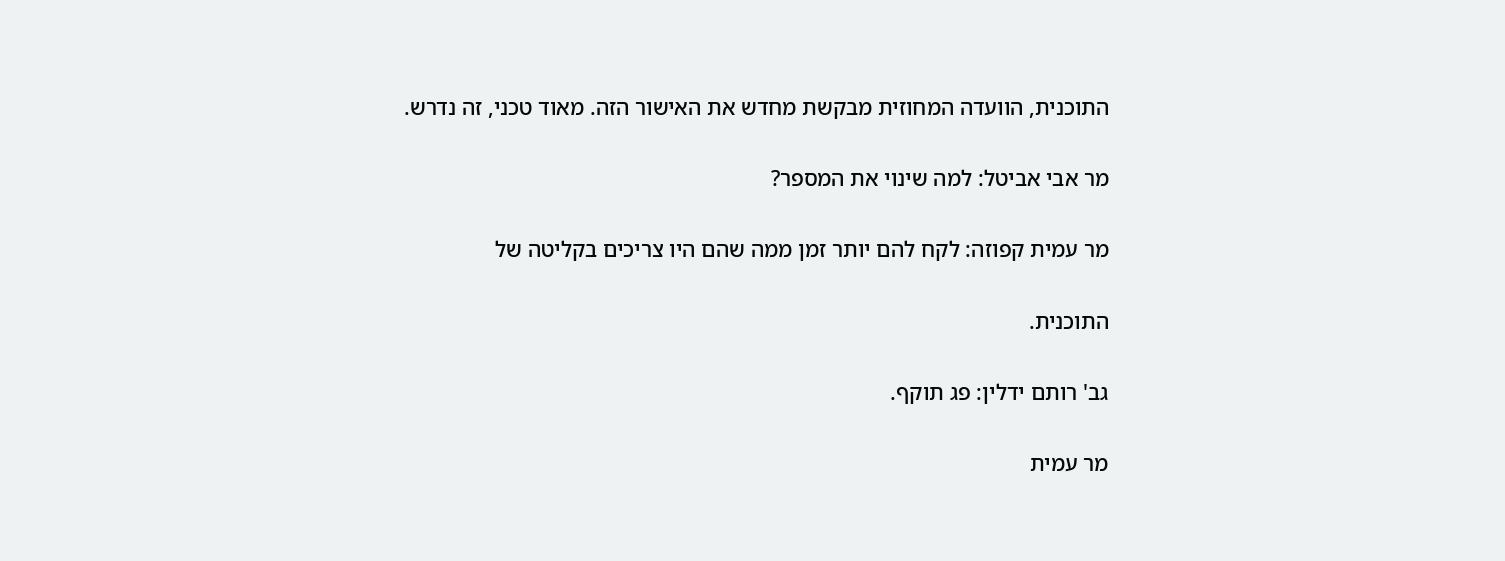התוכנית, הוועדה המחוזית מבקשת מחדש את האישור הזה. מאוד טכני, זה נדרש.

מר אבי אביטל: למה שינוי את המספר?

מר עמית קפוזה: לקח להם יותר זמן ממה שהם היו צריכים בקליטה של

התוכנית.

גב' רותם ידלין: פג תוקף.

מר עמית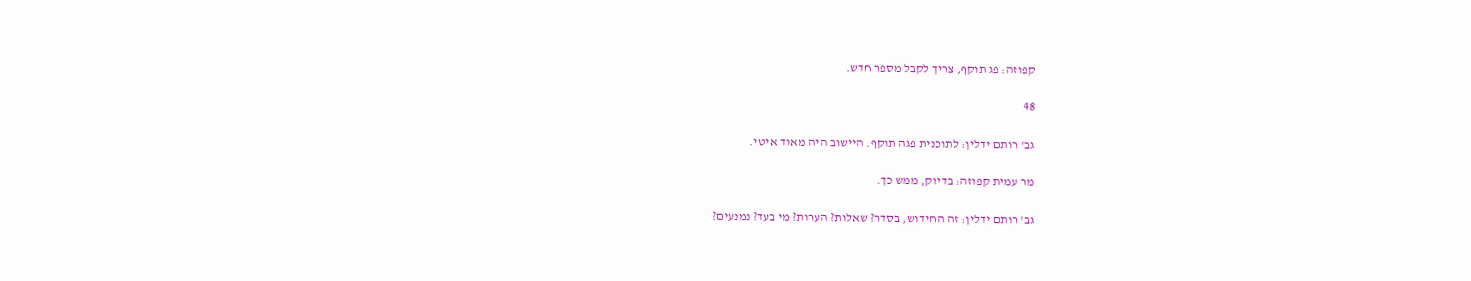קפוזה: פג תוקף, צריך לקבל מספר חדש.

48

גב' רותם ידלין: לתוכנית פגה תוקף. היישוב היה מאוד איטי.

מר עמית קפוזה: בדיוק, ממש כך.

גב' רותם ידלין: זה החידוש, בסדר? שאלות? הערות? מי בעד? נמנעים?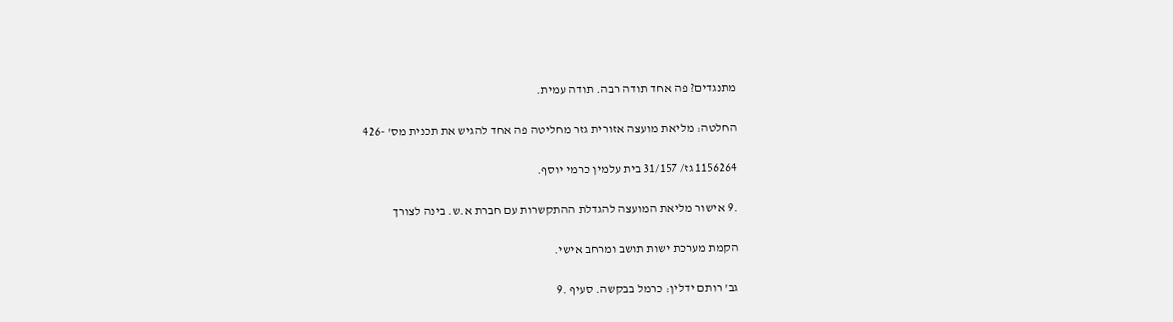מתנגדים? פה אחד תודה רבה. תודה עמית.

החלטה: מליאת מועצה אזורית גזר מחליטה פה אחד להגיש את תכנית מס' -426

1156264 גז/ 31/157 בית עלמין כרמי יוסף.

.9 אישור מליאת המועצה להגדלת ההתקשרות עם חברת א.ש. בינה לצורך

הקמת מערכת ישות תושב ומרחב אישי.

גב' רותם ידלין: כרמל בבקשה. סעיף .9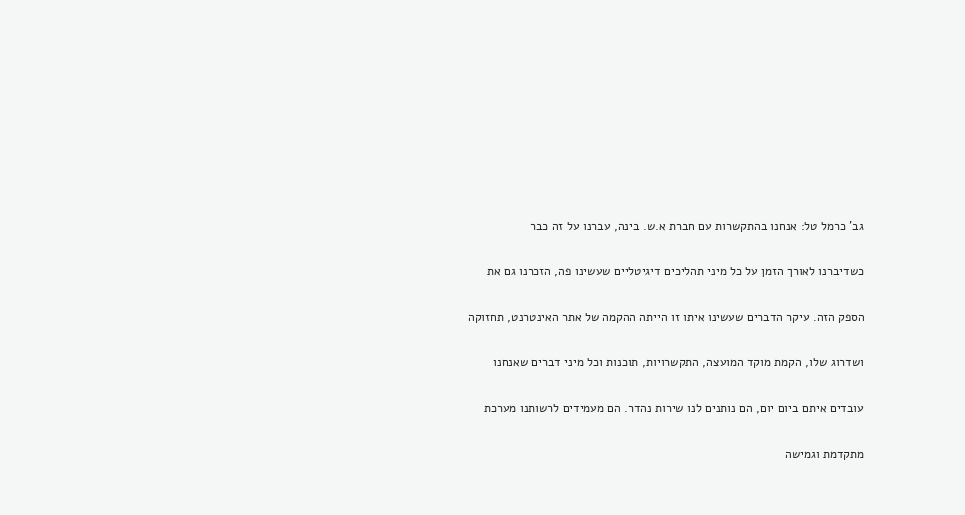גב' כרמל טל: אנחנו בהתקשרות עם חברת א.ש. בינה, עברנו על זה כבר

כשדיברנו לאורך הזמן על כל מיני תהליכים דיגיטליים שעשינו פה, הזכרנו גם את

הספק הזה. עיקר הדברים שעשינו איתו זו הייתה ההקמה של אתר האינטרנט, תחזוקה

ושדרוג שלו, הקמת מוקד המועצה, התקשרויות, תוכנות וכל מיני דברים שאנחנו

עובדים איתם ביום יום, הם נותנים לנו שירות נהדר. הם מעמידים לרשותנו מערכת

מתקדמת וגמישה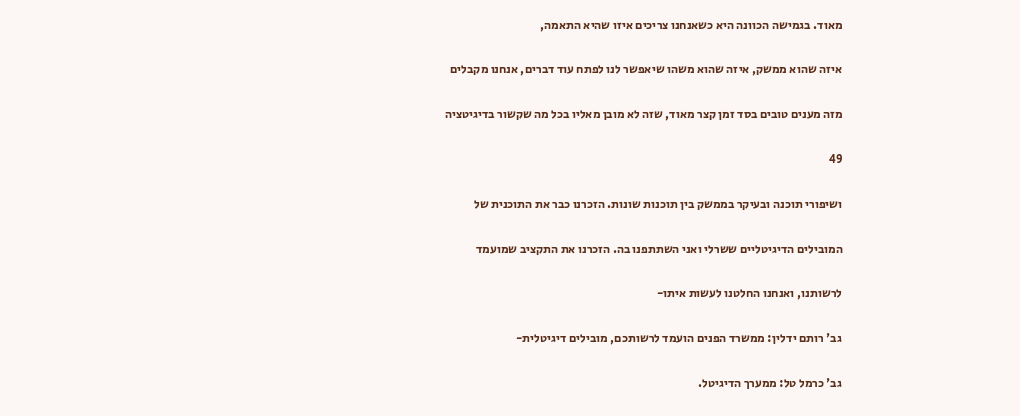מאוד. בגמישה הכוונה היא כשאנחנו צריכים איזו שהיא התאמה,

איזה שהוא ממשק, איזה שהוא משהו שיאפשר לנו לפתח עוד דברים, אנחנו מקבלים

מזה מענים טובים בסד זמן קצר מאוד, שזה לא מובן מאליו בכל מה שקשור בדיגיטציה

49

ושיפורי תוכנה ובעיקר בממשק בין תוכנות שונות. הזכרנו כבר את התוכנית של

המובילים הדיגיטליים ששרלי ואני השתתפנו בה. הזכרנו את התקציב שמועמד

לרשותנו, ואנחנו החלטנו לעשות איתו-

גב' רותם ידלין: ממשרד הפנים הועמד לרשותכם, מובילים דיגיטלית-

גב' כרמל טל: ממערך הדיגיטל.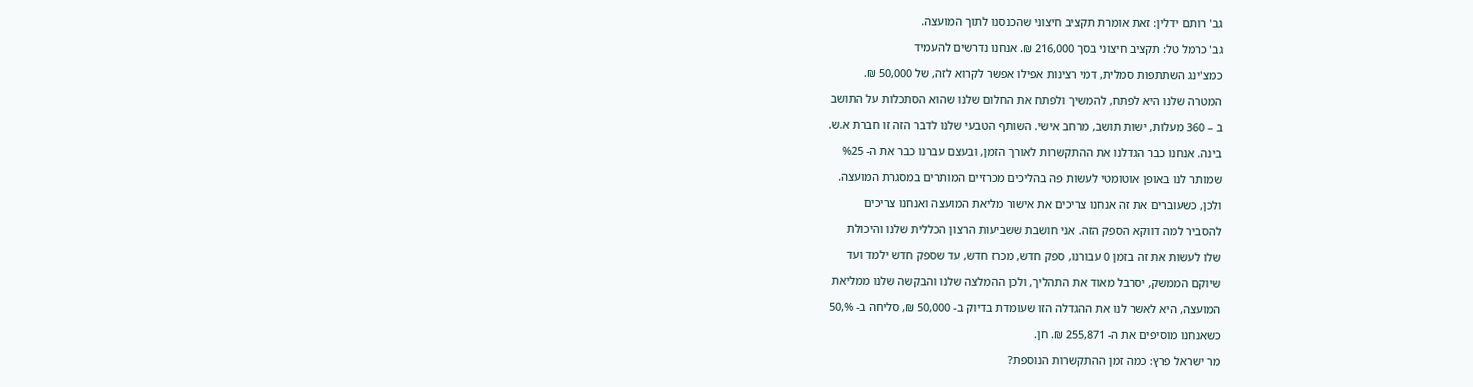גב' רותם ידלין: זאת אומרת תקציב חיצוני שהכנסנו לתוך המועצה.

גב' כרמל טל: תקציב חיצוני בסך 216,000 ₪. אנחנו נדרשים להעמיד

כמצ'ינג השתתפות סמלית, דמי רצינות אפילו אפשר לקרוא לזה, של 50,000 ₪.

המטרה שלנו היא לפתח, להמשיך ולפתח את החלום שלנו שהוא הסתכלות על התושב

ב – 360 מעלות, ישות תושב, מרחב אישי. השותף הטבעי שלנו לדבר הזה זו חברת א.ש.

בינה. אנחנו כבר הגדלנו את ההתקשרות לאורך הזמן, ובעצם עברנו כבר את ה- %25

שמותר לנו באופן אוטומטי לעשות פה בהליכים מכרזיים המותרים במסגרת המועצה.

ולכן, כשעוברים את זה אנחנו צריכים את אישור מליאת המועצה ואנחנו צריכים

להסביר למה דווקא הספק הזה. אני חושבת ששביעות הרצון הכללית שלנו והיכולת

שלו לעשות את זה בזמן 0 עבורנו, ספק חדש, מכרז חדש, עד שספק חדש ילמד ועד

שיוקם הממשק, יסרבל מאוד את התהליך, ולכן ההמלצה שלנו והבקשה שלנו ממליאת

המועצה, היא לאשר לנו את ההגדלה הזו שעומדת בדיוק ב- 50,000 ₪, סליחה ב- %,50

כשאנחנו מוסיפים את ה- 255,871 ₪. חן.

מר ישראל פרץ: כמה זמן ההתקשרות הנוספת?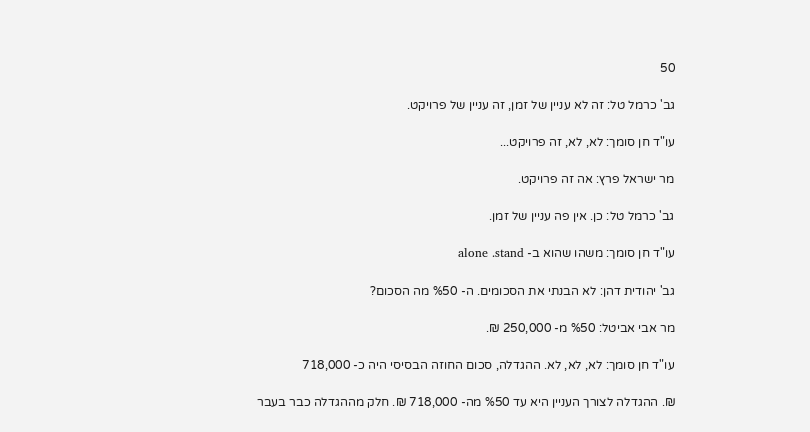50

גב' כרמל טל: זה לא עניין של זמן, זה עניין של פרויקט.

עו"ד חן סומך: לא, לא, זה פרויקט...

מר ישראל פרץ: אה זה פרויקט.

גב' כרמל טל: כן. אין פה עניין של זמן.

עו"ד חן סומך: משהו שהוא ב- alone .stand

גב' יהודית דהן: לא הבנתי את הסכומים. ה- %50 מה הסכום?

מר אבי אביטל: %50 מ- 250,000 ₪.

עו"ד חן סומך: לא, לא, לא. ההגדלה, סכום החוזה הבסיסי היה כ- 718,000

₪. ההגדלה לצורך העניין היא עד %50 מה- 718,000 ₪. חלק מההגדלה כבר בעבר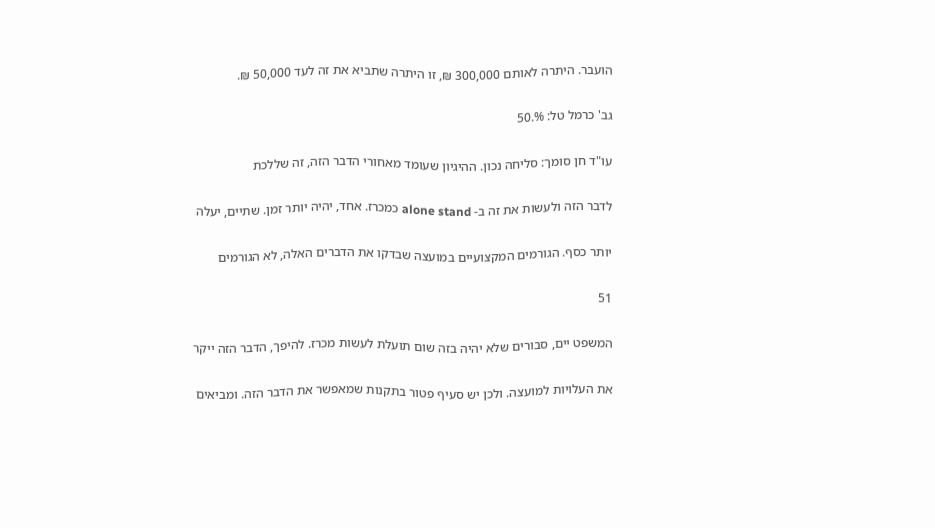הועבר. היתרה לאותם 300,000 ₪, זו היתרה שתביא את זה לעד 50,000 ₪.

גב' כרמל טל: %.50

עו"ד חן סומך: סליחה נכון. ההיגיון שעומד מאחורי הדבר הזה, זה שללכת

לדבר הזה ולעשות את זה ב- alone stand כמכרז. אחד, יהיה יותר זמן. שתיים, יעלה

יותר כסף. הגורמים המקצועיים במועצה שבדקו את הדברים האלה, לא הגורמים

51

המשפט יים, סבורים שלא יהיה בזה שום תועלת לעשות מכרז. להיפך, הדבר הזה ייקר

את העלויות למועצה. ולכן יש סעיף פטור בתקנות שמאפשר את הדבר הזה. ומביאים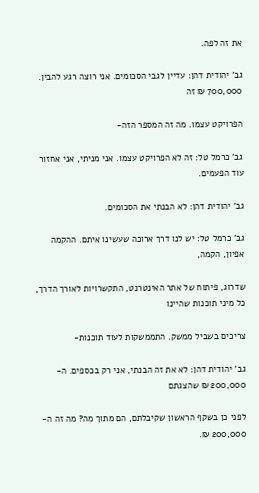את זה לפה.

גב' יהודית דהן: עדיין לגבי הסכומים. אני רוצה רגע להבין. 700,000 ₪ זה

הפרויקט עצמו. מה זה המספר הזה-

גב' כרמל טל: זה לא הפרויקט עצמו. אני מניתי, אני אחזור עוד הפעמים.

גב' יהודית דהן: לא הבנתי את הסכומים.

גב' כרמל טל: יש לנו דרך ארוכה שעשינו איתם. ההקמה אפיון, הקמה,

שדרוג, פיתוח של אתר האינטרנט, התקשרויות לאורך הדרך, כל מיני תוכנות שהיינו

צריכים בשביל ממשק. התממשקות לעוד תוכנות-

גב' יהודית דהן: לא את זה הבנתי, אני רק בכספים. ה- 200,000 ₪ שהצגתם

לפני כן בשקף הראשון שקיבלתם, הם מתוך מה? מה זה ה- 200,000 ₪.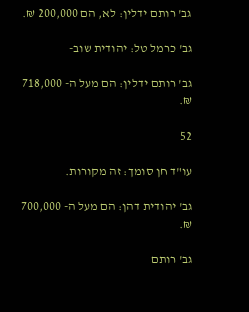גב' רותם ידלין: לא, הם 200,000 ₪.

גב' כרמל טל: יהודית שוב-

גב' רותם ידלין: הם מעל ה- 718,000 ₪.

52

עו"ד חן סומך: זה מקורות.

גב' יהודית דהן: הם מעל ה- 700,000 ₪.

גב' רותם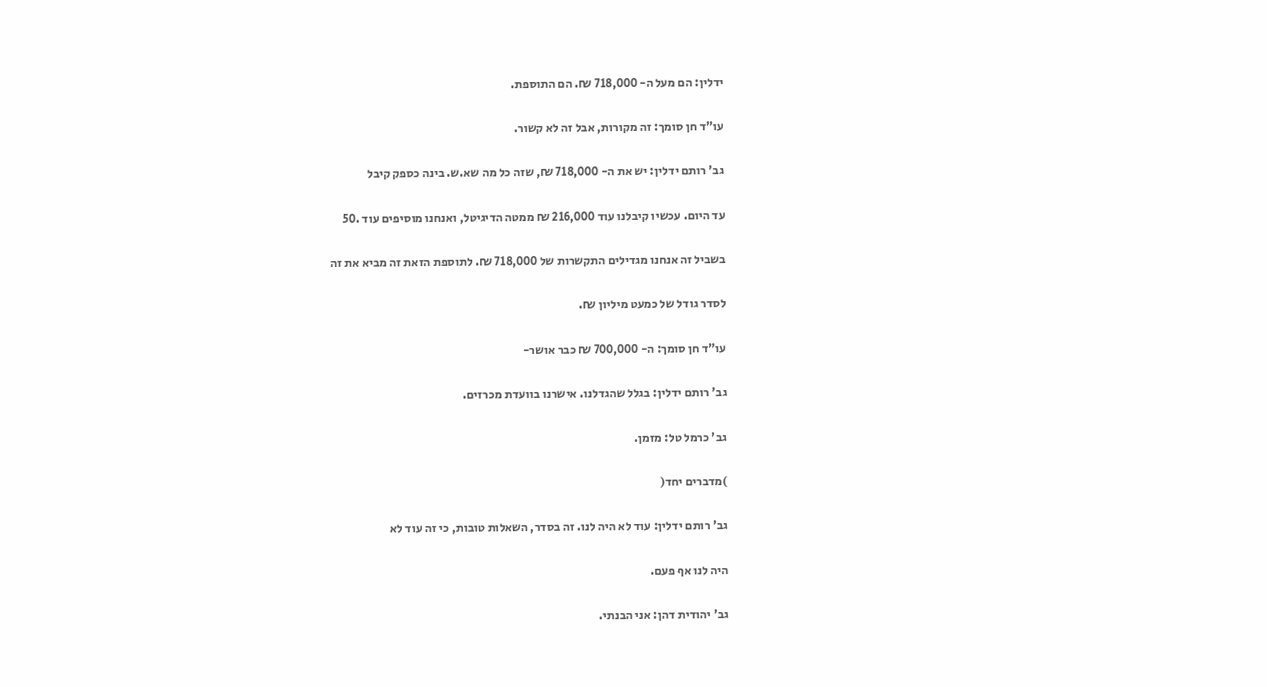ידלין: הם מעל ה- 718,000 ₪. הם התוספת.

עו"ד חן סומך: זה מקורות, אבל זה לא קשור.

גב' רותם ידלין: יש את ה- 718,000 ₪, שזה כל מה שא.ש. בינה כספק קיבל

עד היום. עכשיו קיבלנו עוד 216,000 ₪ ממטה הדיגיטל, ואנחנו מוסיפים עוד .50

בשביל זה אנחנו מגדילים התקשרות של 718,000 ₪. לתוספת הזאת זה מביא את זה

לסדר גודל של כמעט מיליון ₪.

עו"ד חן סומך: ה- 700,000 ₪ כבר אושר-

גב' רותם ידלין: בגלל שהגדלנו. אישרנו בוועדת מכרזים.

גב' כרמל טל: מזמן.

)מדברים יחד(

גב' רותם ידלין: עוד לא היה לנו. זה בסדר, השאלות טובות, כי זה עוד לא

היה לנו אף פעם.

גב' יהודית דהן: אני הבנתי.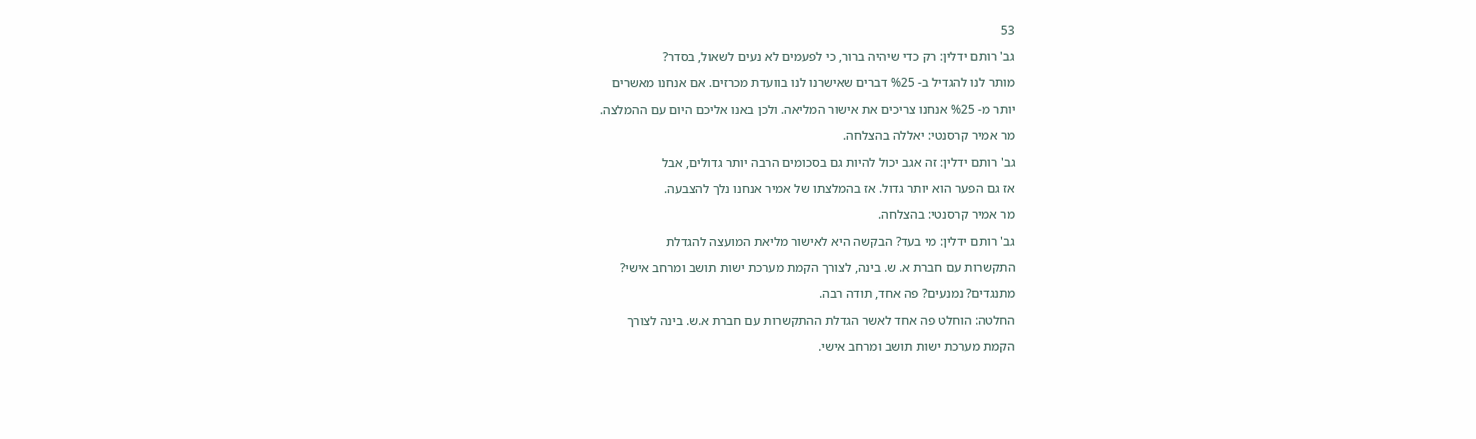53

גב' רותם ידלין: רק כדי שיהיה ברור, כי לפעמים לא נעים לשאול, בסדר?

מותר לנו להגדיל ב- %25 דברים שאישרנו לנו בוועדת מכרזים. אם אנחנו מאשרים

יותר מ- %25 אנחנו צריכים את אישור המליאה. ולכן באנו אליכם היום עם ההמלצה.

מר אמיר קרסנטי: יאללה בהצלחה.

גב' רותם ידלין: זה אגב יכול להיות גם בסכומים הרבה יותר גדולים, אבל

אז גם הפער הוא יותר גדול. אז בהמלצתו של אמיר אנחנו נלך להצבעה.

מר אמיר קרסנטי: בהצלחה.

גב' רותם ידלין: מי בעד? הבקשה היא לאישור מליאת המועצה להגדלת

התקשרות עם חברת א. ש. בינה, לצורך הקמת מערכת ישות תושב ומרחב אישי?

מתנגדים? נמנעים? פה אחד, תודה רבה.

החלטה: הוחלט פה אחד לאשר הגדלת ההתקשרות עם חברת א.ש. בינה לצורך

הקמת מערכת ישות תושב ומרחב אישי.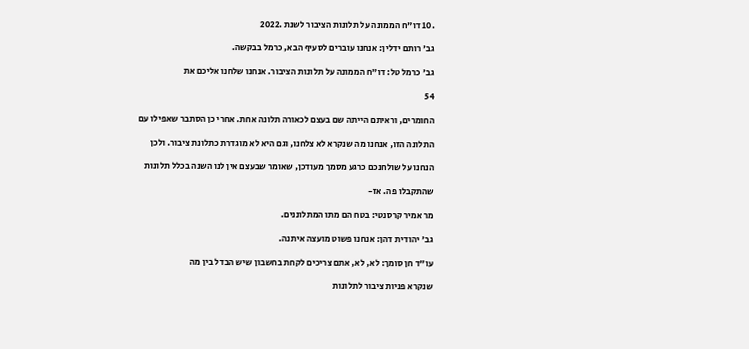.10 דו"ח הממונה על תלונות הציבור לשנת .2022

גב' רותם ידלין: אנחנו עוברים לסעיף הבא, כרמל בבקשה.

גב' כרמל טל: דו"ח הממונה על תלונות הציבור. אנחנו שלחנו אליכם את

54

החומרים, וראיתם הייתה שם בעצם לכאורה תלונה אחת. אחרי כן הסתבר שאפילו עם

התלונה הזו, אנחנו מה שנקרא לא צלחנו, וגם היא לא מוגדרת כתלונת ציבור. ולכן

הנחנו על שולחנכם כרגע מסמך מעודכן, שאומר שבעצם אין לנו השנה בכלל תלונות

שהתקבלו פה. אז-

מר אמיר קרסנטי: בטח הם מתו המתלוננים.

גב' יהודית דהן: אנחנו פשוט מועצה איתנה.

עו"ד חן סומך: לא, לא, אתם צריכים לקחת בחשבון שיש הבדל בין מה

שנקרא פניות ציבור לתלונות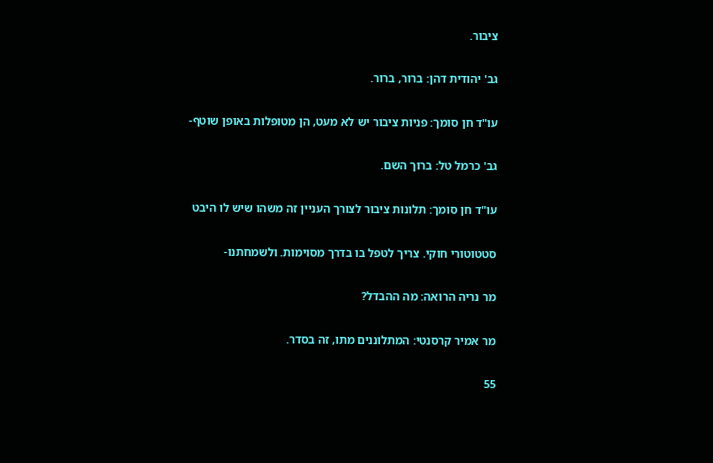ציבור.

גב' יהודית דהן: ברור, ברור.

עו"ד חן סומך: פניות ציבור יש לא מעט, הן מטופלות באופן שוטף-

גב' כרמל טל: ברוך השם.

עו"ד חן סומך: תלונות ציבור לצורך העניין זה משהו שיש לו היבט

סטטוטורי חוקי. צריך לטפל בו בדרך מסוימות. ולשמחתנו-

מר נריה הרואה: מה ההבדל?

מר אמיר קרסנטי: המתלוננים מתו, זה בסדר.

55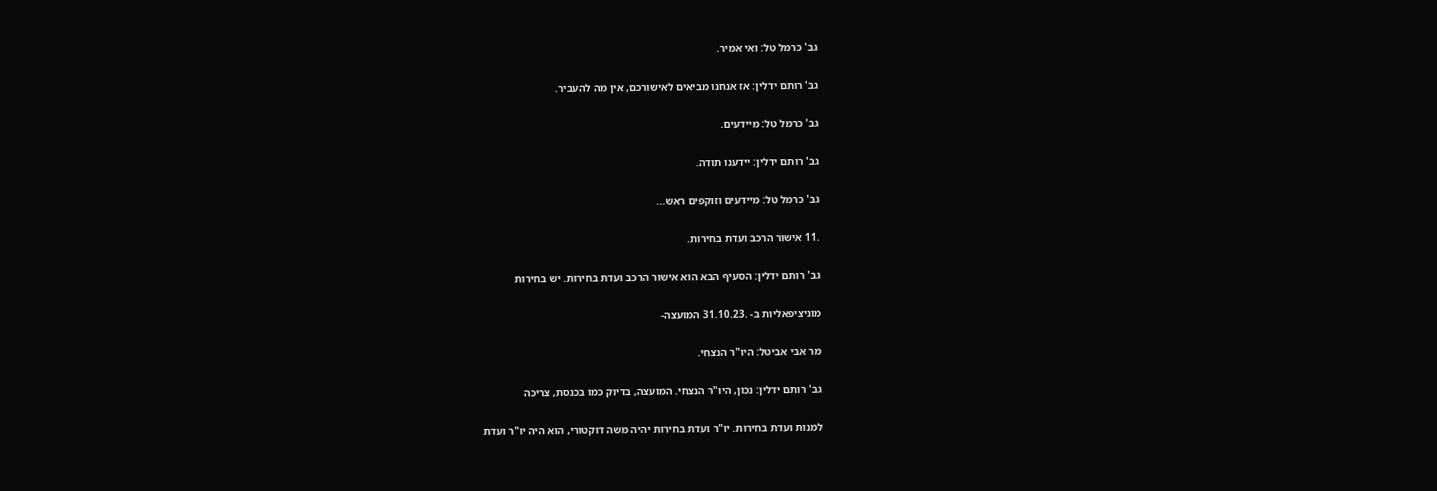גב' כרמל טל: ואי אמיר.

גב' רותם ידלין: אז אנחנו מביאים לאישורכם, אין מה להעביר.

גב' כרמל טל: מיידעים.

גב' רותם ידלין: יידענו תודה.

גב' כרמל טל: מיידעים וזוקפים ראש...

.11 אישור הרכב ועדת בחירות.

גב' רותם ידלין: הסעיף הבא הוא אישור הרכב ועדת בחירות. יש בחירות

מוניציפאליות ב- .31.10.23 המועצה-

מר אבי אביטל: היו"ר הנצחי.

גב' רותם ידלין: נכון, היו"ר הנצחי. המועצה, בדיוק כמו בכנסת, צריכה

למנות ועדת בחירות. יו"ר ועדת בחירות יהיה משה דוקטורי, הוא היה יו"ר ועדת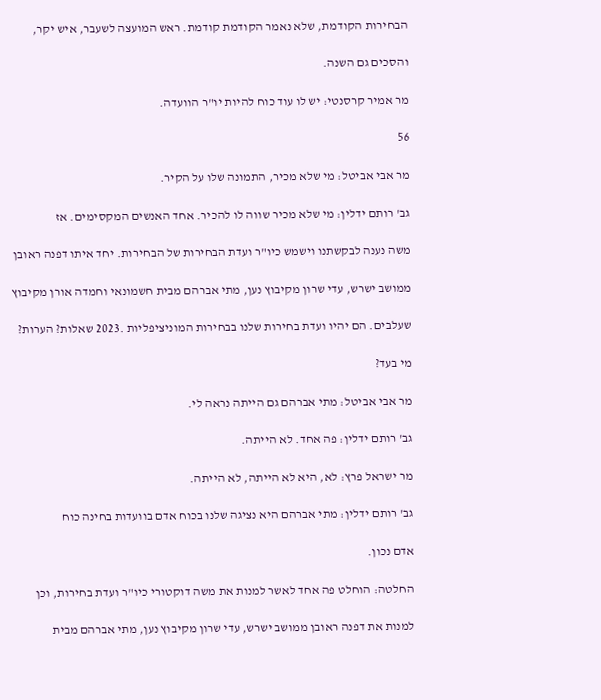הבחירות הקודמת, שלא נאמר הקודמת קודמת. ראש המועצה לשעבר, איש יקר,

והסכים גם השנה.

מר אמיר קרסנטי: יש לו עוד כוח להיות יו"ר הוועדה.

56

מר אבי אביטל: מי שלא מכיר, התמונה שלו על הקיר.

גב' רותם ידלין: מי שלא מכיר שווה לו להכיר. אחד האנשים המקסימים. אז

משה נענה לבקשתנו וישמש כיו"ר ועדת הבחירות של הבחירות. יחד איתו דפנה ראובן

ממושב ישרש, עדי שרון מקיבוץ נען, מתי אברהם מבית חשמונאי וחמדה אורן מקיבוץ

שעלבים. הם יהיו ועדת בחירות שלנו בבחירות המוניציפליות .2023 שאלות? הערות?

מי בעד?

מר אבי אביטל: מתי אברהם גם הייתה נראה לי.

גב' רותם ידלין: פה אחד. לא הייתה.

מר ישראל פרץ: לא, היא לא הייתה, לא הייתה.

גב' רותם ידלין: מתי אברהם היא נציגה שלנו בכוח אדם בוועדות בחינה כוח

אדם נכון.

החלטה: הוחלט פה אחד לאשר למנות את משה דוקטורי כיו"ר ועדת בחירות, וכן

למנות את דפנה ראובן ממושב ישרש, עדי שרון מקיבוץ נען, מתי אברהם מבית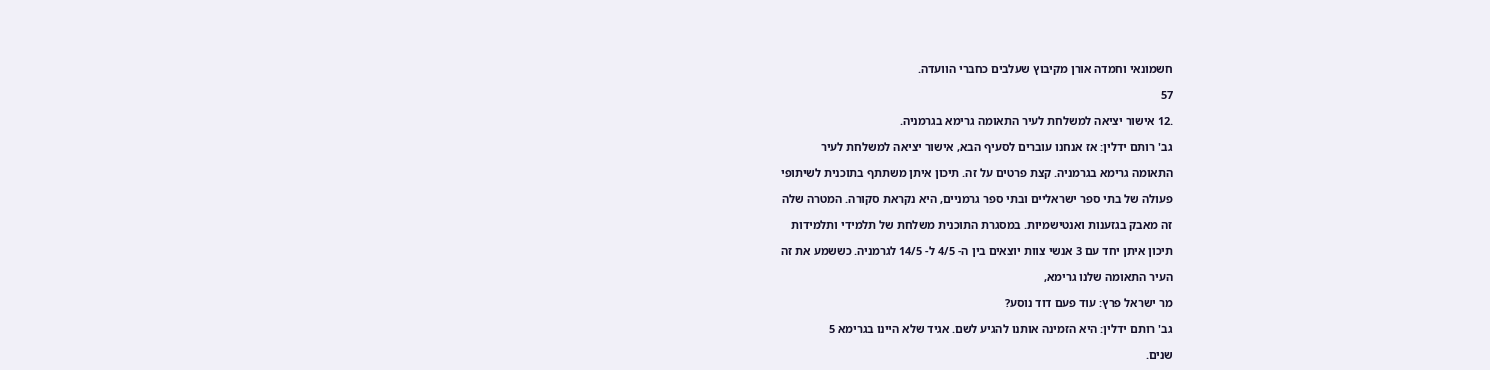חשמונאי וחמדה אורן מקיבוץ שעלבים כחברי הוועדה.

57

.12 אישור יציאה למשלחת לעיר התאומה גרימא בגרמניה.

גב' רותם ידלין: אז אנחנו עוברים לסעיף הבא, אישור יציאה למשלחת לעיר

התאומה גרימא בגרמניה. קצת פרטים על זה. תיכון איתן משתתף בתוכנית לשיתופי

פעולה של בתי ספר ישראליים ובתי ספר גרמניים, היא נקראת סקורה. המטרה שלה

זה מאבק בגזענות ואנטישמיות. במסגרת התוכנית משלחת של תלמידי ותלמידות

תיכון איתן יחד עם 3 אנשי צוות יוצאים בין ה- 4/5 ל- 14/5 לגרמניה. כששמע את זה

העיר התאומה שלנו גרימא,

מר ישראל פרץ: עוד פעם דוד נוסע?

גב' רותם ידלין: היא הזמינה אותנו להגיע לשם. אגיד שלא היינו בגרימא 5

שנים.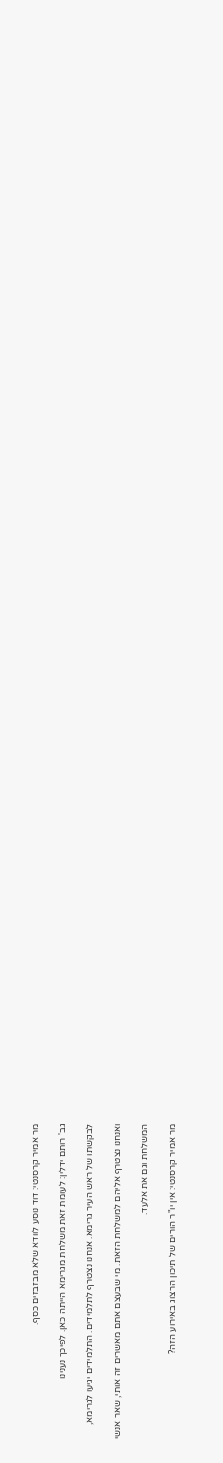מר אמיר קרסנטי: דוד נוסע לוודא שלא מבזבזים כסף.

גב' רותם ידלין: לעומת זאת משלחת מגרימא הייתה כאן. לפיכך נענינו

לבקשתו של ראש העיר גרימא. אנחנו נצטרף לתלמידים. התלמידים יגיעו לגרימא,

ואנחנו נצטרף אליהם למשלחת הזאת. מי שבעצם אתם מאשרים זה אותי, שאר אנשי

המשלחת וגם את אלעד.

מר אמיר קרסנטי: אין יו"ר הורים של תיכון הרצוג באירוע הזה?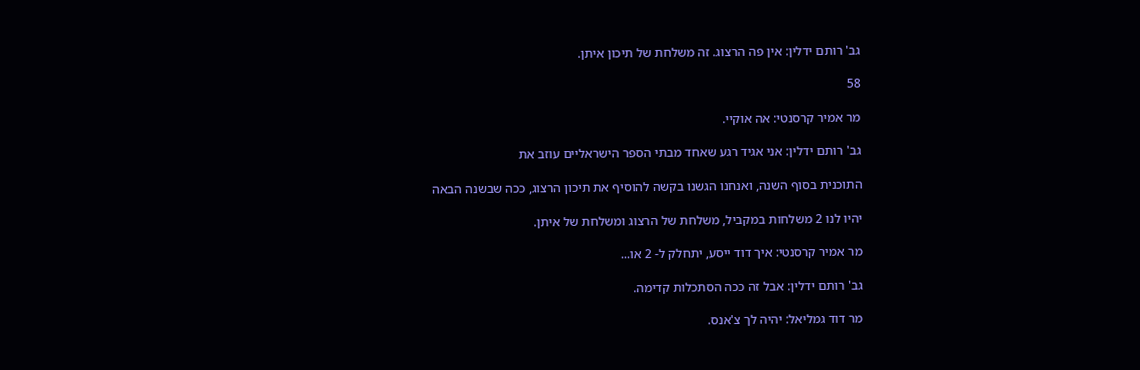גב' רותם ידלין: אין פה הרצוג. זה משלחת של תיכון איתן.

58

מר אמיר קרסנטי: אה אוקיי.

גב' רותם ידלין: אני אגיד רגע שאחד מבתי הספר הישראליים עוזב את

התוכנית בסוף השנה, ואנחנו הגשנו בקשה להוסיף את תיכון הרצוג, ככה שבשנה הבאה

יהיו לנו 2 משלחות במקביל, משלחת של הרצוג ומשלחת של איתן.

מר אמיר קרסנטי: איך דוד ייסע, יתחלק ל- 2 או...

גב' רותם ידלין: אבל זה ככה הסתכלות קדימה.

מר דוד גמליאל: יהיה לך צ'אנס.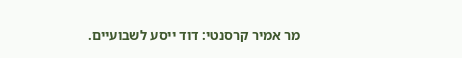מר אמיר קרסנטי: דוד ייסע לשבועיים.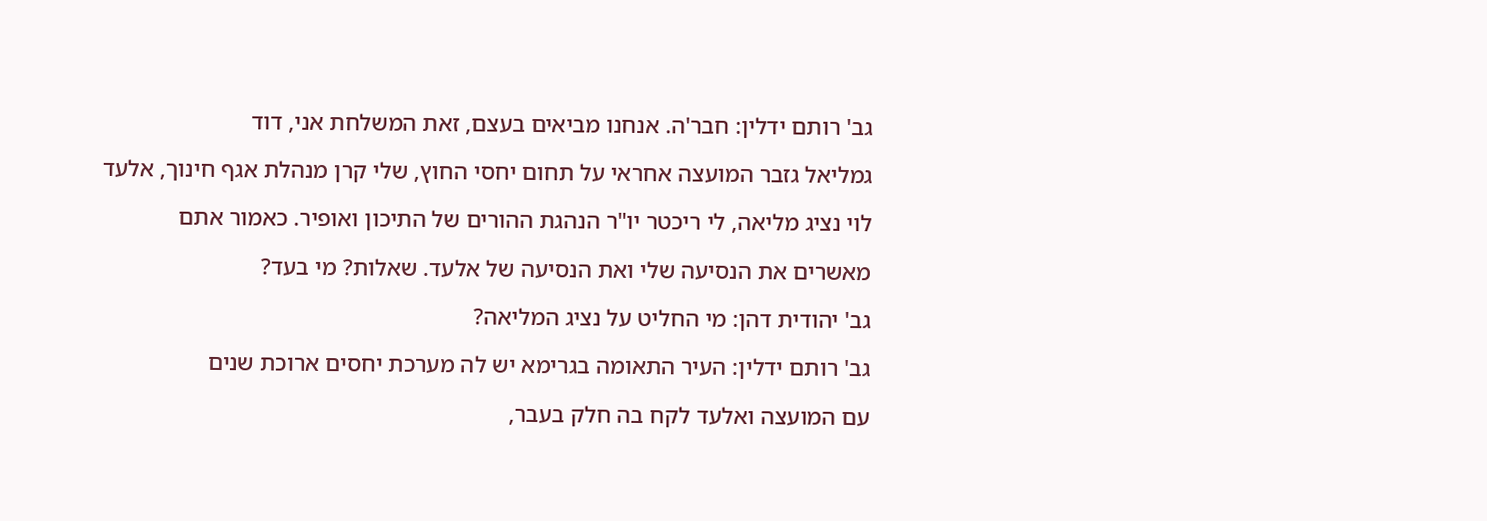גב' רותם ידלין: חבר'ה. אנחנו מביאים בעצם, זאת המשלחת אני, דוד

גמליאל גזבר המועצה אחראי על תחום יחסי החוץ, שלי קרן מנהלת אגף חינוך, אלעד

לוי נציג מליאה, לי ריכטר יו"ר הנהגת ההורים של התיכון ואופיר. כאמור אתם

מאשרים את הנסיעה שלי ואת הנסיעה של אלעד. שאלות? מי בעד?

גב' יהודית דהן: מי החליט על נציג המליאה?

גב' רותם ידלין: העיר התאומה בגרימא יש לה מערכת יחסים ארוכת שנים

עם המועצה ואלעד לקח בה חלק בעבר,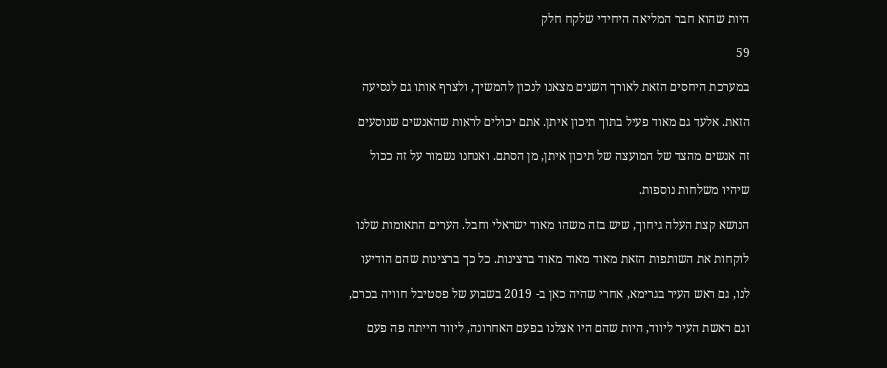היות שהוא חבר המליאה היחידי שלקח חלק

59

במערכת היחסים הזאת לאורך השנים מצאנו לנכון להמשיך, ולצרף אותו גם לנסיעה

הזאת. אלעד גם מאוד פעיל בתוך תיכון איתן. אתם יכולים לראות שהאנשים שנוסעים

זה אנשים מהצד של המועצה של תיכון איתן, מן הסתם. ואנחנו נשמור על זה ככול

שיהיו משלחות נוספות.

הנושא קצת העלה גיחוך, שיש בזה משהו מאוד ישראלי וחבל. הערים התאומות שלנו

לוקחות את השותפות הזאת מאוד מאוד מאוד ברצינות. כל כך ברצינות שהם הודיעו

לנו, גם ראש העיר בגרימא, אחרי שהיה כאן ב- 2019 בשבוע של פסטיבל חוויה בכרם,

וגם ראשת העיר ליווד, היות שהם היו אצלנו בפעם האחרונה, ליווד הייתה פה פעם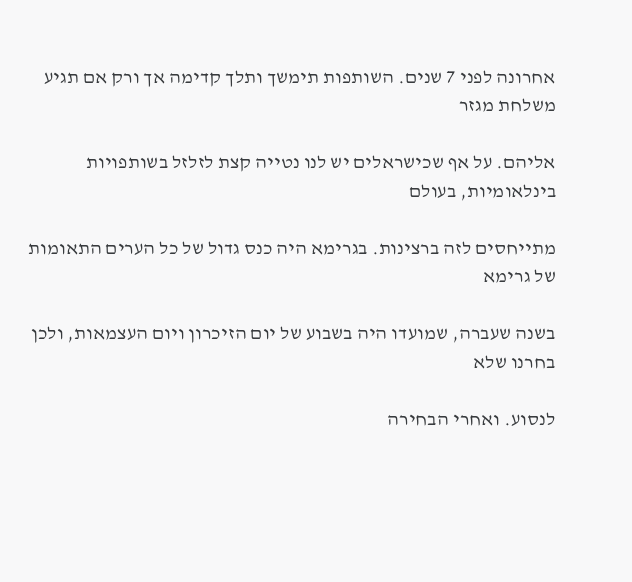אחרונה לפני 7 שנים. השותפות תימשך ותלך קדימה אך ורק אם תגיע משלחת מגזר

אליהם. על אף שכישראלים יש לנו נטייה קצת לזלזל בשותפויות בינלאומיות, בעולם

מתייחסים לזה ברצינות. בגרימא היה כנס גדול של כל הערים התאומות של גרימא

בשנה שעברה, שמועדו היה בשבוע של יום הזיכרון ויום העצמאות, ולכן בחרנו שלא

לנסוע. ואחרי הבחירה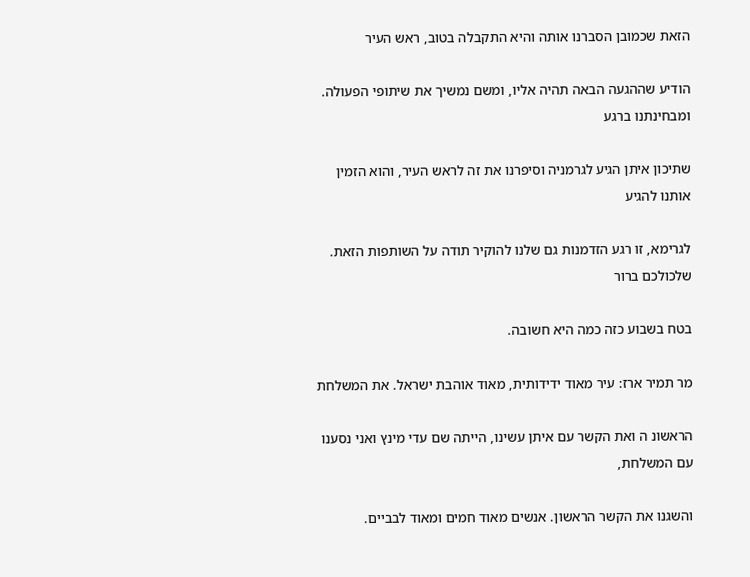הזאת שכמובן הסברנו אותה והיא התקבלה בטוב, ראש העיר

הודיע שההגעה הבאה תהיה אליו, ומשם נמשיך את שיתופי הפעולה. ומבחינתנו ברגע

שתיכון איתן הגיע לגרמניה וסיפרנו את זה לראש העיר, והוא הזמין אותנו להגיע

לגרימא, זו רגע הזדמנות גם שלנו להוקיר תודה על השותפות הזאת. שלכולכם ברור

בטח בשבוע כזה כמה היא חשובה.

מר תמיר ארז: עיר מאוד ידידותית, מאוד אוהבת ישראל. את המשלחת

הראשונ ה ואת הקשר עם איתן עשינו, הייתה שם עדי מינץ ואני נסענו עם המשלחת,

והשגנו את הקשר הראשון. אנשים מאוד חמים ומאוד לבביים.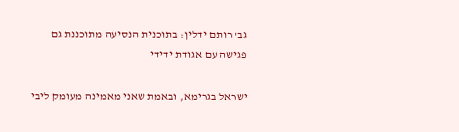גב' רותם ידלין: בתוכנית הנסיעה מתוכננת גם פגישה עם אגודת ידידי

ישראל בגרימא, ובאמת שאני מאמינה מעומק ליבי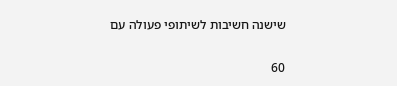שישנה חשיבות לשיתופי פעולה עם

60